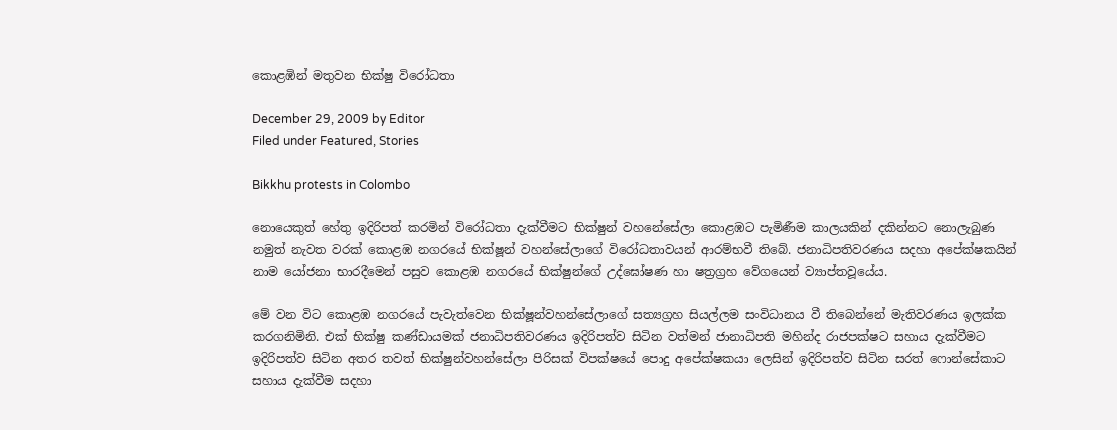කොළඹින් මතුවන භික්ෂු විරෝධතා

December 29, 2009 by Editor
Filed under Featured, Stories

Bikkhu protests in Colombo

නොයෙකුත් හේතු ඉදිරිපත් කරමින් විරෝධතා දැක්වීමට භික්ෂුන් වහනේසේලා කොළඹට පැමිණීම කාලයකින් දකින්නට නොලැබුණ නමුත් නැවත වරක් කොළඹ නගරයේ භික්ෂූන් වහන්සේලාගේ විරෝධතාවයන් ආරම්භවී තිබේ. ජනාධිපතිවරණය සදහා අපේක්ෂකයින් නාම යෝජනා භාරදීමෙන් පසුව කොළඹ නගරයේ භික්ෂුන්ගේ උද්ඝෝෂණ හා ෂත්‍රග්‍රහ වේගයෙන් ව්‍යාප්තවූයේය.

මේ වන විට කොළඹ නගරයේ පැවැත්වෙන භික්ෂූන්වහන්සේලාගේ සත්‍යග්‍රහ සියල්ලම සංවිධානය වී තිබෙන්නේ මැතිවරණය ඉලක්ක කරගනිමිනි. එක් භික්ෂු කණ්ඩායමක් ජනාධිපතිවරණය ඉදිරිපත්ව සිටින වත්මන් ජානාධිපති මහින්ද රාජපක්ෂට සහාය දැක්වීමට ඉදිරිපත්ව සිටින අතර තවත් භික්ෂුන්වහන්සේලා පිරිසක් විපක්ෂයේ පොදු අපේක්ෂකයා ලෙසින් ඉදිරිපත්ව සිටින සරත් ෆොන්සේකාට සහාය දැක්වීම සදහා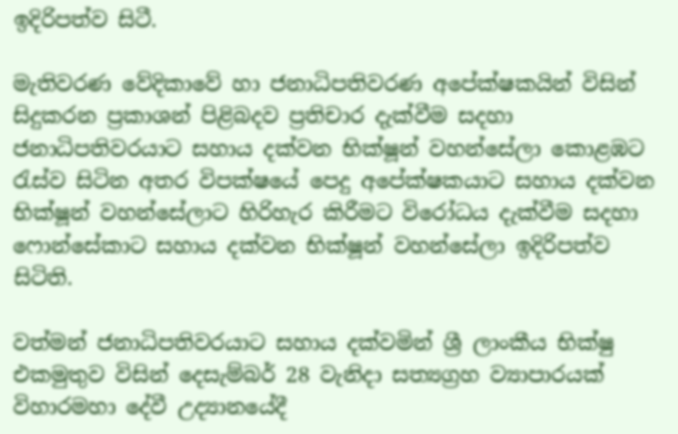ඉදිරිපත්ව සිටී.

මැතිවරණ වේදිකාවේ හා ජනාධිපතිවරණ අපේක්ෂකයින් විසින් සිදුකරන ප්‍රකාශන් පිළිබදව ප්‍රතිචාර දැක්වීම සදහා ජනාධිපතිවරයාට සහාය දක්වන භික්ෂූන් වහන්සේලා කොළඹට රැස්ව සිටින අතර විපක්ෂයේ පෙදු අපේක්ෂකයාට සහාය දක්වන භික්ෂූන් වහන්සේලාට හිරිහැර කිරීමට විරෝධය දැක්වීම සදහා ෆොන්සේකාට සහාය දක්වන භික්ෂූන් වහන්සේලා ඉදිරිපත්ව සිටිති.

වත්මන් ජනාධිපතිවරයාට සහාය දක්වමින් ශ්‍රී ලාංකීය භික්ෂු එකමුතුව විසින් දෙසැම්බර් 28 වැනිදා සත්‍යග්‍රහ ව්‍යාපාරයක් විහාරමහා දේවී උද්‍යානයේදී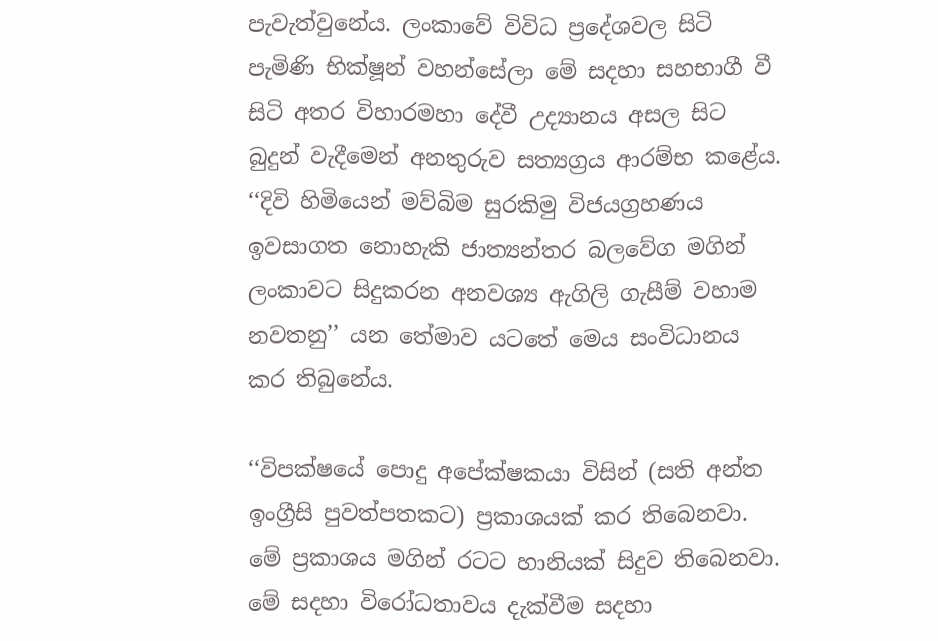පැවැත්වුනේය. ලංකාවේ විවිධ ප්‍රදේශවල සිටි පැමිණි භික්ෂූන් වහන්සේලා මේ සදහා සහභාගී වී සිටි අතර විහාරමහා දේවී උද්‍යානය අසල සිට බුදුන් වැදීමෙන් අනතුරුව සත්‍යග්‍රය ආරම්භ කළේය. ‘‘දිවි හිමියෙන් මව්බිම සුරකිමු විජයග්‍රහණය ඉවසාගත නොහැකි ජාත්‍යන්තර බලවේග මගින් ලංකාවට සිදුකරන අනවශ්‍ය ඇගිලි ගැසීම් වහාම නවතනු’’ යන තේමාව යටතේ මෙය සංවිධානය කර තිබුනේය.

‘‘විපක්ෂයේ පොදු අපේක්ෂකයා විසින් (සති අන්ත ඉංග්‍රීසි පුවත්පතකට) ප්‍රකාශයක් කර තිබෙනවා. මේ ප්‍රකාශය මගින් රටට හානියක් සිදුව තිබෙනවා. මේ සදහා විරෝධතාවය දැක්වීම සදහා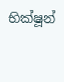භික්ෂූන්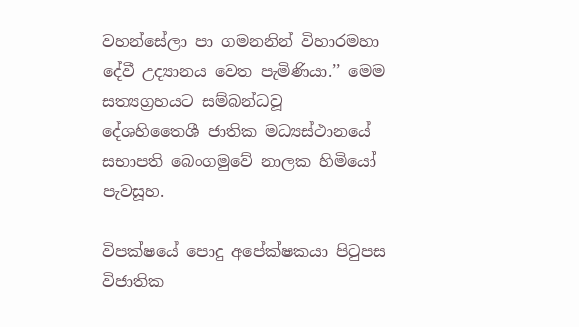වහන්සේලා පා ගමනනින් විහාරමහා දේවී උද්‍යානය වෙත පැමිණියා.’’ මෙම සත්‍යග්‍රහයට සම්බන්ධවූ දේශහිතෛශී ජාතික මධ්‍යස්ථානයේ සභාපති බෙංගමුවේ නාලක හිමියෝ පැවසූහ.

විපක්ෂයේ පොදු අපේක්ෂකයා පිටුපස විජාතික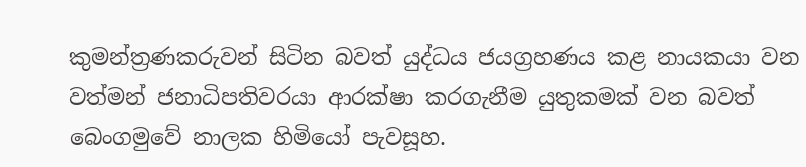කුමන්ත්‍රණකරුවන් සිටින බවත් යුද්ධය ජයග්‍රහණය කළ නායකයා වන වත්මන් ජනාධිපතිවරයා ආරක්ෂා කරගැනීම යුතුකමක් වන බවත් බෙංගමුවේ නාලක හිමියෝ පැවසූහ.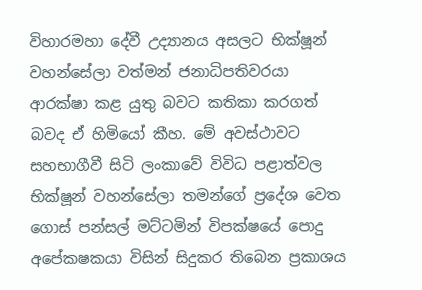විහාරමහා දේවී උද්‍යානය අසලට භික්ෂූන් වහන්සේලා වත්මන් ජනාධිපතිවරයා ආරක්ෂා කළ යුතු බවට කතිකා කරගත් බවද ඒ හිමියෝ කීහ. මේ අවස්ථාවට සහභාගීවී සිටි ලංකාවේ විවිධ පළාත්වල භික්ෂූන් වහන්සේලා තමන්ගේ ප්‍රදේශ වෙත ගොස් පන්සල් මට්ටමින් විපක්ෂයේ පොදු අපේකෂකයා විසින් සිදුකර තිබෙන ප්‍රකාශය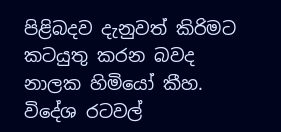පිළිබදව දැනුවත් කිරිමට කටයුතු කරන බවද නාලක හිමියෝ කීහ. විදේශ රටවල්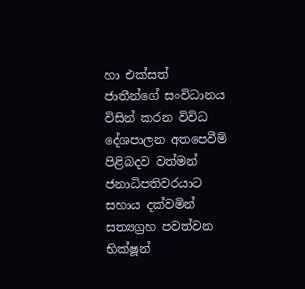හා එක්සත් ජාතීන්ගේ සංවිධානය විසින් කරන විවිධ දේශපාලන අතපෙවීම් පිළිබදව වත්මන් ජනාධිපතිවරයාට සහාය දක්වමින් සත්‍යග්‍රහ පවත්වන භික්ෂූන්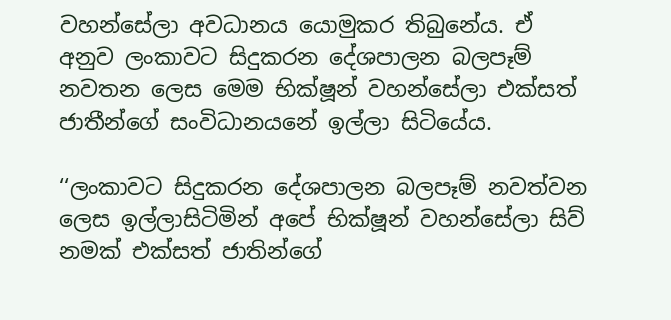වහන්සේලා අවධානය යොමුකර තිබුනේය. ඒ අනුව ලංකාවට සිදුකරන දේශපාලන බලපෑම් නවතන ලෙස මෙම භික්ෂූන් වහන්සේලා එක්සත් ජාතීන්ගේ සංවිධානයනේ ඉල්ලා සිටියේය.

‘‘ලංකාවට සිදුකරන දේශපාලන බලපෑම් නවත්වන ලෙස ඉල්ලාසිටිමින් අපේ භික්ෂූන් වහන්සේලා සිව් නමක් එක්සත් ජාතින්ගේ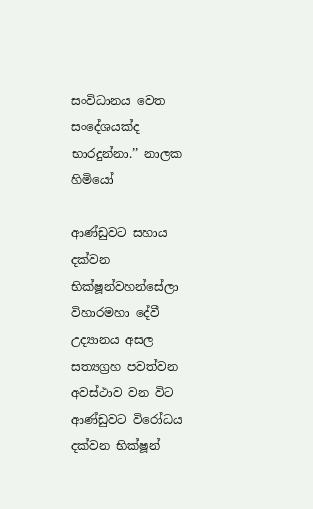සංවිධානය වෙත සංදේශයක්ද භාරදුන්නා.’’ නාලක හිමියෝ

ආණ්ඩුවට සහාය දක්වන භික්ෂූන්වහන්සේලා විහාරමහා දේවී උද්‍යානය අසල සත්‍යග්‍රහ පවත්වන අවස්ථාව වන විට ආණ්ඩුවට විරෝධය දක්වන භික්ෂූන්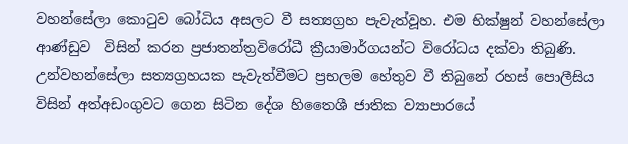වහන්සේලා කොටුව බෝධිය අසලට වී සත්‍යග්‍රහ පැවැත්වූහ. එම භික්ෂුන් වහන්සේලා ආණ්ඩුව  විසින් කරන ප්‍රජාතන්ත්‍රවිරෝධී ක්‍රීයාමාර්ගයන්ට විරෝධය දක්වා තිබුණි. උන්වහන්සේලා සත්‍යග්‍රහයක පැවැත්වීමට ප්‍රභලම හේතුව වී තිබුනේ රහස් පොලීසිය විසින් අත්අඩංගුවට ගෙන සිටින දේශ හිතෛශී ජාතික ව්‍යාපාරයේ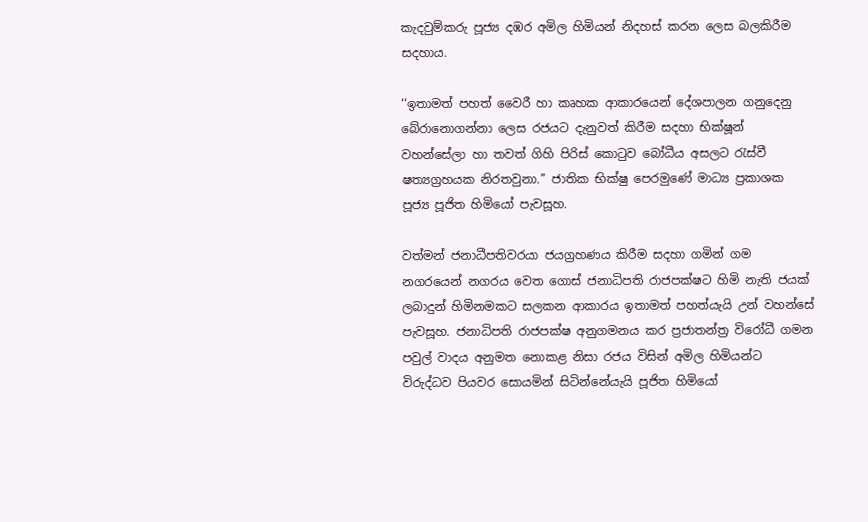කැදවුම්කරු පූජ්‍ය දඹර අමිල හිමියන් නිදහස් කරන ලෙස බලකිරීම සදහාය.

‘‘ඉතාමත් පහත් වෛරී හා කෘහක ආකාරයෙන් දේශපාලන ගනුදෙනු බේරානොගන්නා ලෙස රජයට දැනුවත් කිරීම සදහා භික්ෂූන් වහන්සේලා හා තවත් ගිහි පිරිස් කොටුව බෝධීය අසලට රැස්වී ෂත්‍යග්‍රහයක නිරතවුනා.’’ ජාතික භික්ෂු පෙරමුණේ මාධ්‍ය ප්‍රකාශක පූජ්‍ය පූජිත හිමියෝ පැවසූහ.

වත්මන් ජනාධීපතිවරයා ජයග්‍රහණය කිරීම සදහා ගමින් ගම නගරයෙන් නගරය වෙත ගොස් ජනාධිපති රාජපක්ෂට හිමි නැති ජයක් ලබාදුන් හිමිනමකට සලකන ආකාරය ඉතාමත් පහත්යැයි උන් වහන්සේ පැවසූහ. ජනාධිපති රාජපක්ෂ අනුගමනය කර ප්‍රජාතන්ත්‍ර විරෝධී ගමන පවුල් වාදය අනුමත නොකළ නිසා රජය විසින් අමිල හිමියන්ට විරුද්ධව පියවර සොයමින් සිටින්නේයැයි පූජිත හිමියෝ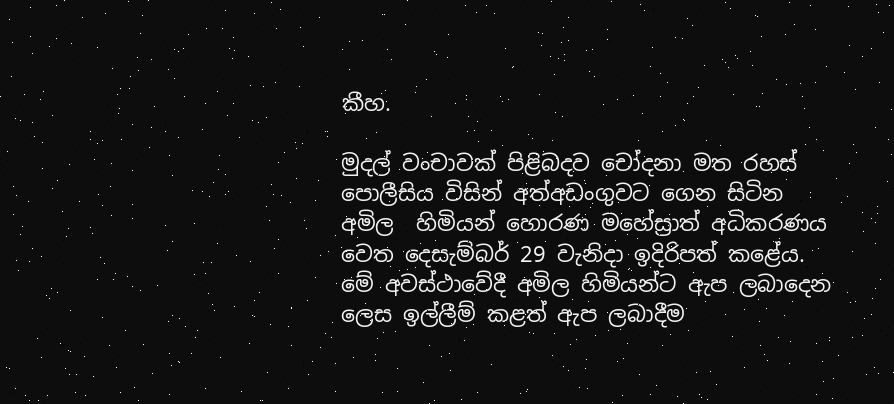කීහ.

මුදල් වංචාවක් පිළිබදව චෝදනා මත රහස් පොලීසිය විසින් අත්අඩංගුවට ගෙන සිටින අමිල  හිමියන් හොරණ මහේස්‍රාත් අධිකරණය වෙත දෙසැම්බර් 29 වැනිදා ඉදිරිපත් කළේය. මේ අවස්ථාවේදී අමිල හිමියන්ට ඇප ලබාදෙන ලෙස ඉල්ලීම් කළත් ඇප ලබාදීම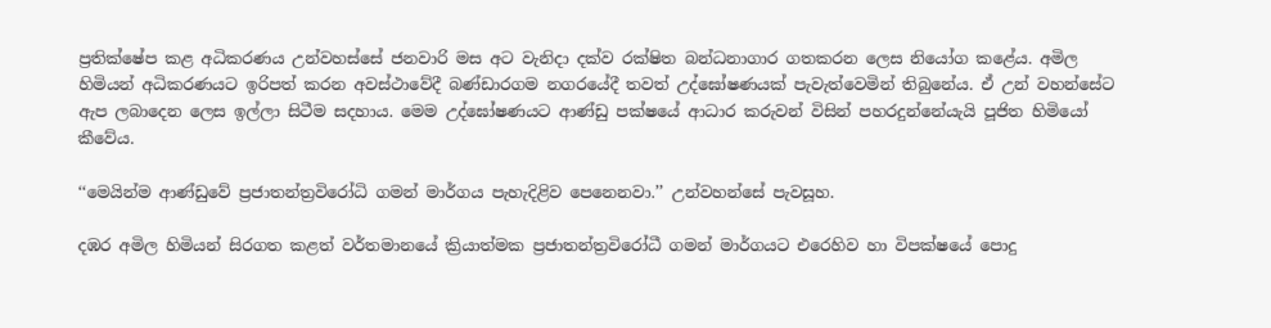ප්‍රතික්ෂේප කළ අධිකරණය උන්වහස්සේ ජනවාරි මස අට වැනිදා දක්ව රක්ෂිත බන්ධනාගාර ගතකරන ලෙස නියෝග කළේය. අමිල හිමියන් අධිකරණයට ඉරිපත් කරන අවස්ථාවේදී බණ්ඩාරගම නගරයේදී තවත් උද්ඝෝෂණයක් පැවැත්වෙමින් තිබුනේය. ඒ උන් වහන්සේට ඇප ලබාදෙන ලෙස ඉල්ලා සිටීම සදහාය. මෙම උද්ඝෝෂණයට ආණ්ඩු පක්ෂයේ ආධාර කරුවන් විසින් පහරදුන්නේයැයි පූජිත හිමියෝ කීවේය.

‘‘මෙයින්ම ආණ්ඩුවේ ප්‍රජාතන්ත්‍රවිරෝධි ගමන් මාර්ගය පැහැදිළිව පෙනෙනවා.’’ උන්වහන්සේ පැවසූහ.

දඹර අමිල හිමියන් සිරගත කළත් වර්තමානයේ ක්‍රියාත්මක ප්‍රජාතන්ත්‍රවිරෝධී ගමන් මාර්ගයට එරෙහිව හා විපක්ෂයේ පොදු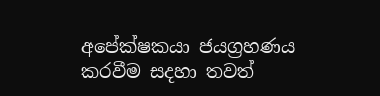අපේක්ෂකයා ජයග්‍රහණය කරවීම සදහා තවත්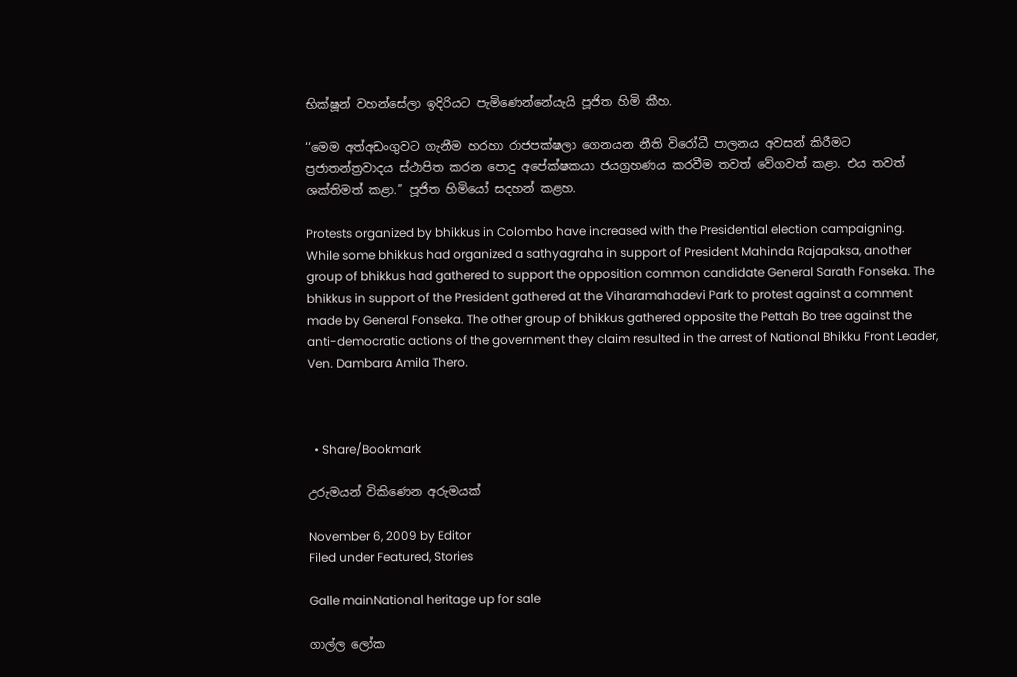භික්ෂූන් වහන්සේලා ඉදිරියට පැමිණෙන්නේයැයි පූජිත හිමි කීහ.

‘‘මෙම අත්අඩංගුවට ගැනීම හරහා රාජපක්ෂලා ගෙනයන නීති විරෝධී පාලනය අවසන් කිරීමට ප්‍රජාතන්ත්‍රවාදය ස්ථාපිත කරන පොදු අපේක්ෂකයා ජයග්‍රහණය කරවීම තවත් වේගවත් කළා. එය තවත් ශක්තිමත් කළා.’’ පූජිත හිමියෝ සදහන් කළහ.

Protests organized by bhikkus in Colombo have increased with the Presidential election campaigning. While some bhikkus had organized a sathyagraha in support of President Mahinda Rajapaksa, another group of bhikkus had gathered to support the opposition common candidate General Sarath Fonseka. The bhikkus in support of the President gathered at the Viharamahadevi Park to protest against a comment made by General Fonseka. The other group of bhikkus gathered opposite the Pettah Bo tree against the anti-democratic actions of the government they claim resulted in the arrest of National Bhikku Front Leader, Ven. Dambara Amila Thero.



  • Share/Bookmark

උරුමයන් විකිණෙන අරුමයක්

November 6, 2009 by Editor
Filed under Featured, Stories

Galle mainNational heritage up for sale

ගාල්ල ලෝක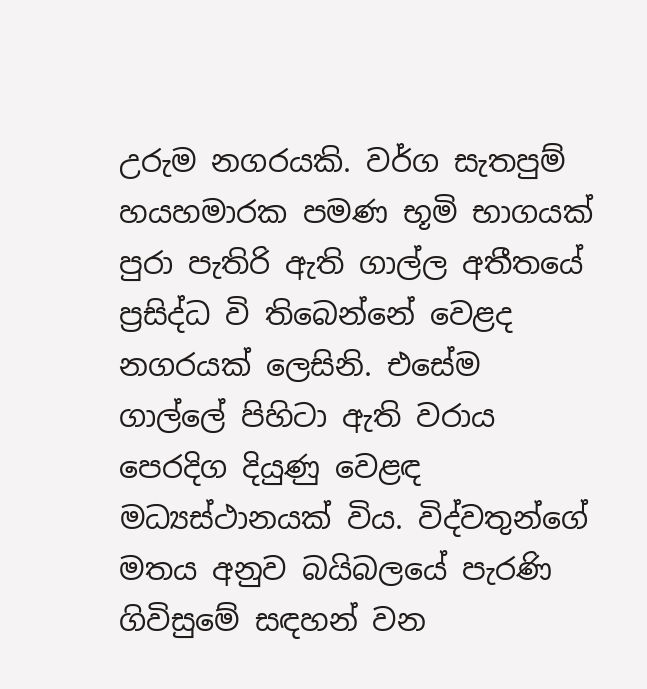උරුම නගරයකි. වර්ග සැතපුම් හයහමාරක පමණ භූමි භාගයක් පුරා පැතිරි ඇති ගාල්ල අතීතයේ ප්‍රසිද්ධ වි තිබෙන්නේ වෙළද නගරයක් ලෙසිනි. එසේම ගාල්ලේ පිහිටා ඇති වරාය පෙරදිග දියුණු වෙළඳ මධ්‍යස්ථානයක් විය. විද්වතුන්ගේ මතය අනුව බයිබලයේ පැරණි ගිවිසුමේ සඳහන් වන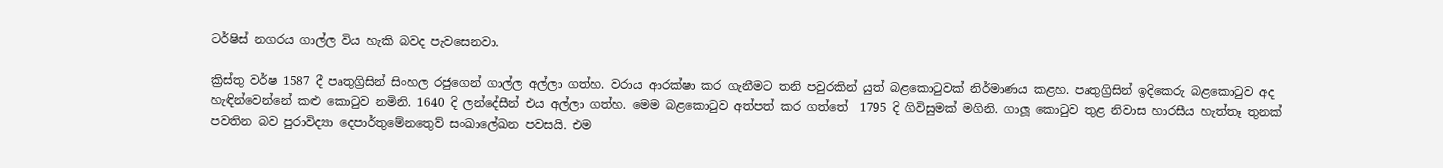ටර්ෂිස් නගරය ගාල්ල විය හැකි බවද පැවසෙනවා.

ක්‍රිස්තු වර්ෂ 1587 දී පෘතුග්‍රිසින් සිංහල රජුගෙන් ගාල්ල අල්ලා ගත්හ. වරාය ආරක්ෂා කර ගැනීමට තනි පවුරකින් යුත් බළකොටුවක් නිර්මාණය කළහ. පෘතුග්‍රිසින් ඉදිකෙරු බළකොටුව අද හැඳින්වෙන්නේ කළු කොටුව නමිනි. 1640 දි ලන්දේසීන් එය අල්ලා ගත්හ. මෙම බළකොටුව අත්පත් කර ගත්තේ  1795 දි ගිවිසුමක් මගිනි. ගාලූ කොටුව තුළ නිවාස හාරසීය හැත්තෑ තුනක් පවතින බව පුරාවිද්‍යා දෙපාර්තුමේනතෙුව් සංඛාලේඛන පවසයි. එම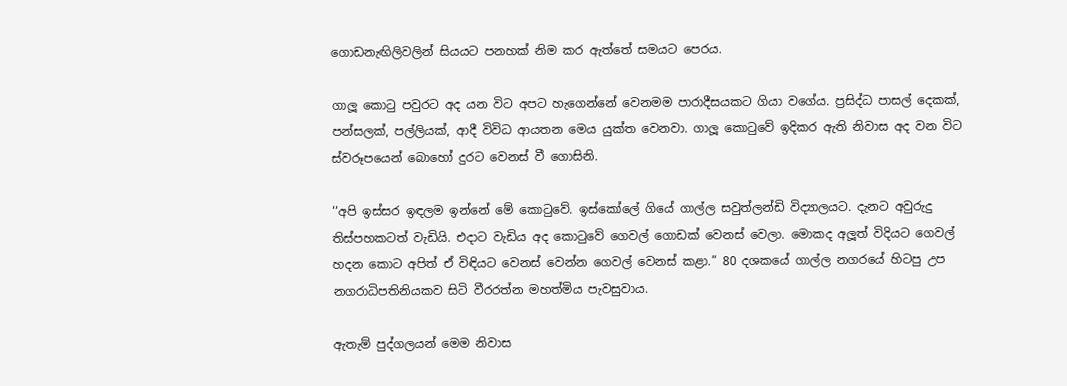ගොඩනැඟිලිවලින් සියයට පනහක් නිම කර ඇත්තේ සමයට පෙරය.

ගාලූ කොටු පවුරට අද යන විට අපට හැ‍ගෙන්නේ වෙනමම පාරාදීසයකට ගියා වගේය. ප්‍රසිද්ධ පාසල් දෙකක්, පන්සලක්, පල්ලියක්, ආදී විවිධ ආයතන මෙය යුක්ත වෙනවා. ගාලූ කොටුවේ ඉදිකර ඇති නිවාස අද වන විට ස්වරූපයෙන් බොහෝ දුරට වෙනස් වී ගොසිනි.

‘‘අපි ඉස්සර ඉඳලම ඉන්නේ මේ කොටුවේ. ඉස්කෝලේ ගියේ ගාල්ල සවුත්ලන්ඩි විද්‍යාලයට. දැනට අවුරුදු තිස්පහකටත් වැඩියි. එදාට වැඩිය අද කොටුවේ ගෙවල් ගොඩක් වෙනස් වෙලා. මොකද අලූත් විදියට ගෙවල් හදන කොට අපිත් ඒ විඳියට වෙනස් වෙන්න ගෙවල් වෙනස් කළා.” 80 දශකයේ ගාල්ල නගරයේ හිටපු උප නගරාධිපතිනියකව සිටි වීරරත්න මහත්මිය පැවසුවාය.

ඇතැම් පුද්ගලයන් මෙම නිවාස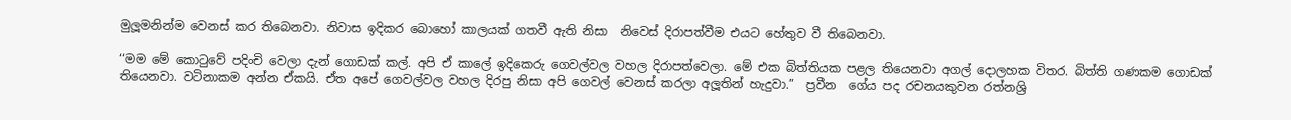මුලූමනින්ම වෙනස් කර තිබෙනවා. නිවාස ඉදිකර බොහෝ කාලයක් ගතවී ඇති නිසා  නිවෙස් දිරාපත්වීම එයට හේතුව වී තිබෙනවා.

‘‘මම මේ කොටුවේ පදිංචි වෙලා දැන් ගොඩක් කල්. අපි ඒ කාලේ ඉදිකෙරු ගෙවල්වල වහල දිරාපත්වෙලා. මේ එක බිත්තියක පළල තියෙනවා අගල් දොලහක විතර. බිත්ති ගණකම ගොඩක් තියෙනවා. වටිනාකම අන්න ඒකයි. ඒත අපේ ගෙවල්වල වහල දිරපු නිසා අපි ගෙවල් වෙනස් කරලා අලූතින් හැදුවා.”  ප්‍රවීන  ගේය පද රචනයකුවන රත්නශ්‍රි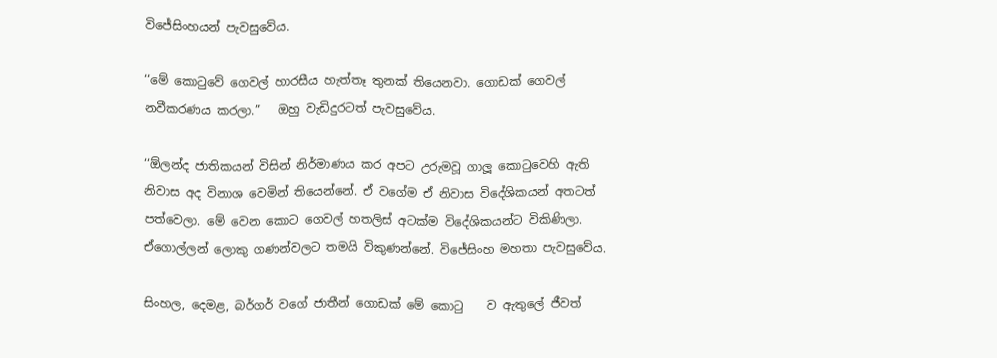විජේසිංහයන් පැවසුවේය.

‘‘මේ කොටුවේ ගෙවල් හාරසීය හැත්තෑ තුනක් තියෙනවා. ගොඩක් ගෙවල් නවීකරණය කරලා.”   ඔහු වැඩිදුරටත් පැවසුවේය.

‘‘ඕලන්ද ජාතිකයන් විසින් නිර්මාණය කර අපට උරුමවූ ගාලූ කොටුවෙහි ඇති නිවාස අද විනාශ වෙමින් තියෙන්නේ. ඒ වගේම ඒ නිවාස විදේශිකයන් අතටත් පත්වෙලා. මේ වෙන කොට ගෙවල් හතලිස් අටක්ම විදේශිකයන්ට විකිණිලා. ඒගොල්ලන් ලොකු ගණන්වලට තමයි විකුණන්නේ. විජේසිංහ මහතා පැවසුවේය.

සිංහල, දෙමළ, බර්ගර් වගේ ජාතීන් ගොඩක් මේ කොටු    ව ඇතුලේ ජීවත්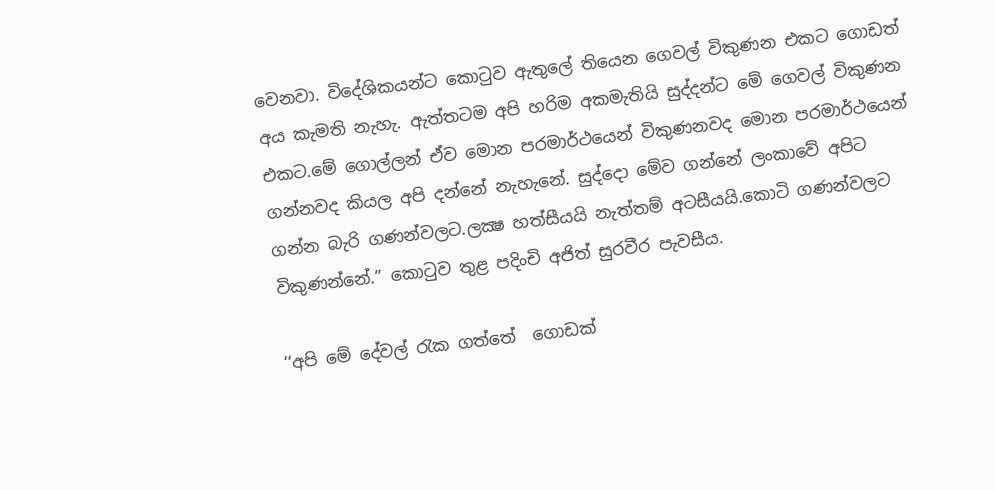වෙනවා. විදේශිකයන්ට කොටුව ඇතුලේ තියෙන ගෙවල් විකුණන එකට ගොඩත් අය කැමති නැහැ. ඇත්තටම අපි හරිම අකමැතියි සුද්දන්ට මේ ගෙවල් විකුණන එකට.මේ ගොල්ලන් ඒව මොන පරමාර්ථයෙන් විකුණනවද මොන පරමාර්ථයෙන් ගන්නවද කියල අපි දන්නේ නැහැනේ. සුද්දො මේව ගන්නේ ලංකාවේ අපිට ගන්න බැරි ගණන්වලට.ලක්‍ෂ හත්සීයයි නැත්තම් අටසීයයි.කොටි ගණන්වලට විකුණන්නේ.” කොටුව තුළ පදිංචි අජිත් සුරවීර පැවසීය.

‘‘අපි මේ දේවල් රැක ගත්තේ  ගොඩක්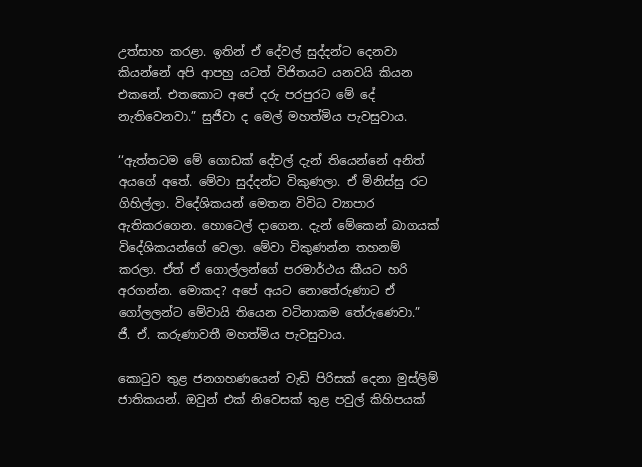උත්සාහ කරළා. ඉතින් ඒ දේවල් සුද්දන්ට දෙනවා කියන්නේ අපි ආපහු යටත් විජිතයට යනවයි කියන එකනේ. එතකොට අපේ දරු පරපුරට මේ දේ නැතිවෙනවා.” සුජීවා ද මෙල් මහත්මිය පැවසුවාය.

‘‘ඇත්තටම මේ ගොඩක් දේවල් දැන් තියෙන්නේ අනිත් අයගේ අතේ. මේවා සුද්දන්ට විකුණලා. ඒ මිනිස්සු රට ගිහිල්ලා. විදේශිකයන් මෙතන විවිධ ව්‍යාපාර ඇතිකරගෙන. හොටෙල් දාගෙන. දැන් මේකෙන් බාගයක් විදේශිකයන්ගේ වෙලා. මේවා විකුණන්න තහනම් කරලා. ඒත් ඒ ගොල්ලන්ගේ පරමාර්ථය කීයට හරි අරගන්න. මොකද? අපේ අයට නොතේරුණාට ඒ ගෝලලන්ට මේවායි තියෙන වටිනාකම තේරුණෙවා.”  ජී. ඒ. කරුණාවතී මහත්මිය පැවසුවාය.

කොටුව තුළ ජනගහණයෙන් වැඩි පිරිසක් දෙනා මුස්ලිම් ජාතිකයන්. ඔවුන් එක් නිවෙසක් තුළ පවුල් කිහිපයක්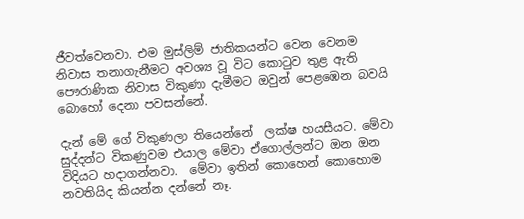ජීවත්වෙනවා. එම මුස්ලිම් ජාතිකයන්ට වෙන වෙනම නිවාස තනාගැනීමට අවශ්‍ය වූ විට කොටුව තුළ ඇති පෞරාණික නිවාස විකුණා දැමීමට ඔවුන් පෙළඹෙන බවයි බොහෝ දෙනා පවසන්නේ.

දැන් මේ ගේ විකුණලා තියෙන්නේ  ලක්ෂ හයසීයට. මේවා සුද්දන්ට විකණුවම එයාල මේවා ඒගොල්ලන්ට ඔන ඔන විදියට හදාගන්නවා.  මේවා ඉතින් කොහෙන් කොහොම නවතියිද කියන්න දන්නේ නෑ.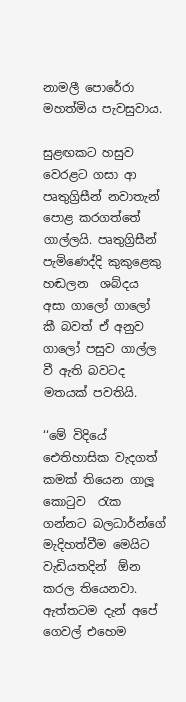නාමලී පොරේරා මහත්මිය පැවසුවාය.

සුළඟකට හසුව වෙරළට ගසා ආ පෘතුග්‍රිසීන් නවාතැන් පොළ කරගත්තේ ගාල්ලයි. පෘතුග්‍රිසීන් පැමිණෙද්දි කුකුළෙකු හඬලන  ශබ්දය අසා ගාලෝ ගාලෝ කී බවත් ඒ අනුව ගාලෝ පසුව ගාල්ල වී ඇති බවටද මතයක් පවතියි.

‘‘මේ විදියේ ඓතිහාසික වැදගත් කමක් තියෙන ගාලූ කොටුව  රැක ගන්නට බලධාර්න්ගේ මැදිහත්වීම මෙයිට වැඩියතදින්  ඕන කරල තියෙනවා. ඇත්තටම දැන් අපේ ගෙවල් එහෙම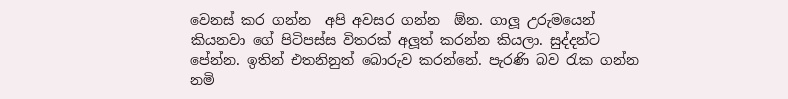වෙනස් කර ගන්න  අපි අවසර ගන්න  ඕන. ගාලූ උරුමයෙන් කියනවා ගේ පිටිපස්ස විතරක් අලූත් කරන්න කියලා. සුද්දන්ට පේන්න. ඉතින් එතනිනුත් බොරුව කරන්නේ. පැරණි බව රැක ගන්න නමි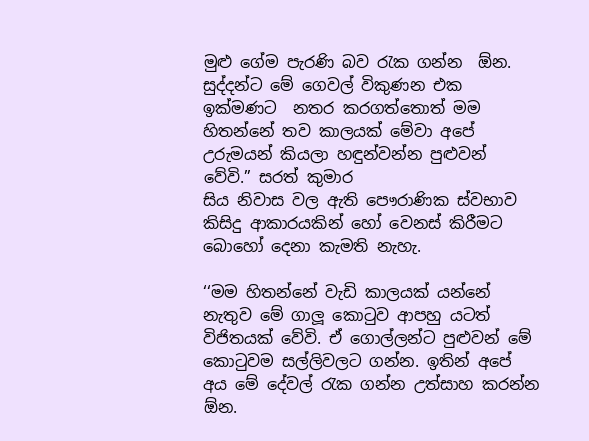මුළු ගේම පැරණි බව රැක ගන්න  ඕන. සුද්දන්ට මේ ගෙවල් විකුණන එක ඉක්මණට  නතර කරගත්තොත් මම හිතන්නේ තව කාලයක් මේවා අපේ උරුමයන් කියලා හඳුන්වන්න පුළුවන් වේවි.” සරත් කුමාර
සිය නිවාස වල ඇති පෞරාණික ස්වභාව කිසිදු ආකාරයකින් හෝ වෙනස් කිරීමට බොහෝ දෙනා කැමති නැහැ.

‘‘මම හිතන්නේ වැඩි කාලයක් යන්නේ නැතුව මේ ගාලූ කොටුව ආපහු යටත් විජිතයක් වේවි. ඒ ගොල්ලන්ට පුළුවන් මේ කොටුවම සල්ලිවලට ගන්න. ඉතින් අපේ අය මේ දේවල් රැක ගන්න උත්සාහ කරන්න  ඕන.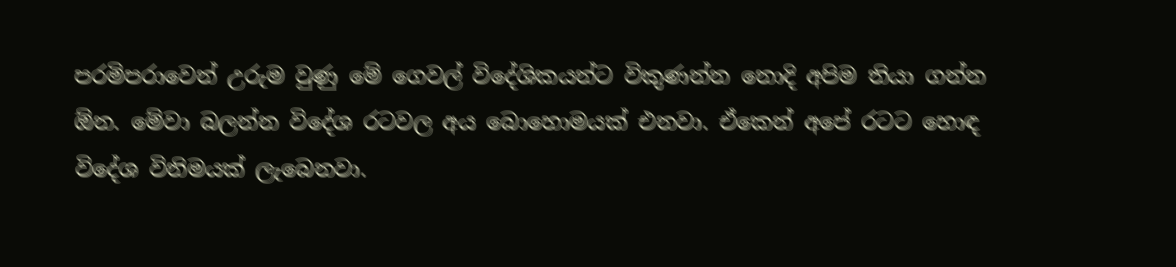පරමිපරාවෙන් උරුම වුණු මේ ගෙවල් විදේශිකයන්ට විකුණන්න නොදි අපිම තියා ගන්න  ඕන. මේවා බලන්න විදේශ රටවල අය බොහොමයක් එනවා. ඒකෙන් අපේ රටට හොඳ විදේශ විනිමයක් ලැබෙනවා.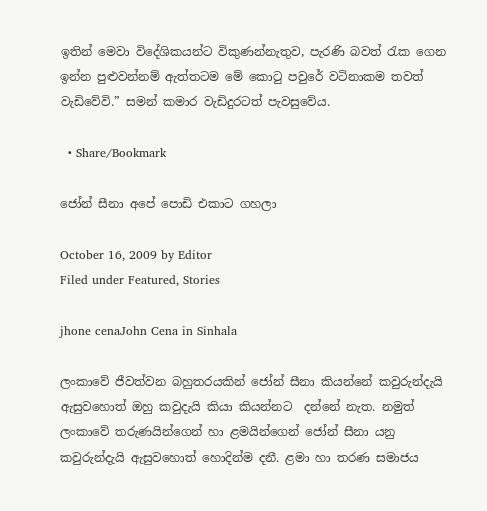ඉතින් මෙවා විදේශිකයන්ට විකුණන්නැතුව, පැරණි බවත් රැක ගෙන ඉන්න පුළුවන්නම් ඇත්තටම මේ කොටු පවුරේ වටිනාකම තවත් වැඩිවේවි.” සමන් කමාර වැඩිදුරටත් පැවසුවේය.

  • Share/Bookmark

ජෝන් සීනා අපේ පොඩි එකාට ගහලා

October 16, 2009 by Editor
Filed under Featured, Stories

jhone cenaJohn Cena in Sinhala

ලංකාවේ ජීවත්වන බහුතරයකින් ජෝන් සීනා කියන්නේ කවුරුන්දැයි ඇසුවහොත් ඔහු කවුදැයි කියා කියන්නට  දන්නේ නැත. නමුත් ලංකාවේ තරුණයින්ගෙන් හා ළමයින්ගෙන් ජෝන් සීනා යනු කවුරුන්දැයි ඇසුවහොත් හොදින්ම දනී. ළමා හා තරණ සමාජය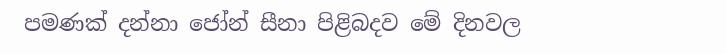පමණක් දන්නා ජෝන් සීනා පිළිබදව මේ දිනවල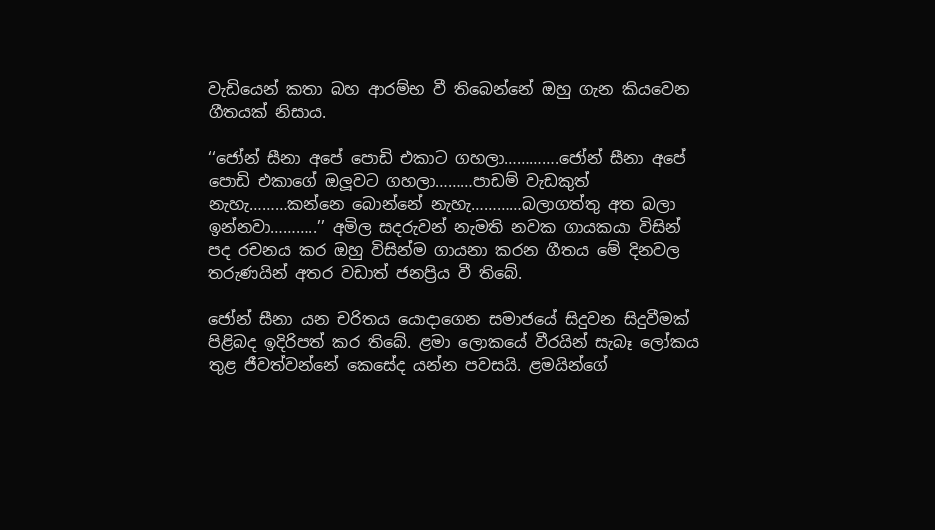වැඩියෙන් කතා බහ ආරම්භ වී තිබෙන්නේ ඔහු ගැන කියවෙන ගීතයක් නිසාය.

‘‘ජෝන් සීනා අපේ පොඩි එකාට ගහලා………….ජෝන් සීනා අපේ පොඩි එකාගේ ඔලූවට ගහලා………පාඩම් වැඩකුත් නැහැ………කන්නෙ බොන්නේ නැහැ…………බලාගත්තු අත බලා ඉන්නවා………..’’ අමිල සදරුවන් නැමති නවක ගායකයා විසින් පද රචනය කර ඔහු විසින්ම ගායනා කරන ගීතය මේ දිනවල තරුණයින් අතර වඩාත් ජනප්‍රිය වී තිබේ.

ජෝන් සීනා යන චරිතය යොදාගෙන සමාජයේ සිදුවන සිදුවීමක් පිළිබද ඉදිරිපත් කර තිබේ. ළමා ලොකයේ වීරයින් සැබෑ ලෝකය තුළ ජීවත්වන්නේ කෙසේද යන්න පවසයි. ළමයින්ගේ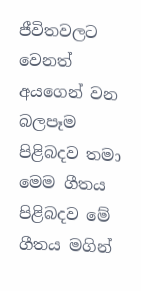ජීවිතවලට වෙනත් අයගෙන් වන බලපෑම පිළිබදව තමා මෙම ගීතය පිළිබදව මේ ගීතය මගින්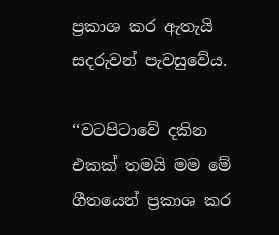ප්‍රකාශ කර ඇතැයි සදරුවන් පැවසුවේය.

‘‘වටපිටාවේ දකින එකක් තමයි මම මේ ගීතයෙන් ප්‍රකාශ කර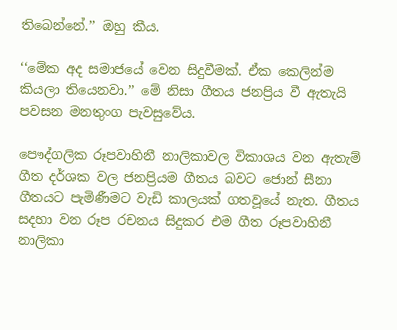තිබෙන්නේ.’’ ඔහු කීය.

‘‘මේක අද සමාජයේ වෙන සිදුවීමක්. ඒක කෙලින්ම කියලා තියෙනවා.’’ මේ නිසා ගීතය ජනප්‍රිය වී ඇතැයි පවසන මනතුංග පැවසුවේය.

පෞද්ගලික රූපවාහිනී නාලිකාවල විකාශය වන ඇතැම් ගීත දර්ශක වල ජනප්‍රියම ගීතය බවට ජොන් සීනා ගීතයට පැමිණීමට වැඩි කාලයක් ගතවූයේ නැත. ගීතය සදහා වන රූප රචනය සිදුකර එම ගීත රූපවාහිනී නාලිකා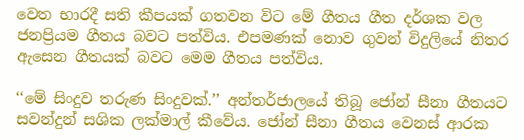වෙත භාරදී සති කීපයක් ගතවන විට මේ ගීතය ගීත දර්ශක වල ජනප්‍රියම ගීතය බවට පත්විය. එපමණක් නොව ගුවන් විදුලියේ නිතර ඇසෙන ගීතයක් බවට මෙම ගීතය පත්විය.

‘‘මේ සිංදුව තරුණ සිංදුවක්.’’ අන්තර්ජාලයේ තිබූ ජෝන් සීනා ගීතයට සවන්දුන් සශික ලක්මාල් කීවේය. ජෝන් සීනා ගීතය වෙනස් ආරක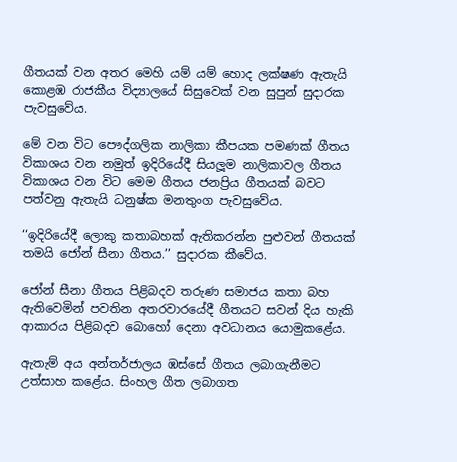ගීතයක් වන අතර මෙහි යම් යම් හොද ලක්ෂණ ඇතැයි කොළඹ රාජකීය විද්‍යාලයේ සිසුවෙක් වන සුපුන් සුදාරක පැවසුවේය.

මේ වන විට පෞද්ගලික නාලිකා කීපයක පමණක් ගීතය විකාශය වන නමුත් ඉදිරියේදී සියලූම නාලිකාවල ගීතය විකාශය වන විට මෙම ගීතය ජනප්‍රිය ගීතයක් බවට පත්වනු ඇතැයි ධනුෂ්ක මනතුංග පැවසුවේය.

‘‘ඉදිරියේදී ලොකු කතාබහක් ඇතිකරන්න පුළුවන් ගීතයක් තමයි ජෝන් සීනා ගීතය.’’ සුදාරක කීවේය.

ජෝන් සීනා ගීතය පිළිබදව තරුණ සමාජය කතා බහ ඇතිවෙමින් පවතින අතරවාරයේදී ගීතයට සවන් දිය හැකි ආකාරය පිළිබදව බොහෝ දෙනා අවධානය යොමුකළේය.

ඇතැම් අය අන්තර්ජාලය ඹස්සේ ගීතය ලබාගැනීමට උත්සාහ කළේය. සිංහල ගීත ලබාගත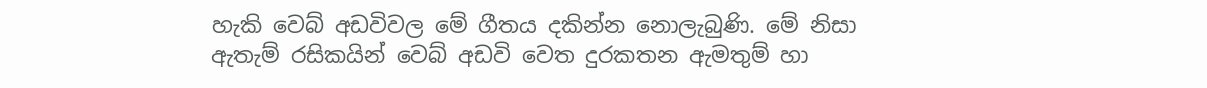හැකි වෙබ් අඩවිවල මේ ගීතය දකින්න නොලැබුණි. මේ නිසා ඇතැම් රසිකයින් වෙබ් අඩවි වෙත දුරකතන ඇමතුම් හා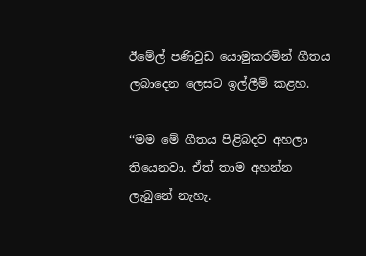ඊමේල් පණිවුඩ යොමුකරමින් ගීතය ලබාදෙන ලෙසට ඉල්ලීම් කළහ.

‘‘මම මේ ගීතය පිළිබදව අහලා තියෙනවා. ඒත් තාම අහන්න ලැබුනේ නැහැ.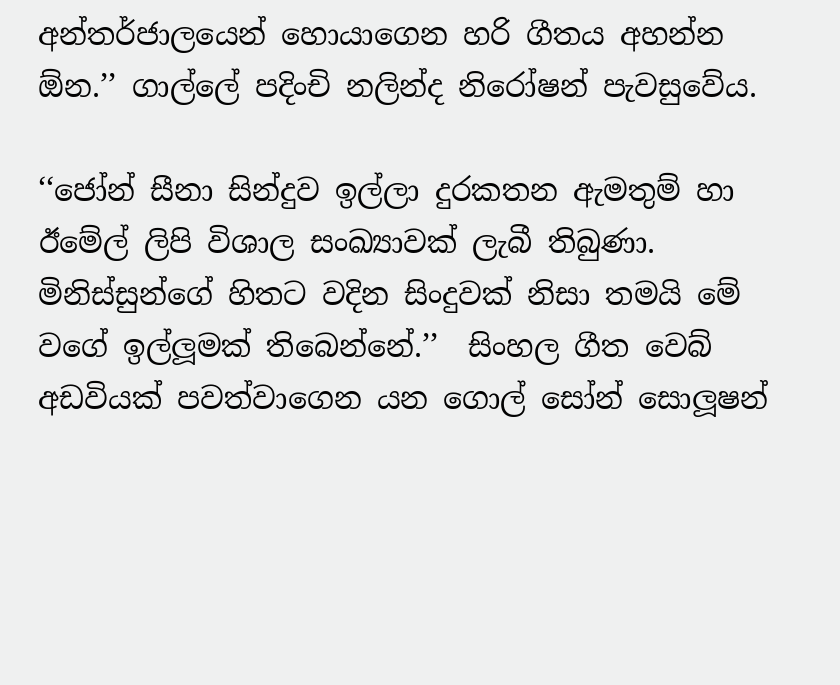අන්තර්ජාලයෙන් හොයාගෙන හරි ගීතය අහන්න  ඕන.’’ ගාල්ලේ පදිංචි නලින්ද නිරෝෂන් පැවසුවේය.

‘‘ජෝන් සීනා සින්දුව ඉල්ලා දුරකතන ඇමතුම් හා ඊමේල් ලිපි විශාල සංඛ්‍යාවක් ලැබී තිබුණා. මිනිස්සුන්ගේ හිතට වදින සිංදුවක් නිසා තමයි මේ වගේ ඉල්ලූමක් තිබෙන්නේ.’’  සිංහල ගීත වෙබ් අඩවියක් පවත්වාගෙන යන ගොල් සෝන් සොලූෂන්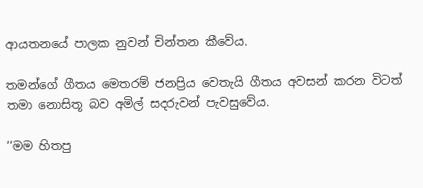ආයතනයේ පාලක නුවන් චින්තන කීවේය.

තමන්ගේ ගීතය මෙතරම් ජනප්‍රිය වෙතැයි ගීතය අවසන් කරන විටත් තමා නොසිතූ බව අමිල් සදරුවන් පැවසුවේය.

‘‘මම හිතපු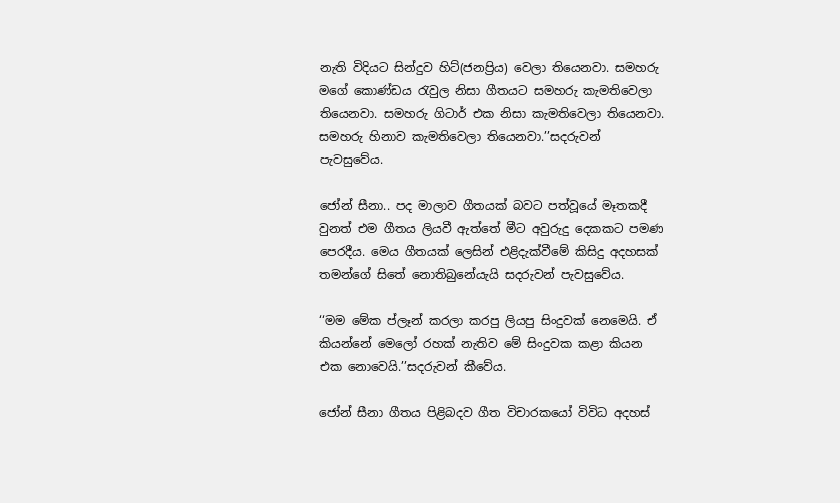නැති විදියට සින්දුව හිට්(ජනප්‍රිය) වෙලා තියෙනවා. සමහරු මගේ කොණ්ඩය රැවුල නිසා ගීතයට සමහරු කැමතිවෙලා තියෙනවා. සමහරු ගිටාර් එක නිසා කැමතිවෙලා තියෙනවා. සමහරු හිනාව කැමතිවෙලා තියෙනවා.’’සදරුවන් පැවසුවේය.

ජෝන් සීනා.. පද මාලාව ගීතයක් බවට පත්වූයේ මෑතකදී වුනත් එම ගීතය ලියවී ඇත්තේ මීට අවුරුදු දෙකකට පමණ පෙරදීය. මෙය ගීතයක් ලෙසින් එළිදැක්වීමේ කිසිදු අදහසක් තමන්ගේ සිතේ නොතිබුනේයැයි සදරුවන් පැවසුවේය.

‘‘මම මේක ප්ලෑන් කරලා කරපු ලියපු සිංදුවක් නෙමෙයි. ඒ කියන්නේ මෙලෝ රහක් නැතිව මේ සිංදුවක කළා කියන එක නොවෙයි.’’සදරුවන් කීවේය.

ජෝන් සීනා ගීතය පිළිබදව ගීත විචාරකයෝ විවිධ අදහස්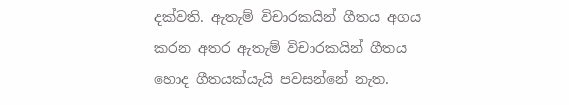දක්වති. ඇතැම් විචාරකයින් ගීතය අගය කරන අතර ඇතැම් විචාරකයින් ගීතය හොද ගීතයක්යැයි පවසන්නේ නැත.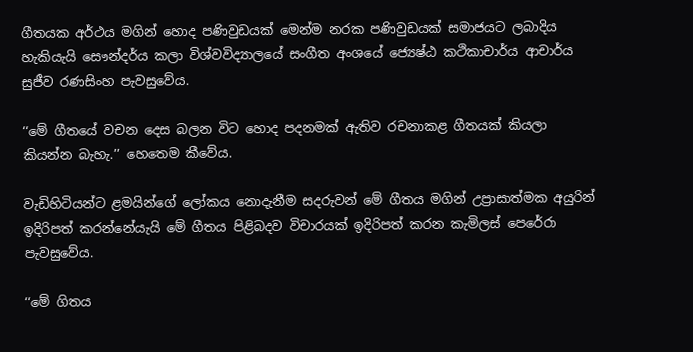ගීතයක අර්ථය මගින් හොද පණිවුඩයක් මෙන්ම නරක පණිවුඩයක් සමාජයට ලබාදිය හැකියැයි සෞන්දර්ය කලා විශ්වවිද්‍යාලයේ සංගීත අංශයේ ජ්‍යෙෂ්ඨ කථිකාචාර්ය ආචාර්ය සුජීව රණසිංහ පැවසුවේය.

‘‘මේ ගීතයේ වචන දෙස බලන විට හොද පදනමක් ඇතිව රචනාකළ ගීතයක් කියලා කියන්න බැහැ.’’ හෙතෙම කීවේය.

වැඩිහිටියන්ට ළමයින්ගේ ලෝකය නොදැනීම සදරුවන් මේ ගීතය මගින් උප්‍රාසාත්මක අයුරින් ඉදිරිපත් කරන්නේයැයි මේ ගීතය පිළිබදව විචාරයක් ඉදිරිපත් කරන කැමිලස් පෙරේරා පැවසුවේය.

‘‘මේ ගිතය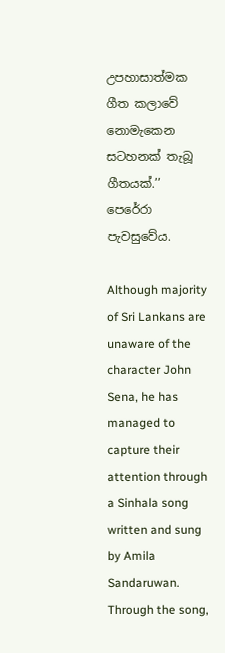උපහාසාත්මක ගීත කලාවේ නොමැකෙන සටහනක් තැබූ ගීතයක්.’’ පෙරේරා පැවසුවේය.

Although majority of Sri Lankans are unaware of the character John Sena, he has managed to capture their attention through a Sinhala song written and sung by Amila Sandaruwan. Through the song,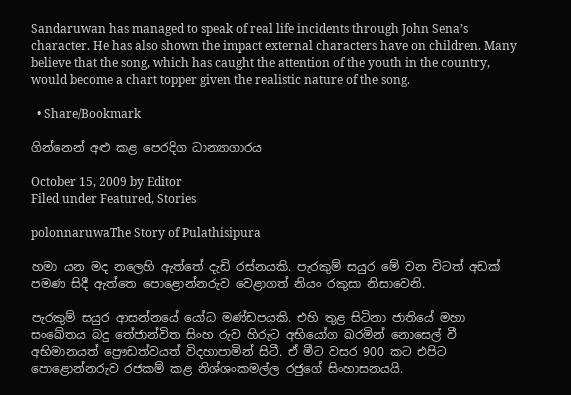Sandaruwan has managed to speak of real life incidents through John Sena’s character. He has also shown the impact external characters have on children. Many believe that the song, which has caught the attention of the youth in the country, would become a chart topper given the realistic nature of the song.

  • Share/Bookmark

ගින්නෙන් අළු කළ පෙරදිග ධාන්‍යාගාරය

October 15, 2009 by Editor
Filed under Featured, Stories

polonnaruwaThe Story of Pulathisipura

හමා යන මද නලෙහි ඇත්තේ දැඩි රස්නයකි. පැරකුම් සයුර මේ වන විටත් අඩක් පමණ සිදී ඇත්තෙ පොළොන්නරුව වෙළාගත් නියං රකුසා නිසාවෙනි.

පැරකුම් සයුර ආසන්නයේ යෝධ මණ්ඩපයකි. එහි තුළ සිටිනා ජාතියේ මහා සංඛේතය බදු තේජාන්විත සිංහ රුව හිරුට අභියෝග ඛරමින් නොසෙල් වී අභිමානයත් ප්‍රෞඩත්වයත් විදහාපාමින් සිටී. ඒ මීට වසර 900 කට එපිට පොළොන්නරුව රජකම් කළ නිශ්ශංකමල්ල රජුගේ සිංහාසනයයි.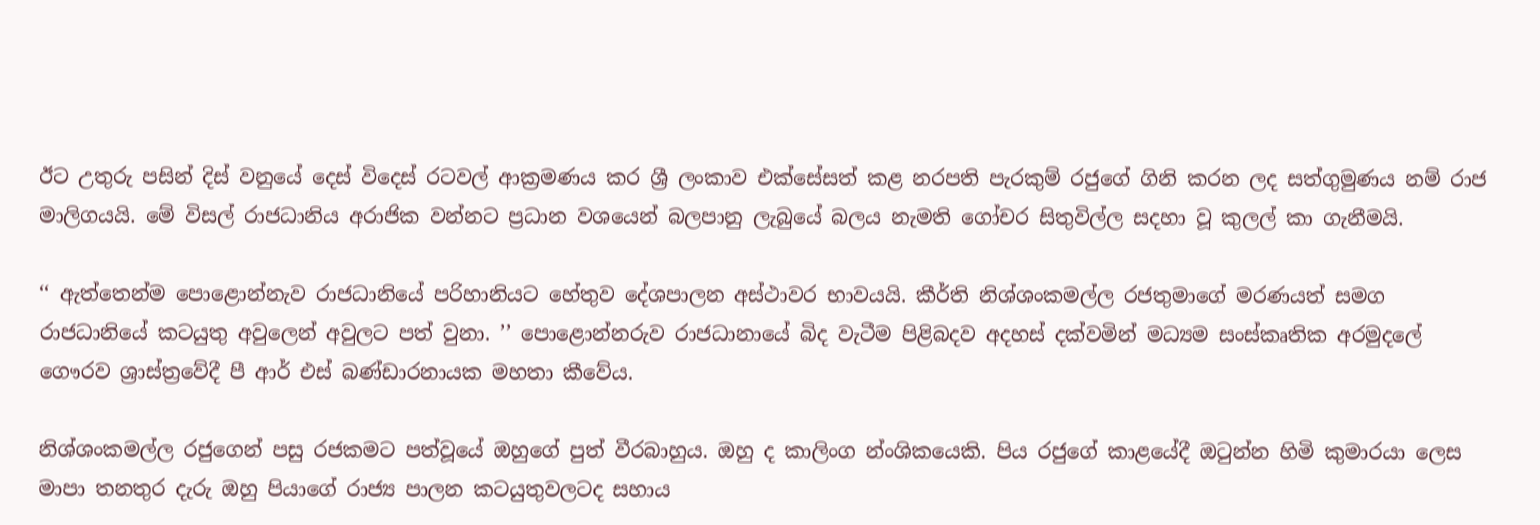ඊට උතුරු පසින් දිස් වනුයේ දෙස් විදෙස් රටවල් ආක්‍රමණය කර ශ්‍රී ලංකාව එක්සේසත් කළ නරපති පැරකුම් රජුගේ ගිනි කරන ලද සත්ගුමුණය නම් රාජ මාලිගයයි. මේ විසල් රාජධානිය අරාජික වන්නට ප්‍රධාන වශයෙන් බලපානු ලැබුයේ බලය නැමති ගෝචර සිතුවිල්ල සදහා වූ කුලල් කා ගැනීමයි.

‘‘ ඇත්තෙන්ම පොළොන්නැව රාජධානියේ පරිහානියට හේතුව දේශපාලන අස්ථාවර භාවයයි. කීර්ති නිශ්ශංකමල්ල රජතුමාගේ මරණයත් සමග රාජධානියේ කටයුතු අවුලෙන් අවුලට පත් වුනා. ’’ පොළොන්නරුව රාජධානායේ බිද වැටීම පිළිබදව අදහස් දක්වමින් මධ්‍යම සංස්කෘතික අරමුදලේ ගෞරව ශ්‍රාස්ත්‍රවේදී පී ආර් එස් බණ්ඩාරනායක මහතා කීවේය.

නිශ්ශංකමල්ල රජුගෙන් පසු රජකමට පත්වූයේ ඔහුගේ පුත් වීරබාහුය. ඔහු ද කාලිංග න්‍ංශිකයෙකි. පිය රජුගේ කාළයේදී ඔටුන්න හිමි කුමාරයා ලෙස මාපා තනතුර දැරු ඔහු පියාගේ රාජ්‍ය පාලන කටයුතුවලටද සහාය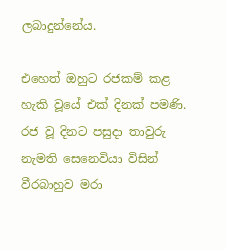ලබාදුන්නේය.

එහෙත් ඔහුට රජකම් කළ හැකි වූයේ එක් දිනක් පමණි. රජ වූ දිනට පසුදා තාවුරු නැමති සෙනෙවියා විසින් වීරබාහුව මරා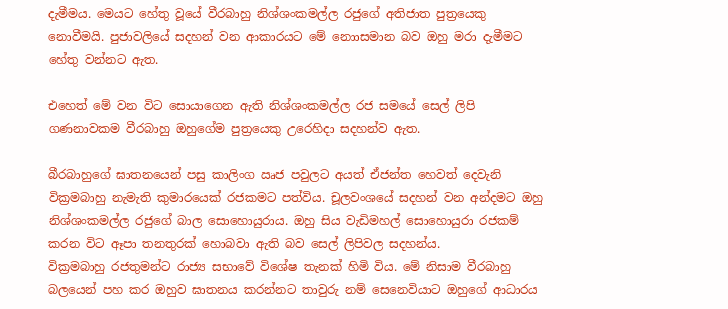දැමීමය. මෙයට හේතු වූයේ වීරබාහු නිශ්ශංකමල්ල රජුගේ අතිජාත පුත්‍රයෙකු නොවීමයි. පුජාවලියේ සදහන් වන ආකාරයට මේ නොාසමාන බව ඔහු මරා දැමීමට හේතු වන්නට ඇත.

එහෙත් මේ වන විට සොයාගෙන ඇති නිශ්ශංකමල්ල රජ සමයේ සෙල් ලිපි ගණනාවකම වීරබාහු ඔහුගේම පුත්‍රයෙකු උරෙහිදා සදහන්ව ඇත.

බීරබාහුගේ ඝාතනයෙන් පසු කාලිංග ඍජ පවුලට අයත් ඒජන්ත හෙවත් දෙවැනි වික්‍රමබාහු නැමැති කුමාරයෙක් රජකමට පත්විය. චූලවංශයේ සදහන් වන අන්දමට ඔහු නිශ්ශංකමල්ල රජුගේ බාල සොහොයුරාය. ඔහු සිය වැඩිමහල් සොහොයුරා රජකම් කරන විට ඈපා තනතුරක් හොබවා ඇති බව සෙල් ලිපිවල සදහන්ය.
වික්‍රමබාහු රජතුමන්ට රාජ්‍ය සභාවේ විශේෂ තැනක් හිමි විය. මේ නිසාම වීරබාහු බලයෙන් පහ කර ඔහුව ඝාතනය කරන්නට තාවුරු නම් සෙනෙවියාට ඔහුගේ ආධාරය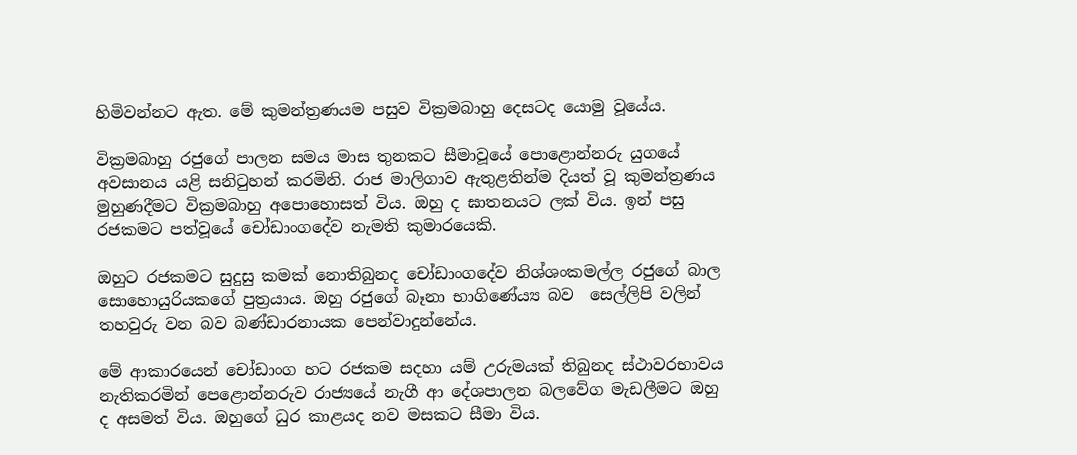හිමිවන්නට ඇත. මේ කුමන්ත්‍රණයම පසුව වික්‍රමබාහු දෙසටද යොමු වූයේය.

වික්‍රමබාහු රජුගේ පාලන සමය මාස තුනකට සීමාවූයේ පොළොන්නරු යුගයේ අවසානය යළි සනිටුහන් කරමිනි. රාජ මාලිගාව ඇතුළතින්ම දියත් වූ කුමන්ත්‍රණය මුහුණදීමට වික්‍රමබාහු අපොහොසත් විය. ඔහු ද ඝාතනයට ලක් විය. ඉන් පසු රජකමට පත්වූයේ චෝඩාංගදේව නැමති කුමාරයෙකි.

ඔහුට රජකමට සුදුසු කමක් නොතිබුනද චෝඩාංගදේව නිශ්ශංකමල්ල රජුගේ බාල සොහොයුරියකගේ පුත්‍රයාය. ඔහු රජුගේ බෑනා භාගිණේය්‍ය බව  සෙල්ලිපි වලින් තහවුරු වන බව බණ්ඩාරනායක පෙන්වාදුන්නේය.

මේ ආකාරයෙන් චෝඩාංග හට රජකම සදහා යම් උරුමයක් තිබුනද ස්ථාවරභාවය නැතිකරමින් පෙළොන්නරුව රාජ්‍යයේ නැගී ආ දේශපාලන බලවේග මැඩලීමට ඔහු ද අසමත් විය. ඔහුගේ ධුර කාළයද නව මසකට සීමා විය.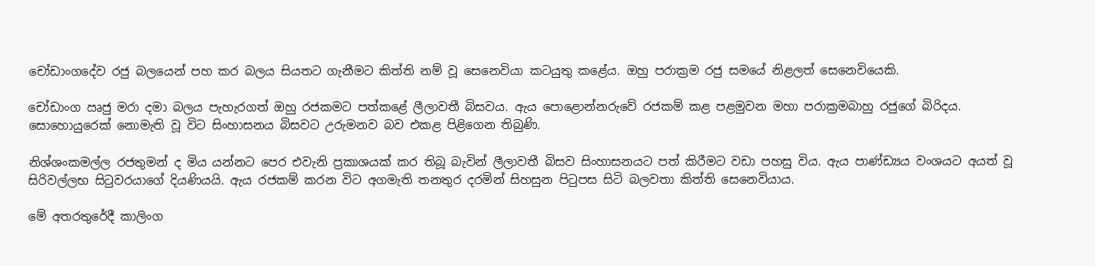චෝඩාංගදේව රජු බලයෙන් පහ කර බලය සියතට ගැනීමට කිත්ති නම් වූ සෙනෙවියා කටයුතු කළේය. ඔහු පරාක්‍රම රජු සමයේ නිළලත් සෙනෙවියෙකි.

චෝඩාංග ඍජු මරා දමා බලය පැහැරගත් ඔහු රජකමට පත්කළේ ලීලාවතී බිසවය. ඇය පොළොන්නරුවේ රජකම් කළ පළමුවන මහා පරාක්‍රමබාහු රජුගේ බිරිදය. සොහොයුරෙක් නොමැති වූ විට සිංහාසනය බිසවට උරුමනව බව එකළ පිළිගෙන තිබුණි.

නිශ්ශංකමල්ල රජතුමන් ද මිය යන්නට පෙර එවැනි ප්‍රකාශයක් කර තිබූ බැවින් ලීලාවතී බිසව සිංහාසනයට පත් කිරීමට වඩා පහසු විය. ඇය පාණ්ඩ්‍යය වංශයට අයත් වූ සිරිවල්ලභ සිටුවරයාගේ දියණියයි. ඇය රජකම් කරන විට අගමැති තනතුර දරමින් සිහසුන පිටුපස සිටි බලවතා කිත්ති සෙනෙවියාය.

මේ අතරතුරේදී කාලිංග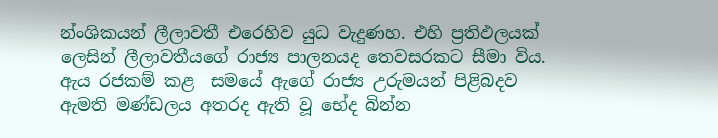න්‍ංශිකයන් ලීලාවතී එරෙහිව යුධ වැදුණහ. එහි ප්‍රතිඵලයක් ලෙසින් ලීලාවතීයගේ රාජ්‍ය පාලනයද තෙවසරකට සීමා විය. ඇය රජකම් කළ  සමයේ ඇගේ රාජ්‍ය උරුමයන් පිළිබදව ඇමති මණ්ඩලය අතරද ඇති වූ භේද බින්න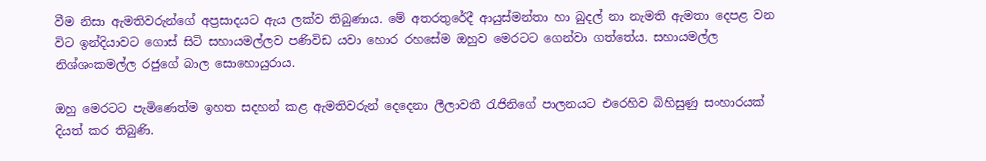වීම නිසා ඇමතිවරුන්ගේ අප්‍රසාදයට ඇය ලක්ව තිබුණාය. මේ අතරතුරේදී ආයුස්මන්තා හා බුදල් නා නැමති ඇමතා දෙපළ වන විට ඉන්දියාවට ගොස් සිටි සහායමල්ලව පණිවිඩ යවා හොර රහසේම ඔහුව මෙරටට ගෙන්වා ගත්තේය. සහායමල්ල නිශ්ශංකමල්ල රජුගේ බාල සොහොයුරාය.

ඔහු මෙරටට පැමිණෙත්ම ඉහත සදහන් කළ ඇමතිවරුන් දෙදෙනා ලීලාවතී රැජිනිගේ පාලනයට එරෙහිව බිහිසුණු සංහාරයක් දියත් කර තිබුණි.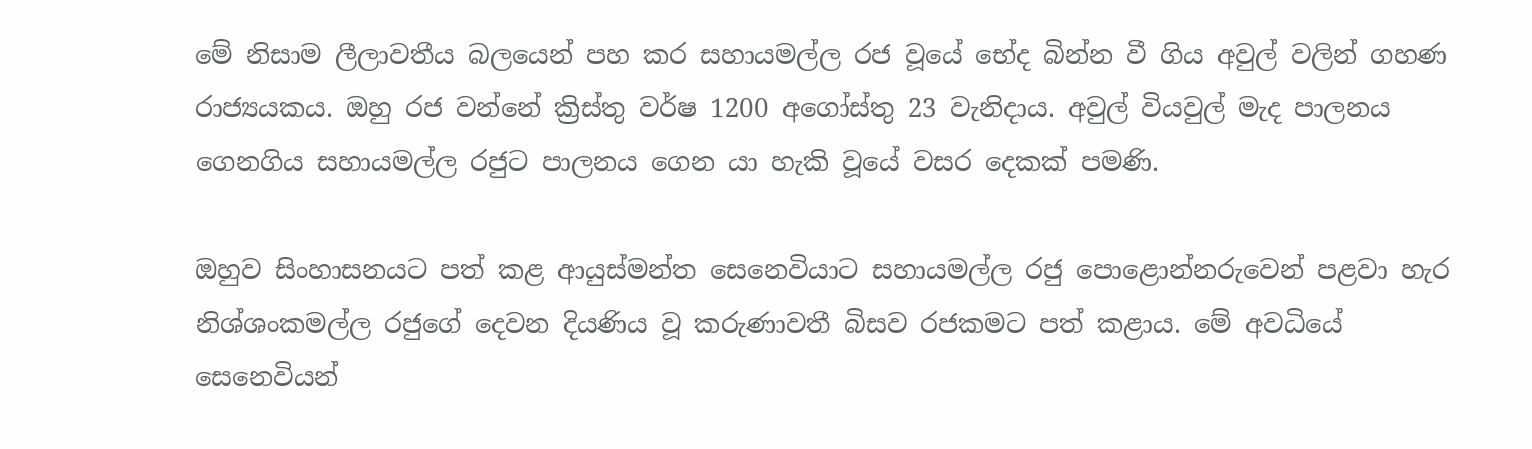මේ නිසාම ලීලාවතීය බලයෙන් පහ කර සහායමල්ල රජ වූයේ භේද බින්න වී ගිය අවුල් වලින් ගහණ රාජ්‍යයකය. ඔහු රජ වන්නේ ක්‍රිස්තු වර්ෂ 1200 අගෝස්තු 23 වැනිදාය. අවුල් වියවුල් මැද පාලනය ගෙනගිය සහායමල්ල රජුට පාලනය ගෙන යා හැකි වූයේ වසර දෙකක් පමණි.

ඔහුව සිංහාසනයට පත් කළ ආයුස්මන්ත සෙනෙවියාට සහායමල්ල රජු පොළොන්නරුවෙන් පළවා හැර නිශ්ශංකමල්ල රජුගේ දෙවන දියණිය වූ කරුණාවතී බිසව රජකමට පත් කළාය. මේ අවධියේ සෙනෙවියන්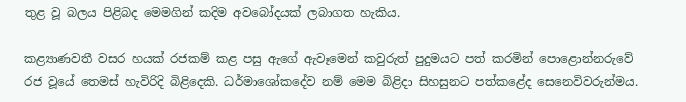තුළ වූ බලය පිළිබද මෙමගින් කදිම අවබෝදයක් ලබාගත හැකිය.

කළ්‍යාණවතී වසර හයක් රජකම් කළ පසු ඇගේ ඇවෑමෙන් කවුරුත් පුදුමයට පත් කරමින් පොළොන්නරුවේ රජ වූයේ තෙමස් හැවිරිදි බිළිදෙකි. ධර්මාශෝකදේව නම් මෙම බිළිදා සිහසුනට පත්කළේද සෙනෙවිවරුන්මය.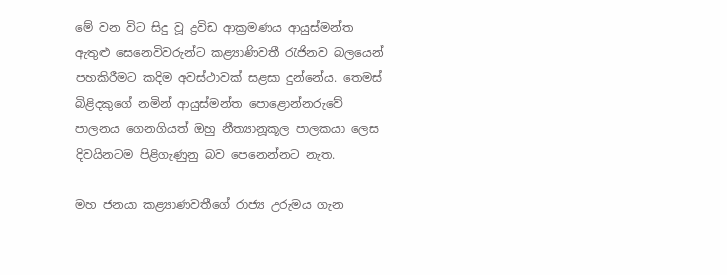මේ වන විට සිදු වූ ද්‍රවිඩ ආක්‍රමණය ආයුස්මන්ත ඇතුළු සෙනෙවිවරුන්ට කළ්‍යාණිවතී රැජිනව බලයෙන් පහකිරීමට කදිම අවස්ථාවක් සළසා දුන්නේය. තෙමස් බිළිදකුගේ නමින් ආයුස්මන්ත පොළොන්නරුවේ පාලනය ගෙනගියත් ඔහු නීත්‍යානූකූල පාලකයා ලෙස දිවයිනටම පිළිගැණුනු බව පෙනෙන්නට නැත.

මහ ජනයා කළ්‍යාණවතීගේ රාජ්‍ය උරුමය ගැන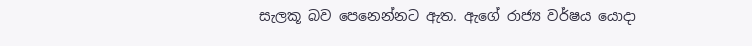සැලකූ බව පෙනෙන්නට ඇත. ඇගේ රාජ්‍ය වර්ෂය යොදා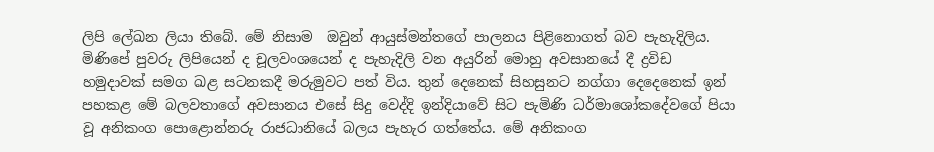ලිපි ලේඛන ලියා තිබේ. මේ නිසාම  ඔවුන් ආයුස්මන්තගේ පාලනය පිළිනොගත් බව පැහැදිලිය. මිණිපේ පුවරු ලිපියෙන් ද චූලවංශයෙන් ද පැහැදිලි වන අයුරින් මොහු අවසානයේ දී ද්‍රවිඩ හමුදාවක් සමග ඛළ සටනකදී මරුමුවට පත් විය. තුන් දෙනෙක් සිහසුනට නග්ගා දෙදෙනෙක් ඉන් පහකළ මේ බලවතාගේ අවසානය එසේ සිදු වෙද්දි ඉන්දියාවේ සිට පැමිණි ධර්මාශෝකදේවගේ පියා වූ අනිකංග පොළොන්නරු රාජධානියේ බලය පැහැර ගත්තේය. මේ අනිකංග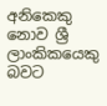අනිකෙකු නොව ශ්‍රී ලාංකිකයෙකු බවට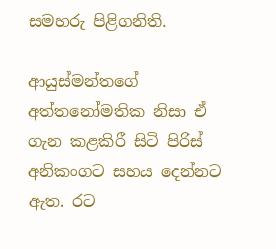සමහරු පිළිගනිති.

ආයුස්මන්තගේ අත්තනෝමතික නිසා ඒ ගැන කළකිරී සිටි පිරිස් අනිකංගට සහය දෙන්නට ඇත. රට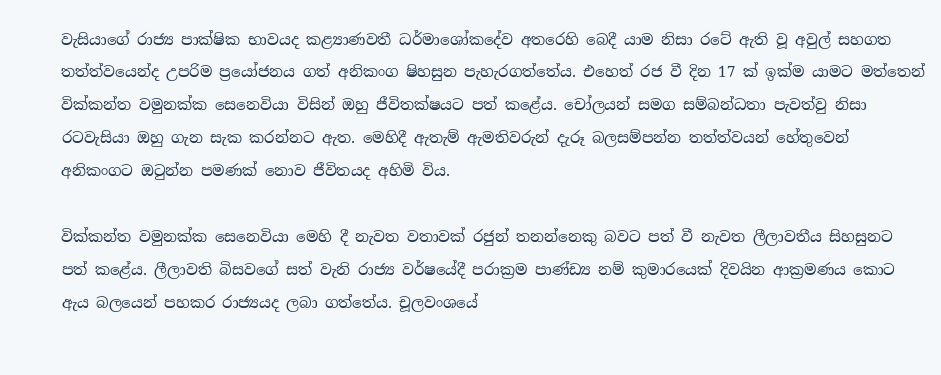වැසියාගේ රාජ්‍ය පාක්ෂික භාවයද කළ්‍යාණවතී ධර්මාශෝකදේව අතරෙහි බෙදී යාම නිසා රටේ ඇති වූ අවුල් සහගත තත්ත්වයෙන්ද උපරිම ප්‍රයෝජනය ගත් අනිකංග ෂිහසුන පැහැරගත්තේය. එහෙත් රජ වී දින 17 ක් ඉක්ම යාමට මත්තෙන් වික්කන්ත වමුනක්ක සෙනෙවියා විසින් ඔහු ජීවිතක්ෂයට පත් කළේය. චෝලයන් සමග සම්බන්ධතා පැවත්වු නිසා රටවැසියා ඔහු ගැන සැක කරන්නට ඇත. මෙහිදී ඇතැම් ඇමතිවරුන් දැරූ බලසම්පන්න තත්ත්වයන් හේතුවෙන් අනිකංගට ඔටුන්න පමණක් නොව ජීවිතයද අහිමි විය.

වික්කන්ත වමුනක්ක සෙනෙවියා මෙහි දී නැවත වතාවක් රජුන් තනන්නෙකු බවට පත් වී නැවත ලීලාවතීය සිහසුනට පත් කළේය. ලීලාවති බිසවගේ සත් වැනි රාජ්‍ය වර්ෂයේදී පරාක්‍රම පාණ්ඩ්‍ය නම් කුමාරයෙක් දිවයින ආක්‍රමණය කොට ඇය බලයෙන් පහකර රාජ්‍යයද ලබා ගත්තේය. චූලවංශයේ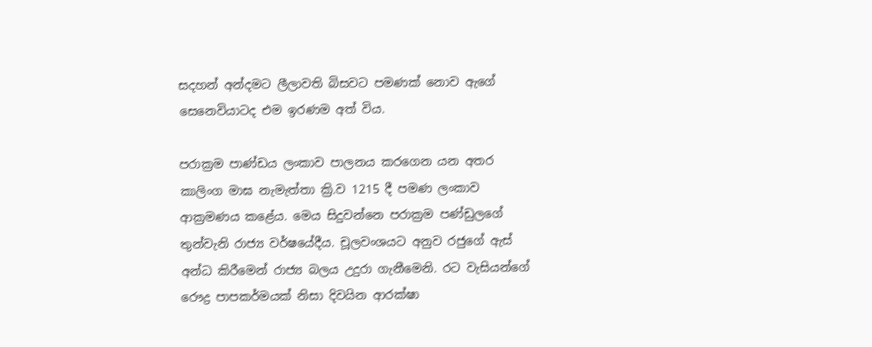සදහන් අන්දමට ලීලාවති බිසවට පමණක් නොව ඇගේ සෙනෙවියාටද එම ඉරණම අත් විය.

පරාක්‍රම පාණ්ඩය ලංකාව පාලනය කරගෙන යන අතර කාලිංග මාඝ නැමැත්තා ක්‍රි.ව 1215 දී පමණ ලංකාව ආක්‍රමණය කළේය. මෙය සිදුවන්නෙ පරාක්‍රම පණ්ඩුලගේ තුන්වැනි රාජ්‍ය වර්ෂයේදීය. චූලවංශයට අනුව රජුගේ ඇස් අන්ධ කිරීමෙන් රාජ්‍ය බලය උදුරා ගැනීමෙනි. රට වැසියන්ගේ රෞද්‍ර පාපකර්මයක් නිසා දිවයින ආරක්ෂා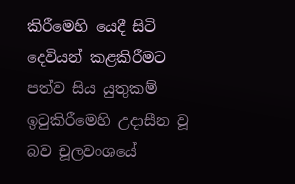කිරීමෙහි යෙදී සිටි දෙවියන් කළකිරීමට පත්ව සිය යුතුකම් ඉටුකිරීමෙහි උදාසීන වූ බව චූලවංශයේ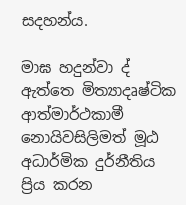සදහන්ය.

මාඝ හදුන්වා ද් ඇත්තෙ මිත්‍යාදෘෂ්ටික ආත්මාර්ථකාමී නොයිවසිලිමත් මූඨ අධාර්මික දුර්නීතිය ප්‍රිය කරන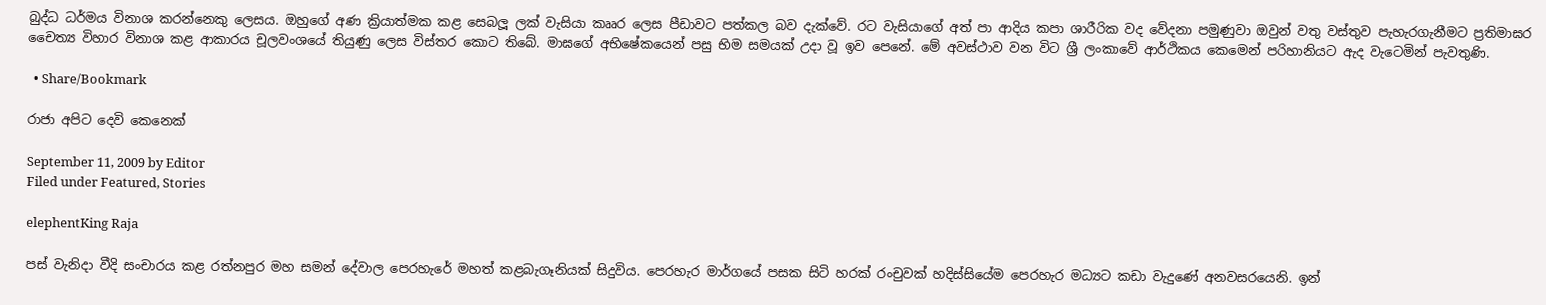බුද්ධ ධර්මය විනාශ කරන්නෙකු ලෙසය. ඔහුගේ අණ ක්‍රියාත්මක කළ සෙබලූ ලක් වැසියා කෲර ලෙස පීඩාවට පත්කල බව දැක්වේ. රට වැසියාගේ අත් පා ආදිය කපා ශාරීරික වද වේදනා පමුණුවා ඔවුන් වතු වස්තුව පැහැරගැනීමට ප්‍රතිමාඝර චෛත්‍ය විහාර විනාශ කළ ආකාරය චූලවංශයේ තියුණු ලෙස විස්තර කොට තිබේ. මාඝගේ අභිෂේකයෙන් පසු භිම සමයක් උදා වූ ඉව පෙනේ. මේ අවස්ථාව වන විට ශ්‍රී ලංකාවේ ආර්ථිකය කෙමෙන් පරිහානියට ඇද වැටෙමින් පැවතුණි.

  • Share/Bookmark

රාජා අපිට දෙවි කෙනෙක්

September 11, 2009 by Editor
Filed under Featured, Stories

elephentKing Raja

පස් වැනිදා වීදි සංචාරය කළ රත්නපුර මහ සමන් දේවාල පෙරහැරේ මහත් කළබැගෑනියක් සිදුවිය. පෙරහැර මාර්ගයේ පසක සිටි හරක් රංචුවක් හදිස්සියේම පෙරහැර මධ්‍යට කඩා වැදුණේ අනවසරයෙනි. ඉන්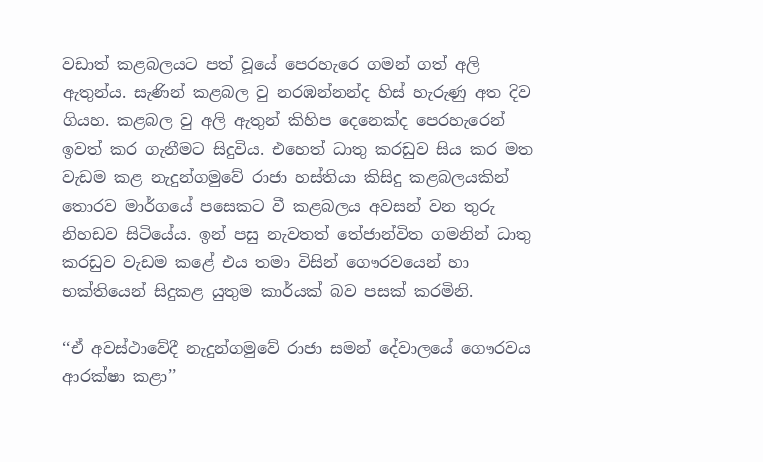වඩාත් කළබලයට පත් වූයේ පෙරහැරෙ ගමන් ගත් අලි ඇතුන්ය. සැණින් කළබල වු නරඹන්නන්ද හිස් හැරුණු අත දිව ගියහ. කළබල වු අලි ඇතුන් කිහිප දෙනෙක්ද පෙරහැරෙන් ඉවත් කර ගැනීමට සිදුවිය. එහෙත් ධාතු කරඩුව සිය කර මත වැඩම කළ නැදුන්ගමුවේ රාජා හස්තියා කිසිදු කළබලයකින් තොරව මාර්ගයේ පසෙකට වී කළබලය අවසන් වන තුරු නිහඩව සිටියේය. ඉන් පසු නැවතත් තේජාන්විත ගමනින් ධාතු කරඩුව වැඩම කළේ එය තමා විසින් ගෞරවයෙන් හා භක්තියෙන් සිදුකළ යුතුම කාර්යක් බව පසක් කරමිනි.

‘‘ඒ අවස්ථාවේදී නැදුන්ගමුවේ රාජා සමන් දේවාලයේ ගෞරවය ආරක්ෂා කළා’’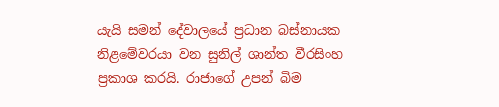යැයි සමන් දේවාලයේ ප්‍රධාන බස්නායක නිළමේවරයා වන සුනිල් ශාන්ත වීරසිංහ ප්‍රකාශ කරයි. රාජාගේ උපන් බිම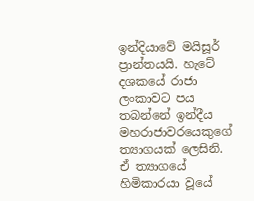ඉන්දියාවේ මයිසූර් ප්‍රාන්තයයි. හැටේ දශකයේ රාජා ලංකාවට පය තබන්නේ ඉන්දීය මහරාජාවරයෙකුගේ ත්‍යාගයක් ලෙසිනි. ඒ ත්‍යාගයේ හිමිකාරයා වූයේ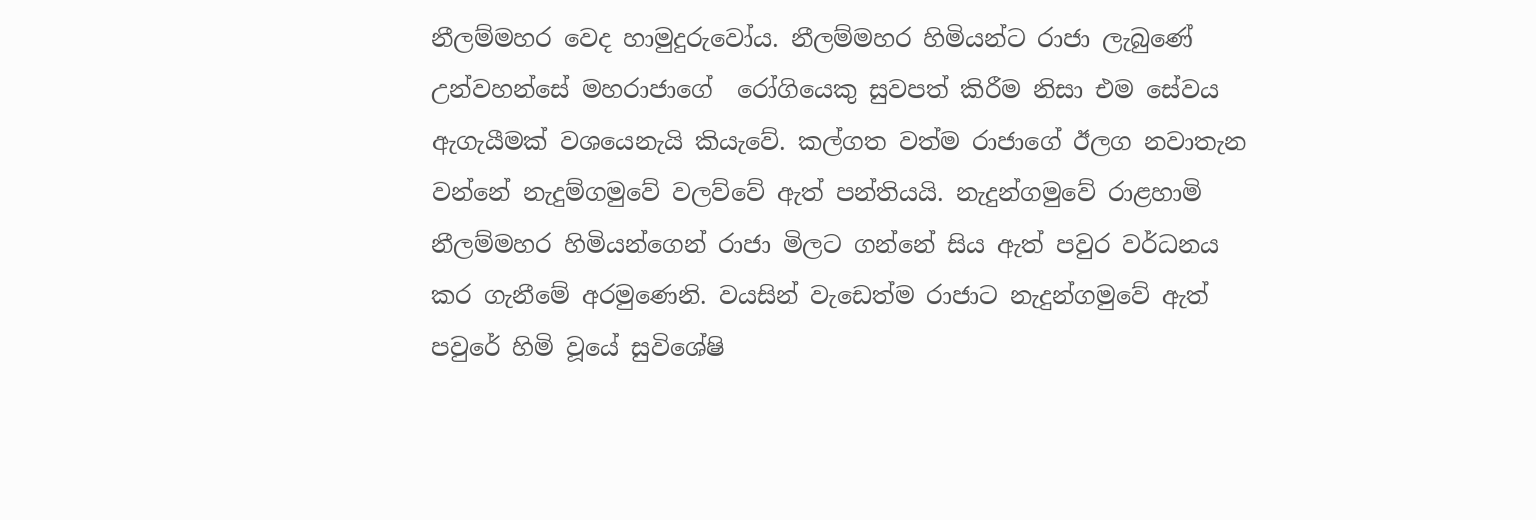නීලම්මහර වෙද හාමුදුරුවෝය. නීලම්මහර හිමියන්ට රාජා ලැබුණේ උන්වහන්සේ මහරාජාගේ  රෝගියෙකු සුවපත් කිරීම නිසා එම සේවය ඇගැයීමක් වශයෙනැයි කියැවේ. කල්ගත වත්ම රාජාගේ ඊලග නවාතැන වන්නේ නැදුම්ගමුවේ වලව්වේ ඇත් පන්තියයි. නැදුන්ගමුවේ රාළහාමි නීලම්මහර හිමියන්ගෙන් රාජා මිලට ගන්නේ සිය ඇත් පවුර වර්ධනය කර ගැනීමේ අරමුණෙනි. වයසින් වැඩෙත්ම රාජාට නැදුන්ගමුවේ ඇත් පවුරේ හිමි වූයේ සුවිශේෂි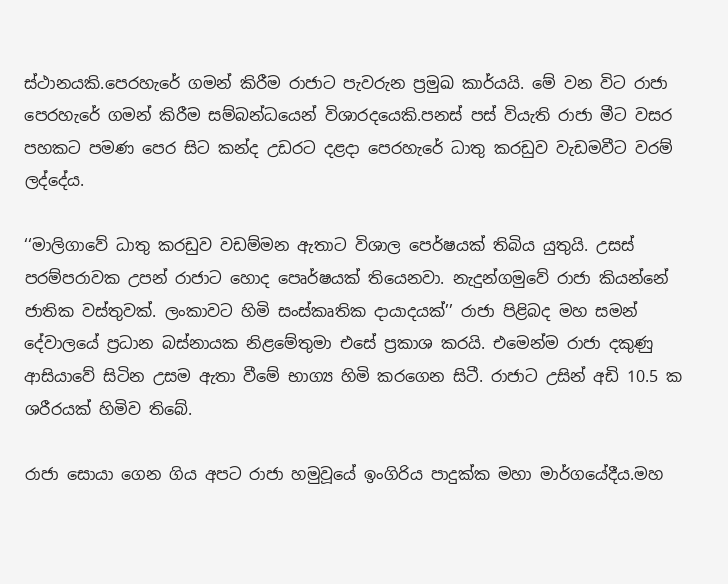ස්ථානයකි.පෙරහැරේ ගමන් කිරීම රාජාට පැවරුන ප්‍රමුඛ කාර්යයි. මේ වන විට රාජා පෙරහැරේ ගමන් කිරීම සම්බන්ධයෙන් විශාරදයෙකි.පනස් පස් වියැති රාජා මීට වසර පහකට පමණ පෙර සිට කන්ද උඩරට දළදා පෙරහැරේ ධාතු කරඩුව වැඩමවීට වරම් ලද්දේය.

‘‘මාලිගාවේ ධාතු කරඩුව වඩම්මන ඇතාට විශාල පෙර්ෂයක් තිබිය යුතුයි. උසස් පරම්පරාවක උපන් රාජාට හොද පෙෘර්ෂයක් තියෙනවා. නැදුන්ගමුවේ රාජා කියන්නේ ජාතික වස්තුවක්. ලංකාවට හිමි සංස්කෘතික දායාදයක්’’ රාජා පිළිබද මහ සමන් දේවාලයේ ප්‍රධාන බස්නායක නිළමේතුමා එසේ ප්‍රකාශ කරයි. එමෙන්ම රාජා දකුණු ආසියාවේ සිටින උසම ඇතා වීමේ භාග්‍ය හිමි කරගෙන සිටී. රාජාට උසින් අඩි 10.5 ක ශරීරයක් හිමිව තිබේ.

රාජා සොයා ගෙන ගිය අපට රාජා හමුවූයේ ඉංගිරිය පාදුක්ක මහා මාර්ගයේදීය.මහ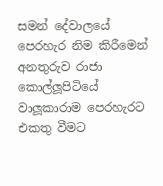සමන් දේවාලයේ පෙරහැර නිම කිරීමෙන් අනතුරුව රාජා කොල්ලූපිටියේ වාලූකාරාම පෙරහැරට එකතු වීමට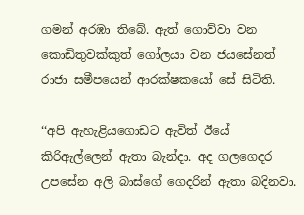ගමන් අරඹා තිබේ. ඇත් ගොව්වා වන කොඩිතුවක්කුත් ගෝලයා වන ජයසේනත් රාජා සමීපයෙන් ආරක්ෂකයෝ සේ සිටිති.

‘‘අපි ඇහැළියගොඩට ඇවිත් ඊයේ කිරිඇල්ලෙන් ඇතා බැන්දා. අද ගලගෙදර උපසේන අලි බාස්ගේ ගෙදරින් ඇතා බදිනවා.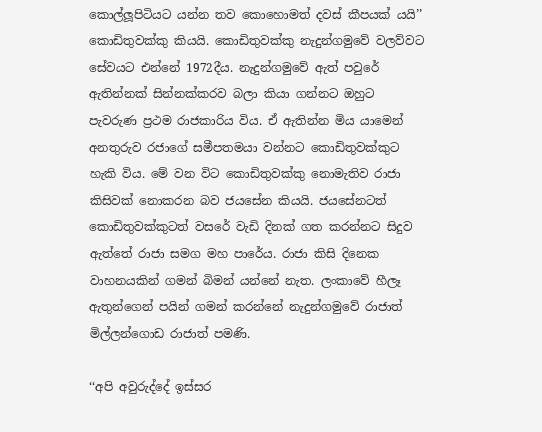කොල්ලූපිටියට යන්න තව කොහොමත් දවස් කීපයක් යයි’’ කොඩිතුවක්කු කියයි. කොඩිතුවක්කු නැදුන්ගමුවේ වලව්වට සේවයට එන්නේ 1972දීය. නැදුන්ගමුවේ ඇත් පවුරේ ඇතින්නක් සින්නක්කරව බලා කියා ගන්නට ඔහුට පැවරුණ ප්‍රථම රාජකාරිය විය. ඒ ඇතින්න මිය යාමෙන් අනතුරුව රජාගේ සමීපතමයා වන්නට කොඩිතුවක්කුට හැකි විය. මේ වන විට කොඩිතුවක්කු නොමැතිව රාජා කිසිවක් නොකරන බව ජයසේන කියයි. ජයසේනටත් කොඩිතුවක්කුටත් වසරේ වැඩි දිනක් ගත කරන්නට සිදුව ඇත්තේ රාජා සමග මහ පාරේය. රාජා කිසි දිනෙක වාහනයකින් ගමන් බිමන් යන්නේ නැත. ලංකාවේ හීලෑ ඇතුන්ගෙන් පයින් ගමන් කරන්නේ නැදුන්ගමුවේ රාජාත්  මිල්ලන්ගොඩ රාජාත් පමණි.

‘‘අපි අවුරුද්දේ ඉස්සර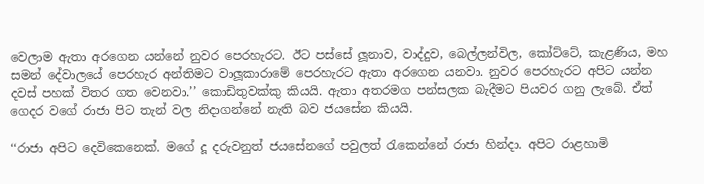වෙලාම ඇතා අරගෙන යන්නේ නුවර පෙරහැරට. ඊට පස්සේ ලූනාව, වාද්දුව, බෙල්ලන්විල, කෝට්ටේ, කැළණිය, මහ සමන් දේවාලයේ පෙරහැර අන්තිමට වාලූකාරාමේ පෙරහැරට ඇතා අරගෙන යනවා. නුවර පෙරහැරට අපිට යන්න දවස් පහක් විතර ගත වෙනවා.’’ කොඩිතුවක්කු කියයි. ඇතා අතරමග පන්සලක බැදීමට පියවර ගනු ලැබේ. ඒත් ගෙදර වගේ රාජා පිට තැන් වල නිදාගන්නේ නැති බව ජයසේන කියයි.

‘‘රාජා අපිට දෙවිකෙනෙක්. මගේ දූ දරුවනුත් ජයසේනගේ පවුලත් රැකෙන්නේ රාජා හින්දා. අපිට රාළහාමි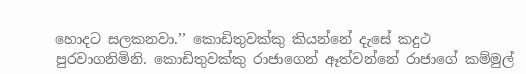හොදට සලකනවා.’’ කොඩිතුවක්කු කියන්නේ දැසේ කදුථ පුරවාගනිමිනි. කොඩිතුවක්කු රාජාගෙන් ඈත්වන්නේ රාජාගේ කම්මුල්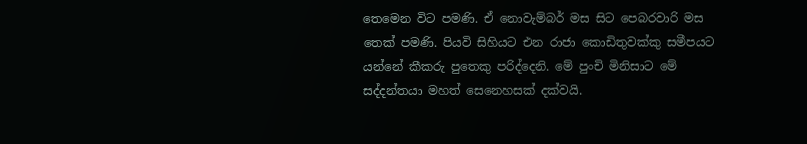තෙමෙන විට පමණි. ඒ නොවැම්බර් මස සිට පෙබරවාරි මස තෙක් පමණි. පියවි සිහියට එන රාජා කොඩිතුවක්කු සමීපයට යන්නේ කීකරු පුතෙකු පරිද්දෙනි. මේ පුංචි මිනිසාට මේ සද්දන්තයා මහත් සෙනෙහසක් දක්වයි.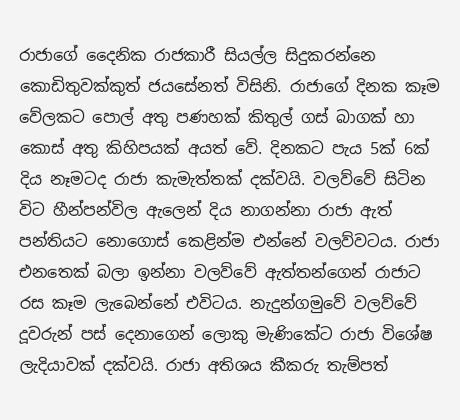රාජාගේ දෛනික රාජකාරී සියල්ල සිදුකරන්නෙ කොඩිතුවක්කුත් ජයසේනත් විසිනි. රාජාගේ දිනක කෑම වේලකට පොල් අතු පණහක් කිතුල් ගස් බාගක් හා කොස් අතු කිහිපයක් අයත් වේ. දිනකට පැය 5ක් 6ක් දිය නෑමටද රාජා කැමැත්තක් දක්වයි. වලව්වේ සිටින විට හීන්පන්විල ඇලෙන් දිය නාගන්නා රාජා ඇත් පන්තියට නොගොස් කෙළින්ම එන්නේ වලව්වටය. රාජා එනතෙක් බලා ඉන්නා වලව්වේ ඇත්තන්ගෙන් රාජාට රස කෑම ලැබෙන්නේ එවිටය. නැදුන්ගමුවේ වලව්වේ දූවරුන් පස් දෙනාගෙන් ලොකු මැණිකේට රාජා විශේෂ ලැදියාවක් දක්වයි. රාජා අතිශය කීකරු තැම්පත්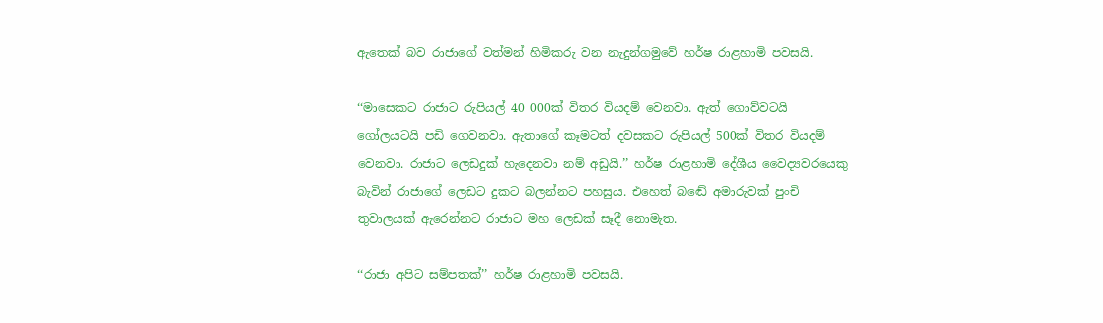ඇතෙක් බව රාජාගේ වත්මන් හිමිකරු වන නැදුන්ගමුවේ හර්ෂ රාළහාමි පවසයි.

‘‘මාසෙකට රාජාට රුපියල් 40 000ක් විතර වියදම් වෙනවා. ඇත් ගොව්වටයි  ගෝලයටයි පඩි ගෙවනවා. ඇතාගේ කෑමටත් දවසකට රුපියල් 500ක් විතර වියදම් වෙනවා. රාජාට ලෙඩදුක් හැදෙනවා නම් අඩුයි.’’ හර්ෂ රාළහාමි දේශීය වෛද්‍යවරයෙකු බැවින් රාජාගේ ලෙඩට දුකට බලන්නට පහසුය. එහෙත් බඬේ අමාරුවක් පුංචි තුවාලයක් ඇරෙන්නට රාජාට මහ ලෙඩක් සෑදී නොමැත.

‘‘රාජා අපිට සම්පතක්’’ හර්ෂ රාළහාමි පවසයි.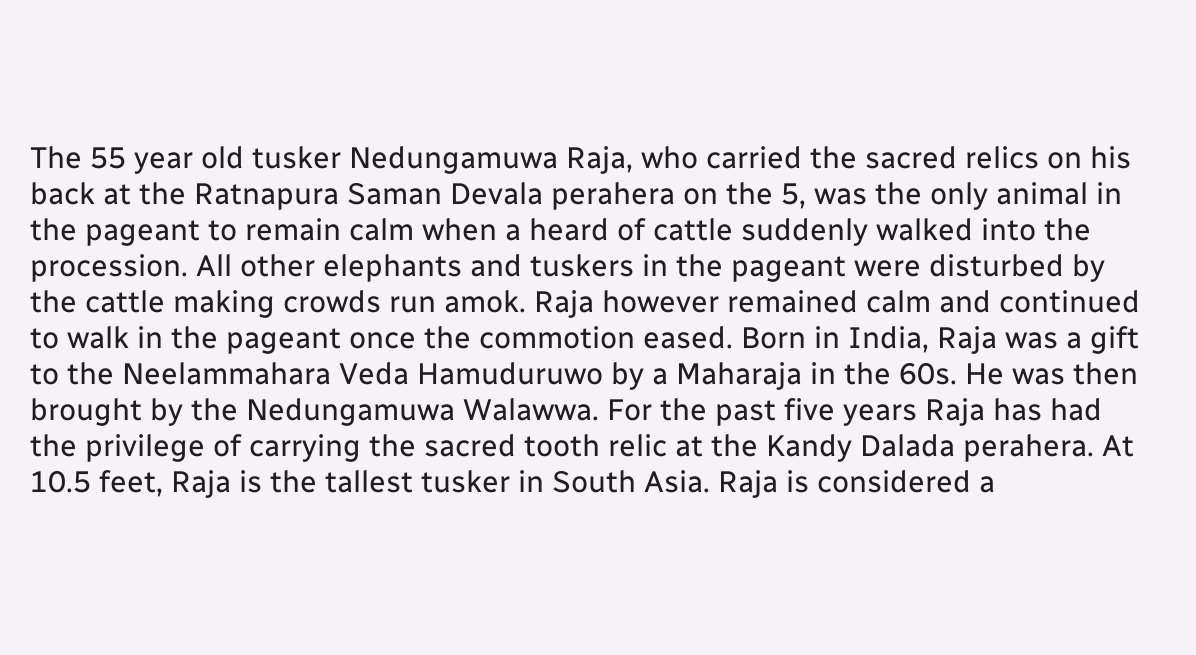The 55 year old tusker Nedungamuwa Raja, who carried the sacred relics on his back at the Ratnapura Saman Devala perahera on the 5, was the only animal in the pageant to remain calm when a heard of cattle suddenly walked into the procession. All other elephants and tuskers in the pageant were disturbed by the cattle making crowds run amok. Raja however remained calm and continued to walk in the pageant once the commotion eased. Born in India, Raja was a gift to the Neelammahara Veda Hamuduruwo by a Maharaja in the 60s. He was then brought by the Nedungamuwa Walawwa. For the past five years Raja has had the privilege of carrying the sacred tooth relic at the Kandy Dalada perahera. At 10.5 feet, Raja is the tallest tusker in South Asia. Raja is considered a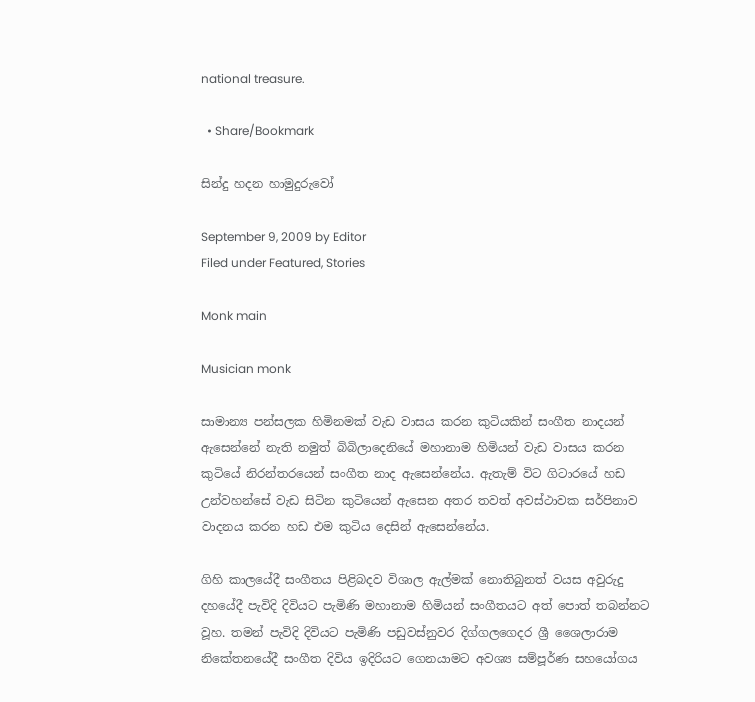national treasure.

  • Share/Bookmark

සින්දු හදන හාමුදුරුවෝ

September 9, 2009 by Editor
Filed under Featured, Stories

Monk main

Musician monk

සාමාන්‍ය පන්සලක හිමිනමක් වැඩ වාසය කරන කුටියකින් සංගීත නාදයන් ඇසෙන්නේ නැති නමුත් බිබිලාදෙනියේ මහානාම හිමියන් වැඩ වාසය කරන කුටියේ නිරන්තරයෙන් සංගීත නාද ඇසෙන්නේය. ඇතැම් විට ගිටාරයේ හඩ උන්වහන්සේ වැඩ සිටින කුටියෙන් ඇසෙන අතර තවත් අවස්ථාවක සර්පිනාව වාදනය කරන හඩ එම කුටිය දෙසින් ඇසෙන්නේය.

ගිහි කාලයේදී සංගීතය පිළිබදව විශාල ඇල්මක් නොතිබුනත් වයස අවුරුදු දහයේදී පැවිදි දිවියට පැමිණි මහානාම හිමියන් සංගීතයට අත් පොත් තබන්නට වූහ. තමන් පැවිදි දිවියට පැමිණි පඩුවස්නුවර දිග්ගලගෙදර ශ්‍රී ශෛලාරාම නිකේතනයේදී සංගීත දිවිය ඉදිරියට ගෙනයාමට අවශ්‍ය සම්පූර්ණ සහයෝගය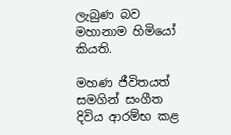ලැබුණ බව මහානාම හිමියෝ කියති.

මහණ ජීවිතයත් සමගින් සංගීත දිවිය ආරම්භ කළ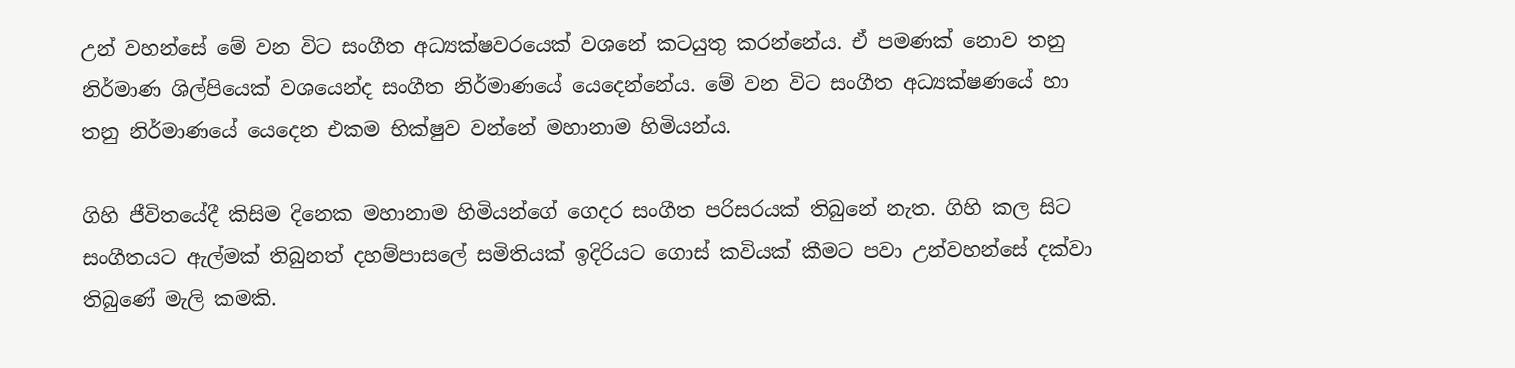උන් වහන්සේ මේ වන විට සංගීත අධ්‍යක්ෂවරයෙක් වශනේ කටයුතු කරන්නේය. ඒ පමණක් නොව තනු නිර්මාණ ශිල්පියෙක් වශයෙන්ද සංගීත නිර්මාණයේ යෙදෙන්නේය. මේ වන විට සංගීත අධ්‍යක්ෂණයේ හා තනු නිර්මාණයේ යෙදෙන එකම භික්ෂුව වන්නේ මහානාම හිමියන්ය.

ගිහි ජීවිතයේදී කිසිම දිනෙක මහානාම හිමියන්ගේ ගෙදර සංගීත පරිසරයක් තිබුනේ නැත. ගිහි කල සිට සංගීතයට ඇල්මක් තිබුනත් දහම්පාසලේ සමිතියක් ඉදිරියට ගොස් කවියක් කීමට පවා උන්වහන්සේ දක්වා තිබුණේ මැලි කමකි.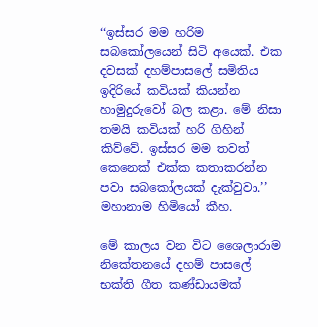‘‘ඉස්සර මම හරිම සබකෝලයෙන් සිටි අයෙක්. එක දවසක් දහම්පාසලේ සමිතිය ඉදිරියේ කවියක් කියන්න හාමුදුරුවෝ බල කළා. මේ නිසා තමයි කවියක් හරි ගිහින් කිව්වේ. ඉස්සර මම තවත් කෙනෙක් එක්ක කතාකරන්න පවා සබකෝලයක් දැක්වුවා.’’ මහානාම හිමියෝ කීහ.

මේ කාලය වන විට ශෛලාරාම නිකේතනයේ දහම් පාසලේ භක්ති ගීත කණ්ඩායමක්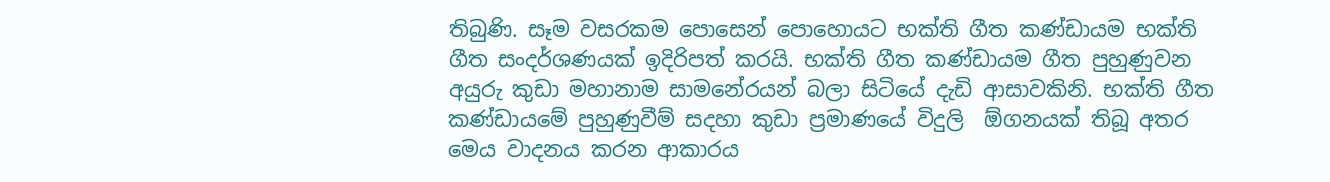තිබුණි. සෑම වසරකම පොසෙන් පොහොයට භක්ති ගීත කණ්ඩායම භක්ති ගීත සංදර්ශණයක් ඉදිරිපත් කරයි. භක්ති ගීත කණ්ඩායම ගීත පුහුණුවන අයුරු කුඩා මහානාම සාමනේරයන් බලා සිටියේ දැඩි ආසාවකිනි. භක්ති ගීත කණ්ඩායමේ පුහුණුවීම් සදහා කුඩා ප්‍රමාණයේ විදුලි  ඕගනයක් තිබූ අතර මෙය වාදනය කරන ආකාරය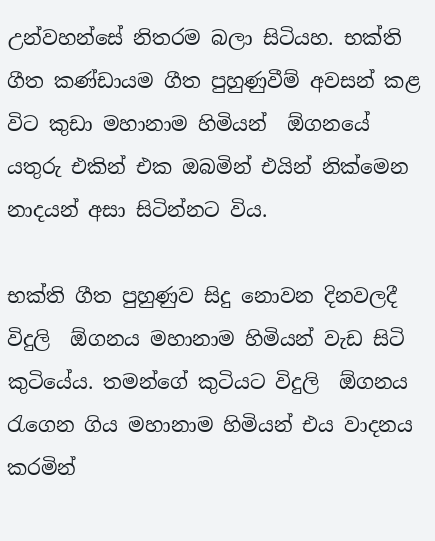උන්වහන්සේ නිතරම බලා සිටියහ. භක්ති ගීත කණ්ඩායම ගීත පුහුණුවීම් අවසන් කළ විට කුඩා මහානාම හිමියන්  ඕගනයේ යතුරු එකින් එක ඔබමින් එයින් නික්මෙන නාදයන් අසා සිටින්නට විය.

භක්ති ගීත පුහුණුව සිදු නොවන දිනවලදී විදුලි  ඕගනය මහානාම හිමියන් වැඩ සිටි කුටියේය. තමන්ගේ කුටියට විදුලි  ඕගනය රැගෙන ගිය මහානාම හිමියන් එය වාදනය කරමින්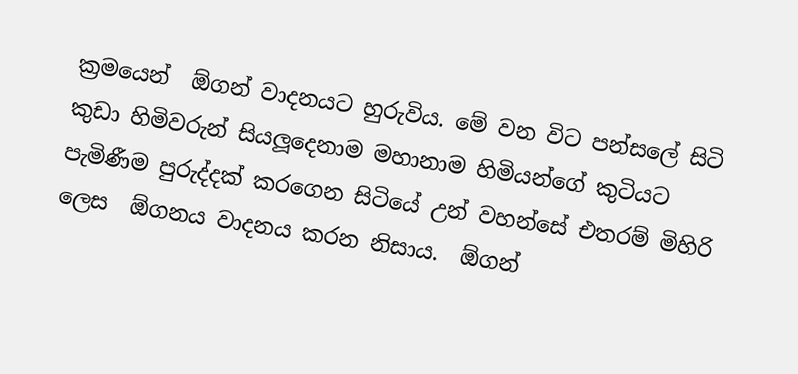ක්‍රමයෙන්  ඕගන් වාදනයට හුරුවිය. මේ වන විට පන්සලේ සිටි කුඩා හිමිවරුන් සියලූදෙනාම මහානාම හිමියන්ගේ කුටියට පැමිණීම පුරුද්දක් කරගෙන සිටියේ උන් වහන්සේ එතරම් මිහිරි ලෙස  ඕගනය වාදනය කරන නිසාය.  ඕගන්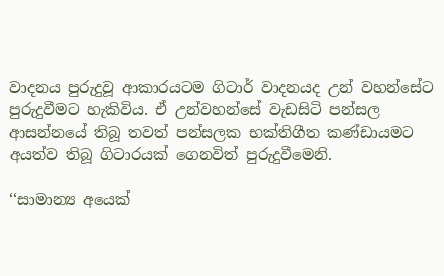වාදනය පුරුදුවූ ආකාරයටම ගිටාර් වාදනයද උන් වහන්සේට පුරුදුවීමට හැකිවිය. ඒ උන්වහන්සේ වැඩසිටි පන්සල ආසන්නයේ තිබූ තවත් පන්සලක භක්තිගීත කණ්ඩායමට අයත්ව තිබූ ගිටාරයක් ගෙනවිත් පුරුදුවීමෙනි.

‘‘සාමාන්‍ය අයෙක්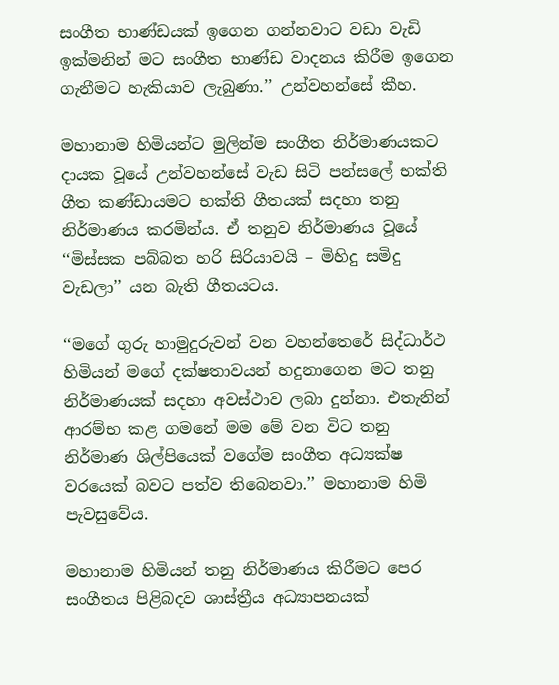සංගීත භාණ්ඩයක් ඉගෙන ගන්නවාට වඩා වැඩි ඉක්මනින් මට සංගීත භාණ්ඩ වාදනය කිරීම ඉගෙන ගැනීමට හැකියාව ලැබුණා.’’ උන්වහන්සේ කීහ.

මහානාම හිමියන්ට මුලින්ම සංගීත නිර්මාණයකට දායක වූයේ උන්වහන්සේ වැඩ සිටි පන්සලේ භක්ති ගීත කණ්ඩායමට භක්ති ගීතයක් සදහා තනු නිර්මාණය කරමින්ය. ඒ තනුව නිර්මාණය වූයේ ‘‘මිස්සක පබ්බත හරි සිරියාවයි – මිහිදු සමිදු වැඩලා’’ යන බැති ගීතයටය.

‘‘මගේ ගුරු හාමුදුරුවන් වන වහන්තෙරේ සිද්ධාර්ථ හිමියන් මගේ දක්ෂතාවයන් හදුනාගෙන මට තනු නිර්මාණයක් සදහා අවස්ථාව ලබා දුන්නා. එතැනින් ආරම්භ කළ ගමනේ මම මේ වන විට තනු නිර්මාණ ශිල්පියෙක් වගේම සංගීත අධ්‍යක්ෂ වරයෙක් බවට පත්ව තිබෙනවා.’’ මහානාම හිමි පැවසුවේය.

මහානාම හිමියන් තනු නිර්මාණය කිරීමට පෙර සංගීතය පිළිබදව ශාස්ත්‍රීය අධ්‍යාපනයක්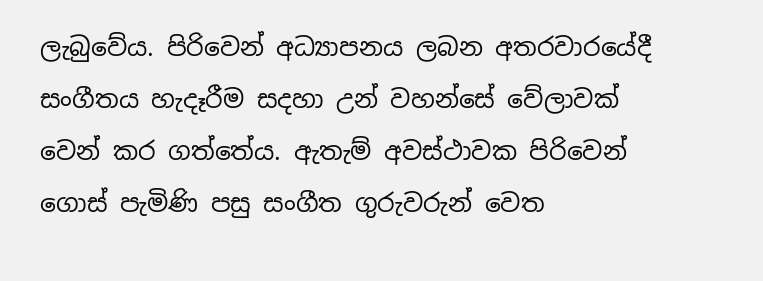ලැබුවේය. පිරිවෙන් අධ්‍යාපනය ලබන අතරවාරයේදී සංගීතය හැදෑරීම සදහා උන් වහන්සේ වේලාවක් වෙන් කර ගත්තේය. ඇතැම් අවස්ථාවක පිරිවෙන් ගොස් පැමිණි පසු සංගීත ගුරුවරුන් වෙත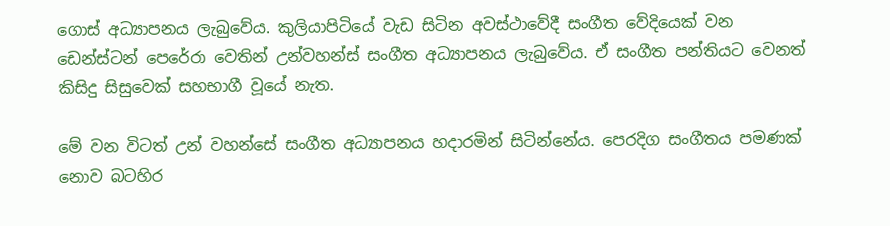ගොස් අධ්‍යාපනය ලැබුවේය. කුලියාපිටියේ වැඩ සිටින අවස්ථාවේදී සංගීත වේදියෙක් වන ඩෙන්ස්ටන් පෙරේරා වෙතින් උන්වහන්ස් සංගීත අධ්‍යාපනය ලැබුවේය. ඒ සංගීත පන්තියට වෙනත් කිසිදු සිසුවෙක් සහභාගී වූයේ නැත.

මේ වන විටත් උන් වහන්සේ සංගීත අධ්‍යාපනය හදාරමින් සිටින්නේය. පෙරදිග සංගීතය පමණක් නොව බටහිර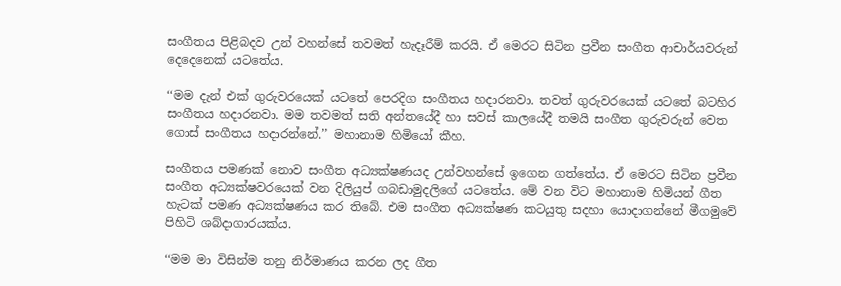සංගීතය පිළිබදව උන් වහන්සේ තවමත් හැදෑරීම් කරයි. ඒ මෙරට සිටින ප්‍රවීන සංගීත ආචාර්යවරුන් දෙදෙනෙක් යටතේය.

‘‘මම දැන් එක් ගුරුවරයෙක් යටතේ පෙරදිග සංගීතය හදාරනවා. තවත් ගුරුවරයෙක් යටතේ බටහිර සංගීතය හදාරනවා. මම තවමත් සති අන්තයේදී හා සවස් කාලයේදී තමයි සංගීත ගුරුවරුන් වෙත ගොස් සංගීතය හදාරන්නේ.’’ මහානාම හිමියෝ කීහ.

සංගීතය පමණක් නොව සංගීත අධ්‍යක්ෂණයද උන්වහන්සේ ඉගෙන ගත්තේය. ඒ මෙරට සිටින ප්‍රවීන සංගීත අධ්‍යක්ෂවරයෙක් වන දිලියුප් ගබඩාමුදලිගේ යටතේය. මේ වන විට මහානාම හිමියන් ගීත හැටක් පමණ අධ්‍යක්ෂණය කර තිබේ. එම සංගීත අධ්‍යක්ෂණ කටයුතු සදහා යොදාගන්නේ මීගමුවේ පිහිටි ශබ්දාගාරයක්ය.

‘‘මම මා විසින්ම තනු නිර්මාණය කරන ලද ගීත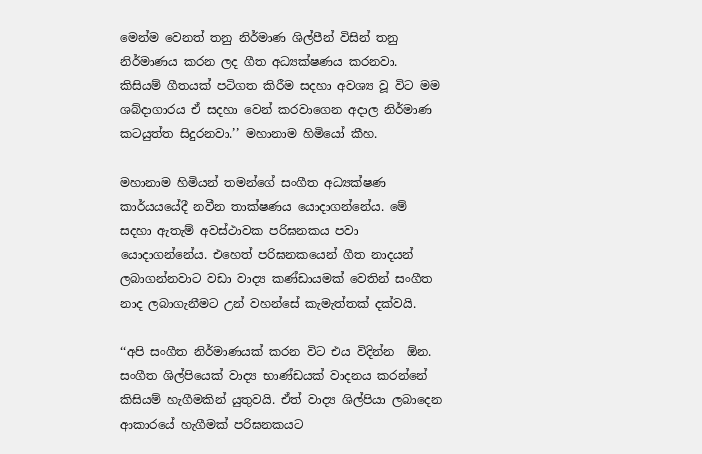මෙන්ම වෙනත් තනු නිර්මාණ ශිල්පීන් විසින් තනු නිර්මාණය කරන ලද ගීත අධ්‍යක්ෂණය කරනවා. කිසියම් ගීතයක් පටිගත කිරීම සදහා අවශ්‍ය වූ විට මම ශබ්දාගාරය ඒ සදහා වෙන් කරවාගෙන අදාල නිර්මාණ කටයුත්ත සිදුරනවා.’’ මහානාම හිමියෝ කීහ.

මහානාම හිමියන් තමන්ගේ සංගීත අධ්‍යක්ෂණ කාර්යයයේදී නවීන තාක්ෂණය යොදාගන්නේය. මේ සදහා ඇතැම් අවස්ථාවක පරිඝනකය පවා යොදාගන්නේය. එහෙත් පරිඝනකයෙන් ගීත නාදයන් ලබාගන්නවාට වඩා වාද්‍ය කණ්ඩායමක් වෙතින් සංගීත නාද ලබාගැනීමට උන් වහන්සේ කැමැත්තක් දක්වයි.

‘‘අපි සංගීත නිර්මාණයක් කරන විට එය විදින්න  ඕන. සංගීත ශිල්පියෙක් වාද්‍ය භාණ්ඩයක් වාදනය කරන්නේ කිසියම් හැගීමකින් යුතුවයි. ඒත් වාද්‍ය ශිල්පියා ලබාදෙන ආකාරයේ හැගීමක් පරිඝනකයට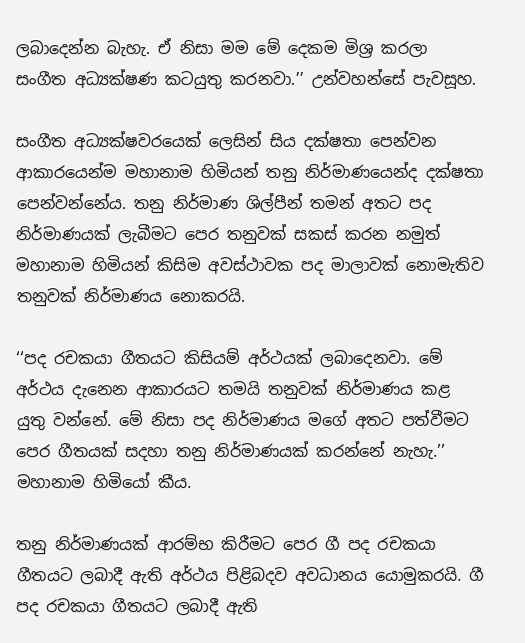ලබාදෙන්න බැහැ. ඒ නිසා මම මේ දෙකම මිශ්‍ර කරලා සංගීත අධ්‍යක්ෂණ කටයුතු කරනවා.’’ උන්වහන්සේ පැවසූහ.

සංගීත අධ්‍යක්ෂවරයෙක් ලෙසින් සිය දක්ෂතා පෙන්වන ආකාරයෙන්ම මහානාම හිමියන් තනු නිර්මාණයෙන්ද දක්ෂතා පෙන්වන්නේය. තනු නිර්මාණ ශිල්පීන් තමන් අතට පද නිර්මාණයක් ලැබීමට පෙර තනුවක් සකස් කරන නමුත් මහානාම හිමියන් කිසිම අවස්ථාවක පද මාලාවක් නොමැතිව තනුවක් නිර්මාණය නොකරයි.

‘‘පද රචකයා ගීතයට කිසියම් අර්ථයක් ලබාදෙනවා. මේ අර්ථය දැනෙන ආකාරයට තමයි තනුවක් නිර්මාණය කළ යුතු වන්නේ. මේ නිසා පද නිර්මාණය මගේ අතට පත්වීමට පෙර ගීතයක් සදහා තනු නිර්මාණයක් කරන්නේ නැහැ.’’ මහානාම හිමියෝ කීය.

තනු නිර්මාණයක් ආරම්භ කිරීමට පෙර ගී පද රචකයා ගීතයට ලබාදී ඇති අර්ථය පිළිබදව අවධානය යොමුකරයි. ගී පද රචකයා ගීතයට ලබාදී ඇති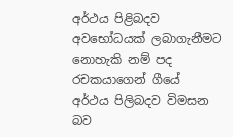අර්ථය පිළිබදව අවභෝධයක් ලබාගැනීමට නොහැකි නම් පද රචකයාගෙන් ගීයේ අර්ථය පිලිබදව විමසන බව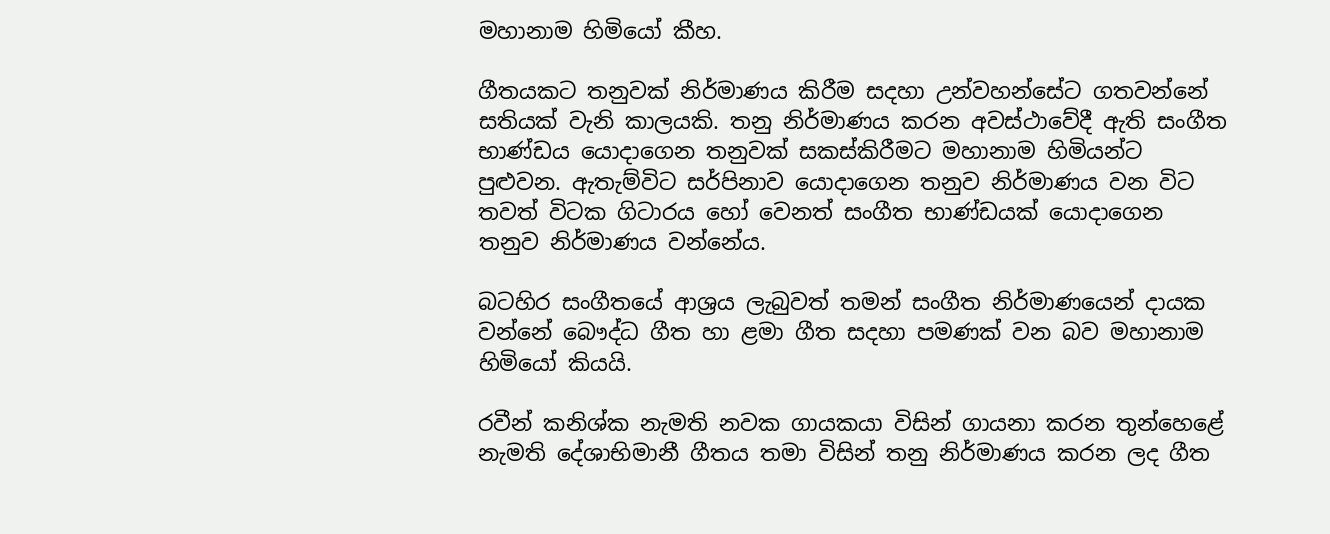මහානාම හිමියෝ කීහ.

ගීතයකට තනුවක් නිර්මාණය කිරීම සදහා උන්වහන්සේට ගතවන්නේ සතියක් වැනි කාලයකි. තනු නිර්මාණය කරන අවස්ථාවේදී ඇති සංගීත භාණ්ඩය යොදාගෙන තනුවක් සකස්කිරීමට මහානාම හිමියන්ට පුළුවන. ඇතැම්විට සර්පිනාව යොදාගෙන තනුව නිර්මාණය වන විට තවත් විටක ගිටාරය හෝ වෙනත් සංගීත භාණ්ඩයක් යොදාගෙන තනුව නිර්මාණය වන්නේය.

බටහිර සංගීතයේ ආශ්‍රය ලැබුවත් තමන් සංගීත නිර්මාණයෙන් දායක වන්නේ බෞද්ධ ගීත හා ළමා ගීත සදහා පමණක් වන බව මහානාම හිමියෝ කියයි.

රවීන් කනිශ්ක නැමති නවක ගායකයා විසින් ගායනා කරන තුන්හෙළේ නැමති දේශාභිමානී ගීතය තමා විසින් තනු නිර්මාණය කරන ලද ගීත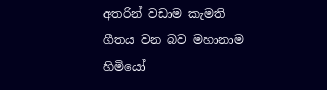අතරින් වඩාම කැමති ගීතය වන බව මහානාම හිමියෝ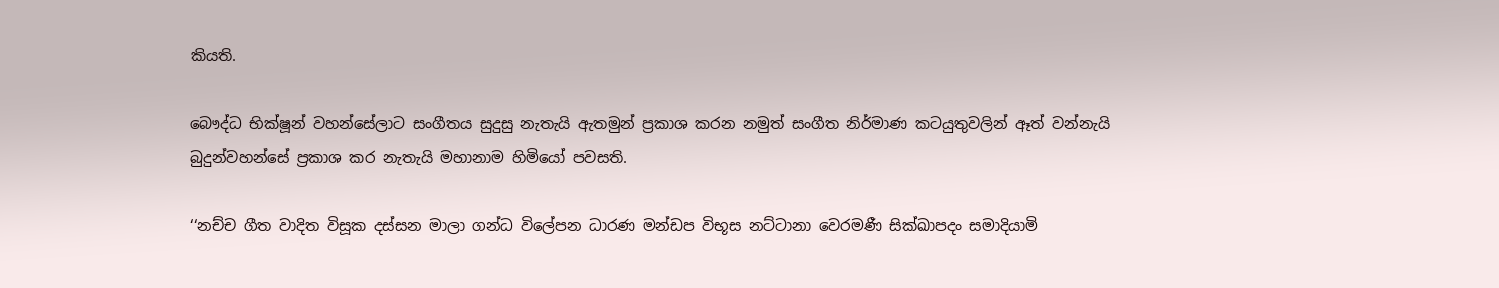කියති.

බෞද්ධ භික්ෂූන් වහන්සේලාට සංගීතය සුදුසු නැතැයි ඇතමුන් ප්‍රකාශ කරන නමුත් සංගීත නිර්මාණ කටයුතුවලින් ඈත් වන්නැයි බුදුන්වහන්සේ ප්‍රකාශ කර නැතැයි මහානාම හිමියෝ පවසති.

‘‘නච්ච ගීත වාදිත විසූක දස්සන මාලා ගන්ධ විලේපන ධාරණ මන්ඩප විභූස නට්ටානා වෙරමණී සික්ඛාපදං සමාදියාමි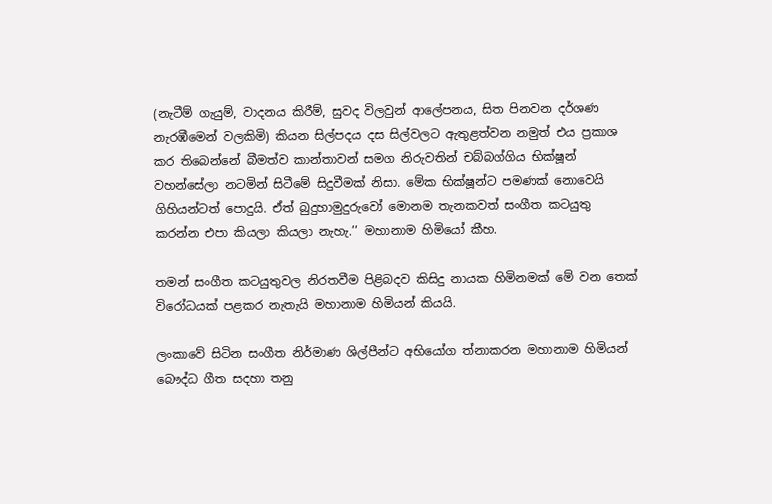(නැටීම් ගැයුම්, වාදනය කිරීම්, සුවද විලවුන් ආලේපනය, සිත පිනවන දර්ශණ නැරඹීමෙන් වලකිමි) කියන සිල්පදය දස සිල්වලට ඇතුළත්වන නමුත් එය ප්‍රකාශ කර තිබෙන්නේ බීමත්ව කාන්තාවන් සමග නිරුවතින් චබ්බග්ගිය භික්ෂූන් වහන්සේලා නටමින් සිටීමේ සිදුවීමක් නිසා. මේක භික්ෂූන්ට පමණක් නොවෙයි ගිහියන්ටත් පොදුයි. ඒත් බුදුහාමුදුරුවෝ මොනම තැනකවත් සංගීත කටයුතු කරන්න එපා කියලා කියලා නැහැ.’’ මහානාම හිමියෝ කීහ.

තමන් සංගීත කටයුතුවල නිරතවීම පිළිබදව කිසිදු නායක හිමිනමක් මේ වන තෙක් විරෝධයක් පළකර නැතැයි මහානාම හිමියන් කියයි.

ලංකාවේ සිටින සංගීත නිර්මාණ ශිල්පීන්ට අභියෝග ත්‍නාකරන මහානාම හිමියන් බෞද්ධ ගීත සදහා තනු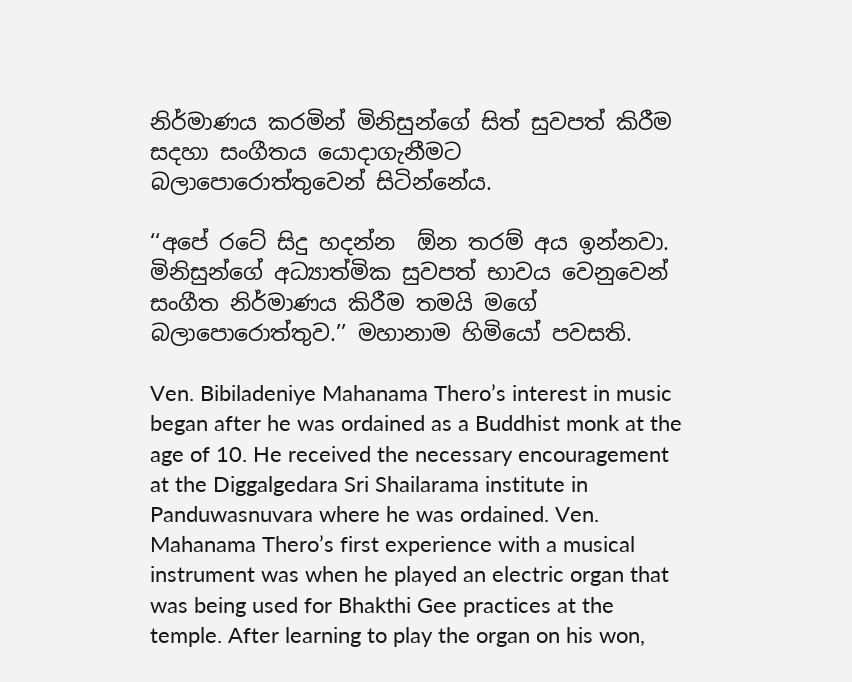නිර්මාණය කරමින් මිනිසුන්ගේ සිත් සුවපත් කිරීම සදහා සංගීතය යොදාගැනීමට බලාපොරොත්තුවෙන් සිටින්නේය.

‘‘අපේ රටේ සිදු හදන්න  ඕන තරම් අය ඉන්නවා. මිනිසුන්ගේ අධ්‍යාත්මික සුවපත් භාවය වෙනුවෙන් සංගීත නිර්මාණය කිරීම තමයි මගේ බලාපොරොත්තුව.’’ මහානාම හිමියෝ පවසති.

Ven. Bibiladeniye Mahanama Thero’s interest in music began after he was ordained as a Buddhist monk at the age of 10. He received the necessary encouragement at the Diggalgedara Sri Shailarama institute in Panduwasnuvara where he was ordained. Ven. Mahanama Thero’s first experience with a musical instrument was when he played an electric organ that was being used for Bhakthi Gee practices at the temple. After learning to play the organ on his won,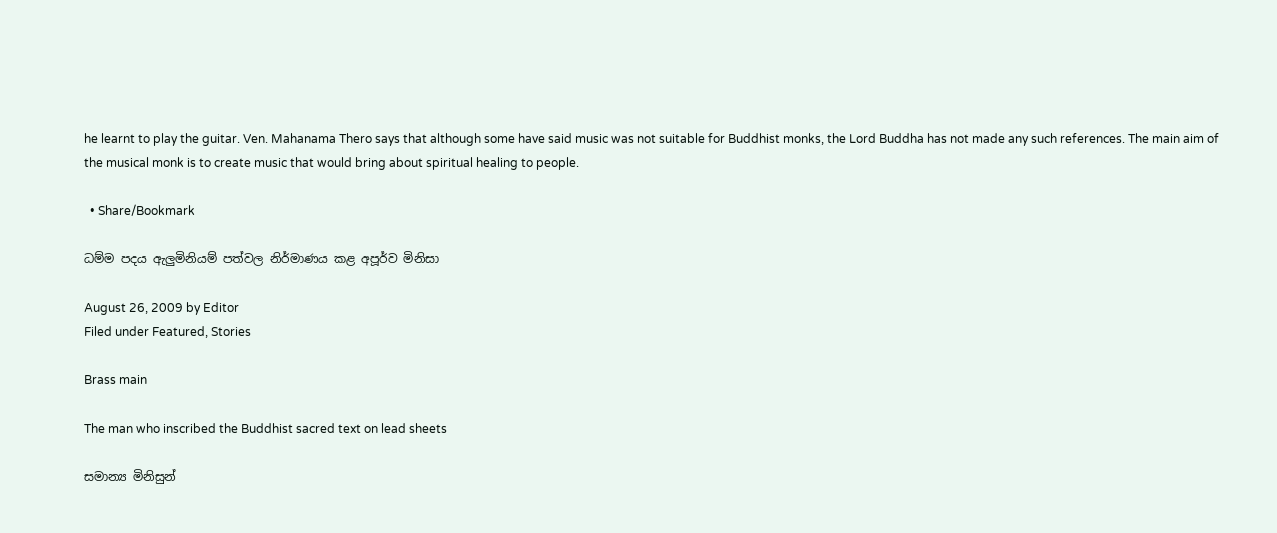he learnt to play the guitar. Ven. Mahanama Thero says that although some have said music was not suitable for Buddhist monks, the Lord Buddha has not made any such references. The main aim of the musical monk is to create music that would bring about spiritual healing to people.

  • Share/Bookmark

ධම්ම පදය ඇලුමිනියම් පත්වල නිර්මාණය කළ අපූර්ව මිනිසා

August 26, 2009 by Editor
Filed under Featured, Stories

Brass main

The man who inscribed the Buddhist sacred text on lead sheets

සමාන්‍ය මිනිසුන්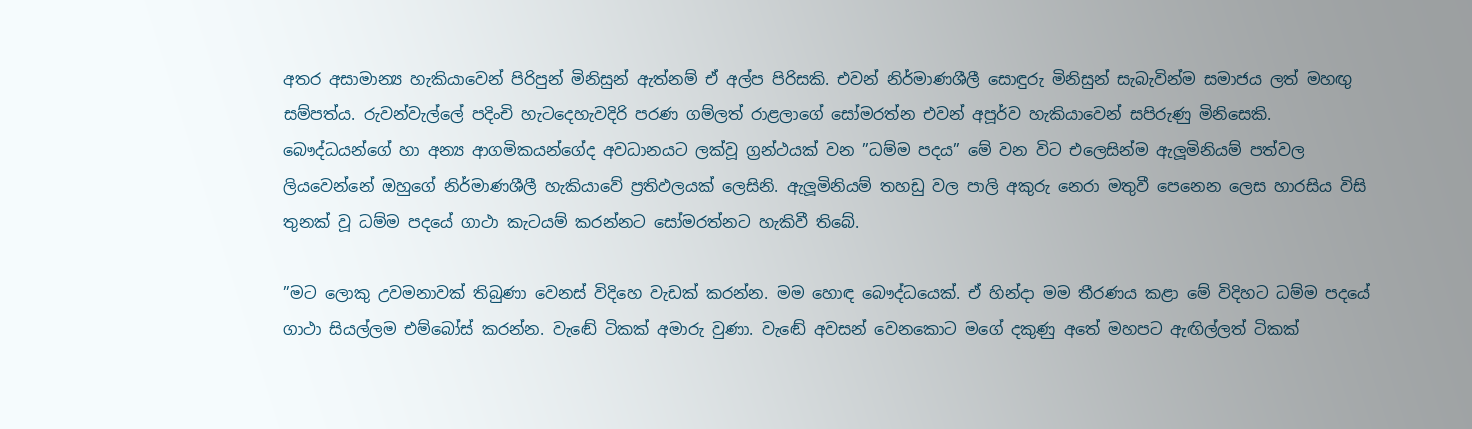අතර අසාමාන්‍ය හැකියාවෙන් පිරිපුන් මිනිසුන් ඇත්නම් ඒ අල්ප පිරිසකි. එවන් නිර්මාණශීලී සොඳුරු මිනිසුන් සැබැවින්ම සමාජය ලත් මහඟු සම්පත්ය. රුවන්වැල්ලේ පදිංචි හැටදෙහැවදිරි පරණ ගම්ලත් රාළලාගේ සෝමරත්න එවන් අපූර්ව හැකියාවෙන් සපිරුණු මිනිසෙකි. බෞද්ධයන්ගේ හා අන්‍ය ආගමිකයන්ගේද අවධානයට ලක්වූ ග්‍රන්ථයක් වන ”ධම්ම පදය” මේ වන විට එලෙසින්ම ඇලූමිනියම් පත්වල ලියවෙන්නේ ඔහුගේ නිර්මාණශීලී හැකියාවේ ප්‍රතිඵලයක් ලෙසිනි. ඇලූමිනියම් තහඩු වල පාලි අකුරු නෙරා මතුවී පෙනෙන ලෙස හාරසිය විසි තුනක් වූ ධම්ම පදයේ ගාථා කැටයම් කරන්නට සෝමරත්නට හැකිවී තිබේ.

”මට ලොකු උවමනාවක් තිබුණා වෙනස් විදිහෙ වැඩක් කරන්න. මම හොඳ බෞද්ධයෙක්. ඒ හින්දා මම තීරණය කළා මේ විදිහට ධම්ම පදයේ ගාථා සියල්ලම එම්බෝස් කරන්න. වැඬේ ටිකක් අමාරු වුණා. වැඬේ අවසන් වෙනකොට මගේ දකුණු අතේ මහපට ඇඟිල්ලත් ටිකක්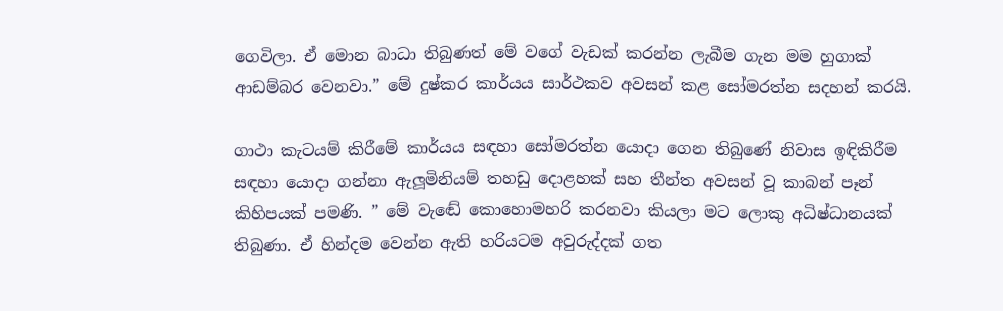ගෙවිලා. ඒ මොන බාධා තිබුණත් මේ වගේ වැඩක් කරන්න ලැබීම ගැන මම හුගාක් ආඩම්බර වෙනවා.” මේ දුෂ්කර කාර්යය සාර්ථකව අවසන් කළ සෝමරත්න සදහන් කරයි.

ගාථා කැටයම් කිරීමේ කාර්යය සඳහා සෝමරත්න යොදා ගෙන තිබුණේ නිවාස ඉඳිකිරීම සඳහා යොදා ගන්නා ඇලූමිනියම් තහඩු දොළහක් සහ තීන්ත අවසන් වූ කාබන් පෑන් කිහිපයක් පමණි. ” මේ වැඬේ කොහොමහරි කරනවා කියලා මට ලොකු අධිෂ්ධානයක් තිබුණා. ඒ හින්දම වෙන්න ඇති හරියටම අවුරුද්දක් ගත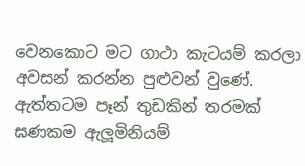වෙනකොට මට ගාථා කැටයම් කරලා අවසන් කරන්න පුළුවන් වුණේ. ඇත්තටම පෑන් තුඩකින් තරමක් ඝණකම ඇලූමිනියම්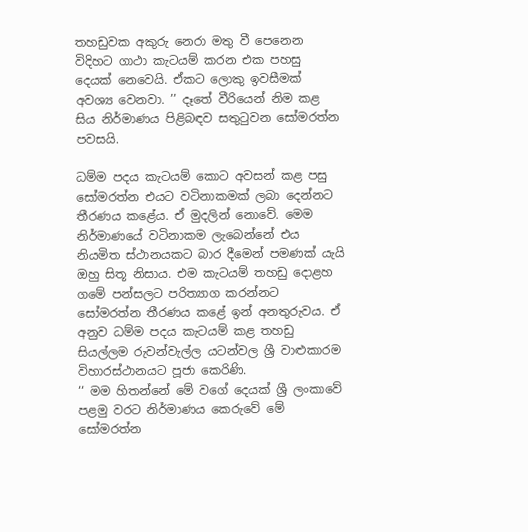තහඩුවක අකුරු නෙරා මතු වී පෙනෙන විදිහට ගාථා කැටයම් කරන එක පහසු දෙයක් නෙවෙයි. ඒකට ලොකු ඉවසීමක් අවශ්‍ය වෙනවා. ’’ දෑතේ වීරියෙන් නිම කළ සිය නිර්මාණය පිළිබඳව සතුටුවන සෝමරත්න පවසයි.

ධම්ම පදය කැටයම් කොට අවසන් කළ පසු සෝමරත්න එයට වටිනාකමක් ලබා දෙන්නට තීරණය කළේය. ඒ මුදලින් නොවේ. මෙම නිර්මාණයේ වටිනාකම ලැබෙන්නේ එය නියමිත ස්ථානයකට බාර දීමෙන් පමණක් යැයි ඔහු සිතූ නිසාය. එම කැටයම් තහඩු දොළහ ගමේ පන්සලට පරිත්‍යාග කරන්නට සෝමරත්න තීරණය කළේ ඉන් අනතුරුවය. ඒ අනුව ධම්ම පදය කැටයම් කළ තහඩු සියල්ලම රුවන්වැල්ල යටන්වල ශ්‍රී වාළුකාරම විහාරස්ථානයට පූජා කෙරිණි.
‘‘ මම හිතන්නේ මේ වගේ දෙයක් ශ්‍රී ලංකාවේ පළමු වරට නිර්මාණය කෙරුවේ මේ සෝමරත්න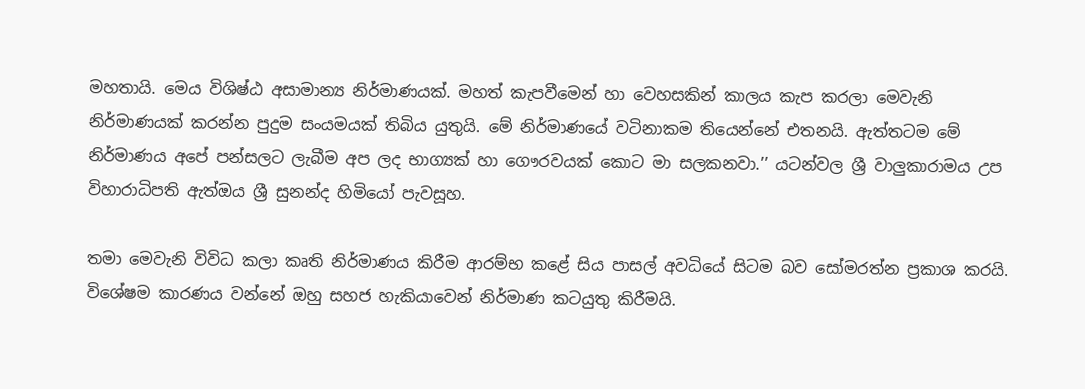මහතායි. මෙය විශිෂ්ඨ අසාමාන්‍ය නිර්මාණයක්. මහත් කැපවීමෙන් හා වෙහසකින් කාලය කැප කරලා මෙවැනි නිර්මාණයක් කරන්න පුදුම සංයමයක් තිබිය යුතුයි. මේ නිර්මාණයේ වටිනාකම තියෙන්නේ එතනයි. ඇත්තටම මේ නිර්මාණය අපේ පන්සලට ලැබීම අප ලද භාග්‍යක් හා ගෞරවයක් කොට මා සලකනවා.’’ යටන්වල ශ්‍රී වාලුකාරාමය උප විහාරාධිපති ඇත්ඔය ශ්‍රී සුනන්ද හිමියෝ පැවසූහ.

තමා මෙවැනි විවිධ කලා කෘති නිර්මාණය කිරීම ආරම්භ කළේ සිය පාසල් අවධියේ සිටම බව සෝමරත්න ප්‍රකාශ කරයි. විශේෂම කාරණය වන්නේ ඔහු සහජ හැකියාවෙන් නිර්මාණ කටයුතු කිරීමයි.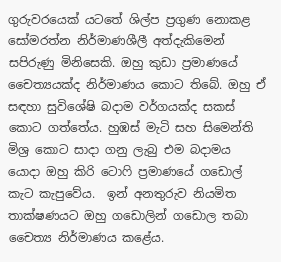ගුරුවරයෙක් යටතේ ශිල්ප ප්‍රගුණ නොකළ සෝමරත්න නිර්මාණශීලී අත්දැකිමෙන් සපිරුණු මිනිසෙකි. ඔහු කුඩා ප්‍රමාණයේ චෛත්‍යයක්ද නිර්මාණය කොට තිබේ. ඔහු ඒ සඳහා සුවිශේෂි බදාම වර්ගයක්ද සකස් කොට ගත්තේය. හුඹස් මැටි සහ සිමෙන්ති මිශ්‍ර කොට සාදා ගනු ලැබු එම බදාමය යොදා ඔහු කිරි ටොෆි ප්‍රමාණයේ ගඩොල් කැට කැපුවේය.  ඉන් අනතුරුව නියමිත තාක්ෂණයට ඔහු ගඩොලින් ගඩොල තබා චෛත්‍ය නිර්මාණය කළේය.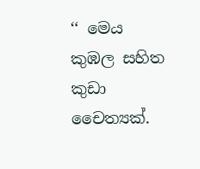‘‘ මෙය කුඹල සහිත කුඩා චෛත්‍යක්.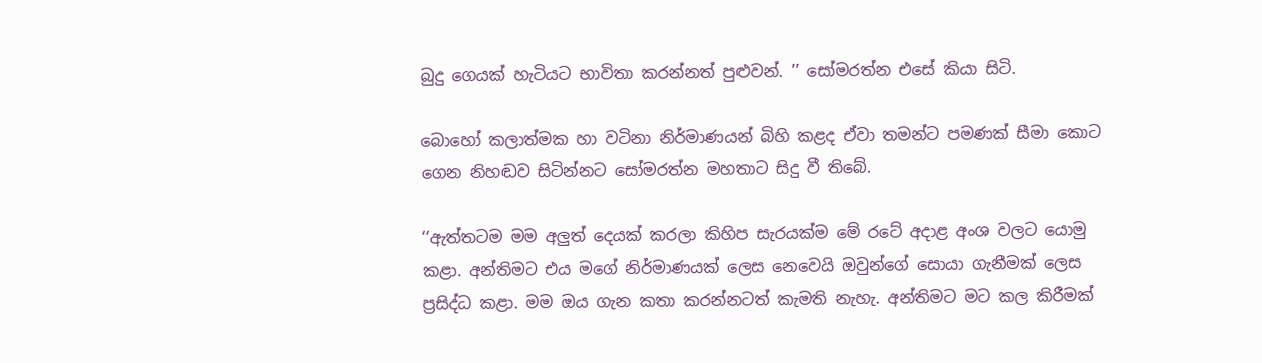බුදු ගෙයක් හැටියට භාවිතා කරන්නත් පුළුවන්. ’’ සෝමරත්න එසේ කියා සිටි.

බොහෝ කලාත්මක හා වටිනා නිර්මාණයන් බිහි කළද ඒවා තමන්ට පමණක් සීමා කොට ගෙන නිහඬව සිටින්නට සෝමරත්න මහතාට සිදු වී තිබේ.

‘‘ඇත්තටම මම අලුත් දෙයක් කරලා කිහිප සැරයක්ම මේ රටේ අදාළ අංශ වලට යොමු කළා. අන්තිමට එය මගේ නිර්මාණයක් ලෙස නෙවෙයි ඔවුන්ගේ සොයා ගැනීමක් ලෙස ප්‍රසිද්ධ කළා. මම ඔය ගැන කතා කරන්නටත් කැමති නැහැ. අන්තිමට මට කල කිරීමක්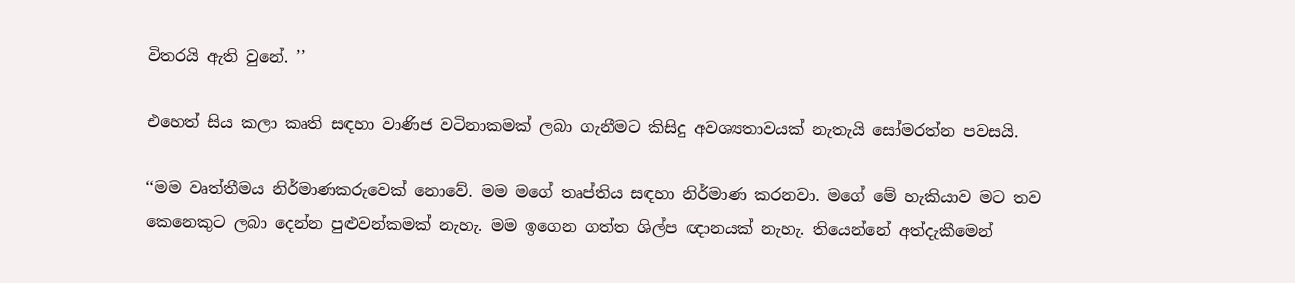විතරයි ඇති වුනේ. ’’

එහෙත් සිය කලා කෘති සඳහා වාණිජ වටිනාකමක් ලබා ගැනීමට කිසිදු අවශ්‍යතාවයක් නැතැයි සෝමරත්න පවසයි.

‘‘මම වෘත්තීමය නිර්මාණකරුවෙක් නොවේ. මම මගේ තෘප්තිය සඳහා නිර්මාණ කරනවා. මගේ මේ හැකියාව මට තව කෙනෙකුට ලබා දෙන්න පුළුවන්කමක් නැහැ. මම ඉගෙන ගත්ත ශිල්ප ඥානයක් නැහැ. තියෙන්නේ අත්දැකීමෙන්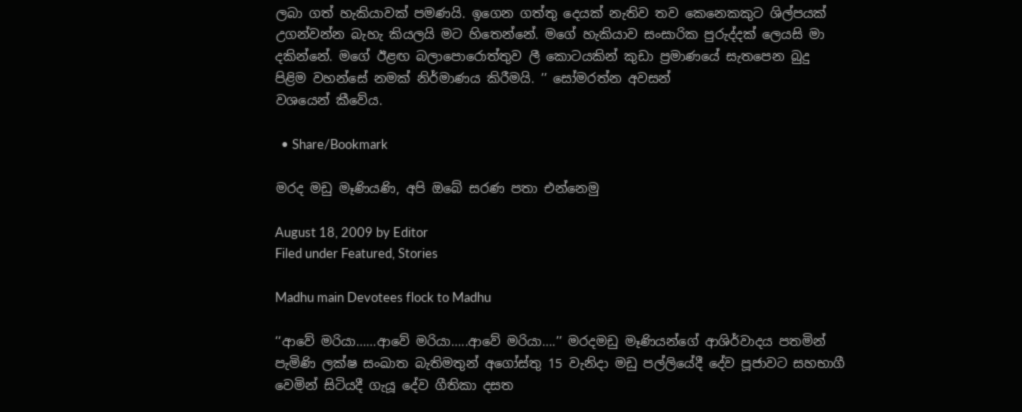ලබා ගත් හැකියාවක් පමණයි. ඉගෙන ගත්තු දෙයක් නැතිව තව කෙනෙකකුට ශිල්පයක් උගන්වන්න බැහැ කියලයි මට හිතෙන්නේ. මගේ හැකියාව සංසාරික පුරුද්දක් ලෙයසි මා දකින්නේ. මගේ ඊළඟ බලාපොරොත්තුව ලී කොටයකින් කුඩා ප්‍රමාණයේ සැතපෙන බුදු පිළිම වහන්සේ නමක් නිර්මාණය කිරීමයි. ’’ සෝමරත්න අවසන්
වශයෙන් කීවේය.

  • Share/Bookmark

මරද මඩු මෑණියණි, අපි ඔබේ සරණ පතා එන්නෙමු

August 18, 2009 by Editor
Filed under Featured, Stories

Madhu main Devotees flock to Madhu

‘‘ආවේ මරියා……ආවේ මරියා…..ආවේ මරියා….’’ මරදමඩු මෑණියන්ගේ ආශිර්වාදය පතමින් පැමිණි ලක්ෂ සංඛාත බැතිමතුන් අගෝස්තු 15 වැනිදා මඩු පල්ලියේදී දේව පූජාවට සහභාගී වෙමින් සිටියදී ගැයූ දේව ගීතිකා දසත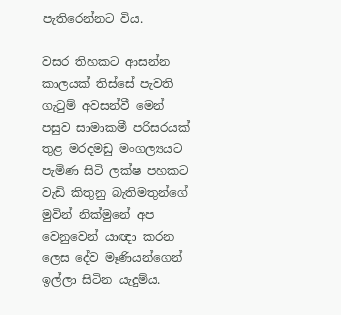පැතිරෙන්නට විය.

වසර තිහකට ආසන්න කාලයක් තිස්සේ පැවති ගැටුම් අවසන්වී මෙන් පසුව සාමාකමී පරිසරයක් තුළ මරදමඩු මංගල්‍යයට පැමිණ සිටි ලක්ෂ පහකට වැඩි කිතුනු බැතිමතුන්ගේ මුවින් නික්මුනේ අප වෙනුවෙන් යාඥා කරන ලෙස දේව මෑණියන්ගෙන් ඉල්ලා සිටින යැදුම්ය.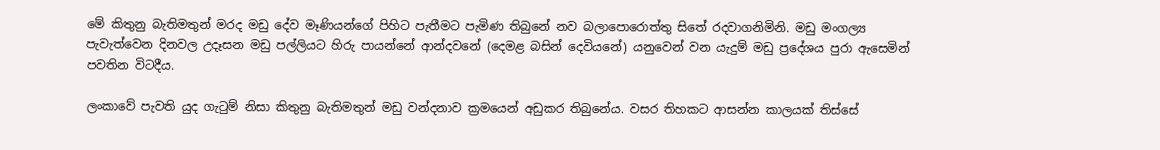මේ කිතුනු බැතිමතුන් මරද මඩු දේව මෑණියන්ගේ පිහිට පැතීමට පැමිණ තිබුනේ නව බලාපොරොත්තු සිතේ රදවාගනිමිනි. මඩු මංගල්‍ය පැවැත්වෙන දිනවල උදෑසන මඩු පල්ලියට හිරු පායන්නේ ආන්දවනේ (දෙමළ බසින් දෙවියනේ) යනුවෙන් වන යැදුම් මඩු ප්‍රදේශය පුරා ඇසෙමින් පවතින විටදීය.

ලංකාවේ පැවති යුද ගැටුම් නිසා කිතුනු බැතිමතුන් මඩු වන්දනාව ක්‍රමයෙන් අඩුකර තිබුනේය. වසර තිහකට ආසන්න කාලයක් තිස්සේ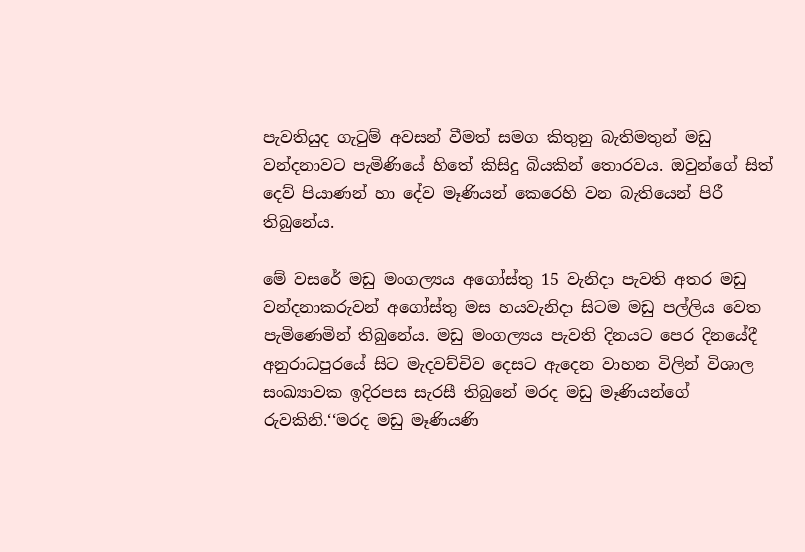පැවතියුද ගැටුම් අවසන් වීමත් සමග කිතුනු බැතිමතුන් මඩු වන්දනාවට පැමිණියේ හිතේ කිසිදු බියකින් තොරවය. ඔවුන්ගේ සිත් දෙව් පියාණන් හා දේව මෑණියන් කෙරෙහි වන බැතියෙන් පිරී තිබුනේය.

මේ වසරේ මඩු මංගල්‍යය අගෝස්තු 15 වැනිදා පැවති අතර මඩු වන්දනාකරුවන් අගෝස්තු මස හයවැනිදා සිටම මඩු පල්ලිය වෙත පැමිණෙමින් තිබුනේය. මඩු මංගල්‍යය පැවති දිනයට පෙර දිනයේදී අනුරාධපුරයේ සිට මැදවච්චිව දෙසට ඇදෙන වාහන විලින් විශාල සංඛ්‍යාවක ඉදිරපස සැරසී තිබුනේ මරද මඩු මෑණියන්ගේ රුවකිනි.‘‘මරද මඩු මෑණියණි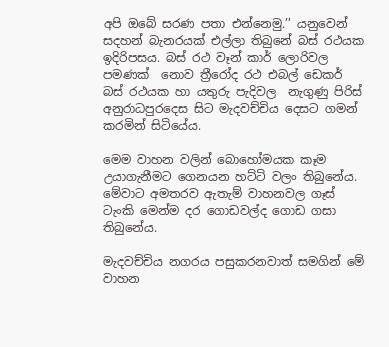අපි ඔබේ සරණ පතා එන්නෙමු.’’ යනුවෙන් සදහන් බැනරයක් එල්ලා තිබුනේ බස් රථයක ඉදිරිපසය. බස් රථ වෑන් කාර් ලොරිවල පමණක්  නොව ත්‍රීරෝද රථ එබල් ඩෙකර් බස් රථයක හා යතුරු පැදිවල  නැගුණු පිරිස් අනුරාධපුරදෙස සිට මැදවච්චිය දෙසට ගමන් කරමින් සිටියේය.

මෙම වාහන වලින් බොහෝමයක කෑම උයාගැනීමට ගෙනයන හට්ටි වලං තිබුනේය. මේවාට අමතරව ඇතැම් වාහනවල ගෑස් ටැංකි මෙන්ම දර ගොඩවල්ද ගොඩ ගසා තිබුනේය.

මැදවච්චිය නගරය පසුකරනවාත් සමගින් මේ වාහන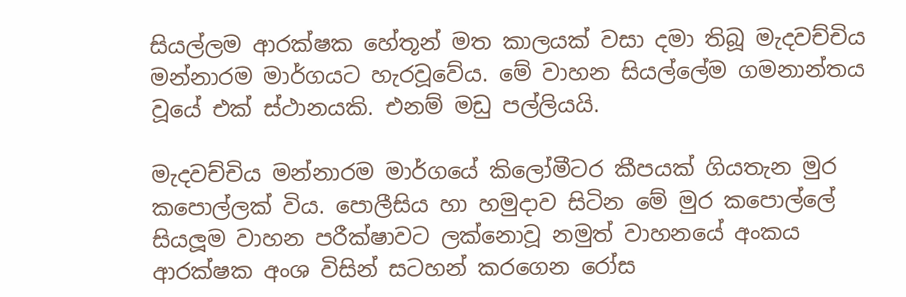සියල්ලම ආරක්ෂක හේතූන් මත කාලයක් වසා දමා තිබූ මැදවච්චිය මන්නාරම මාර්ගයට හැරවූවේය. මේ වාහන සියල්ලේම ගමනාන්තය වූයේ එක් ස්ථානයකි. එනම් මඩු පල්ලියයි.

මැදවච්චිය මන්නාරම මාර්ගයේ කිලෝමීටර කීපයක් ගියතැන මුර කපොල්ලක් විය. පොලීසිය හා හමුදාව සිටින මේ මුර කපොල්ලේ සියලූම වාහන පරීක්ෂාවට ලක්නොවූ නමුත් වාහනයේ අංකය ආරක්ෂක අංශ විසින් සටහන් කරගෙන රෝස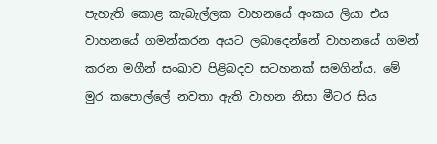පැහැති කොළ කැබැල්ලක වාහනයේ අංකය ලියා එය වාහනයේ ගමන්කරන අයට ලබාදෙන්නේ වාහනයේ ගමන් කරන මගීන් සංඛාව පිළිබදව සටහනක් සමගින්ය. මේ මුර කපොල්ලේ නවතා ඇති වාහන නිසා මීටර සිය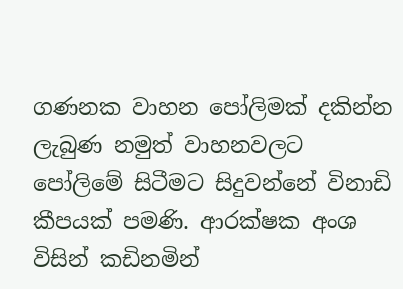ගණනක වාහන පෝලිමක් දකින්න ලැබුණ නමුත් වාහනවලට පෝලිමේ සිටීමට සිදුවන්නේ විනාඩි කීපයක් පමණි. ආරක්ෂක අංශ විසින් කඩිනමින්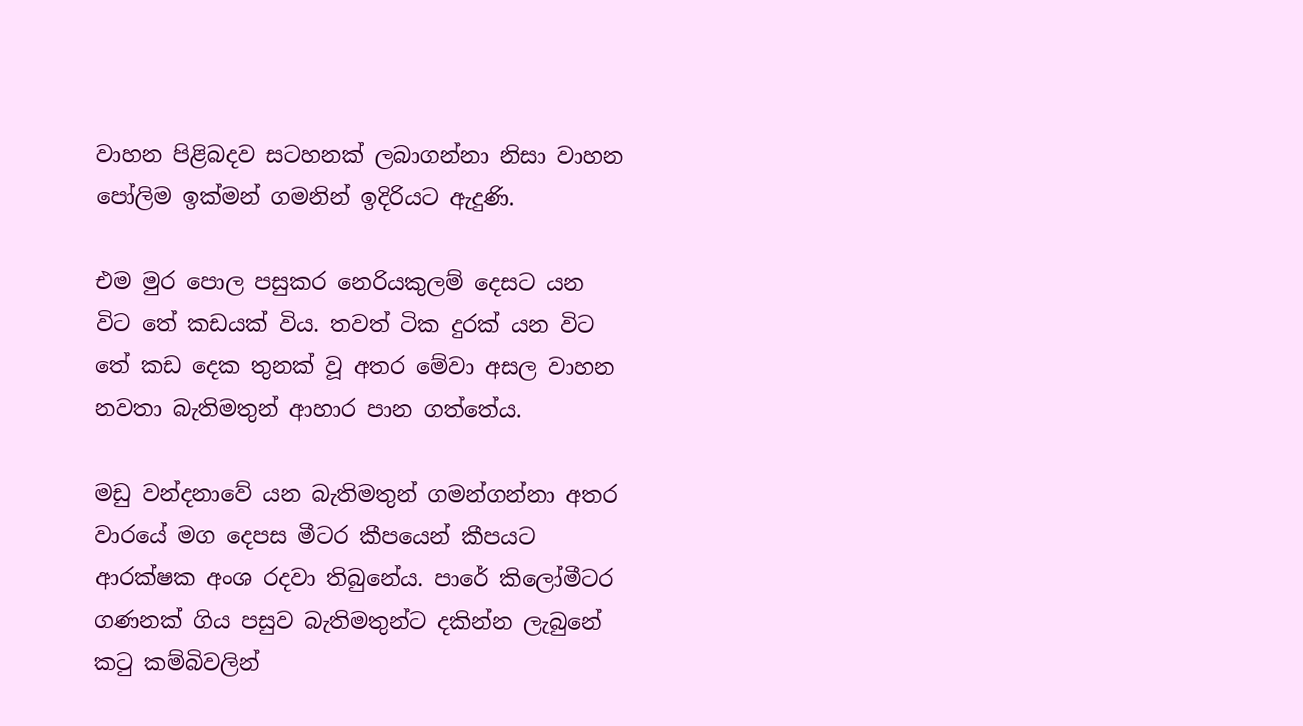වාහන පිළිබදව සටහනක් ලබාගන්නා නිසා වාහන පෝලිම ඉක්මන් ගමනින් ඉදිරියට ඇදුණි.

එම මුර පොල පසුකර නෙරියකුලම් දෙසට යන විට තේ කඩයක් විය. තවත් ටික දුරක් යන විට තේ කඩ දෙක තුනක් වූ අතර මේවා අසල වාහන නවතා බැතිමතුන් ආහාර පාන ගත්තේය.

මඩු වන්දනාවේ යන බැතිමතුන් ගමන්ගන්නා අතර වාරයේ මග දෙපස මීටර කීපයෙන් කීපයට ආරක්ෂක අංශ රදවා තිබුනේය. පාරේ කිලෝමීටර ගණනක් ගිය පසුව බැතිමතුන්ට දකින්න ලැබුනේ කටු කම්බිවලින්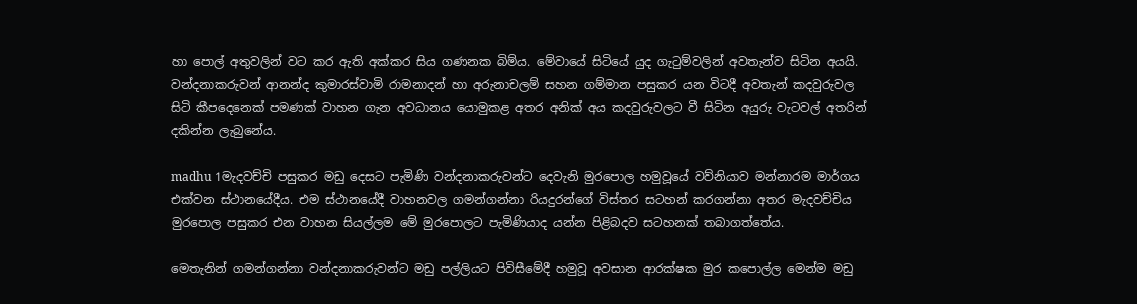හා පොල් අතුවලින් වට කර ඇති අක්කර සිය ගණනක බිම්ය. මේවායේ සිටියේ යුද ගැටුම්වලින් අවතැන්ව සිටින අයයි. වන්දනාකරුවන් ආනන්ද කුමාරස්වාමි රාමනාදන් හා අරුනාචලම් සහන ගම්මාන පසුකර යන විටදී අවතැන් කදවුරුවල සිටි කීපදෙනෙක් පමණක් වාහන ගැන අවධානය යොමුකළ අතර අනික් අය කදවුරුවලට වී සිටින අයුරු වැටවල් අතරින් දකින්න ලැබුනේය.

madhu 1මැදවච්චි පසුකර මඩු දෙසට පැමිණි වන්දනාකරුවන්ට දෙවැනි මුරපොල හමුවූයේ වව්නියාව මන්නාරම මාර්ගය එක්වන ස්ථානයේදීය. එම ස්ථානයේදී වාහනවල ගමන්ගන්නා රියදුරන්ගේ විස්තර සටහන් කරගන්නා අතර මැදවච්චිය මුරපොල පසුකර එන වාහන සියල්ලම මේ මුරපොලට පැමිණියාද යන්න පිළිබදව සටහනක් තබාගත්තේය.

මෙතැනින් ගමන්ගන්නා වන්දනාකරුවන්ට මඩු පල්ලියට පිවිසීමේදී හමුවූ අවසාන ආරක්ෂක මුර කපොල්ල මෙන්ම මඩු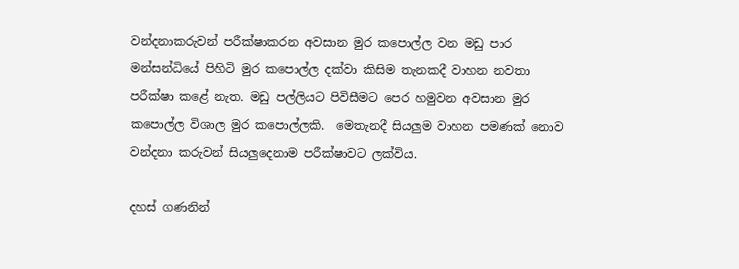වන්දනාකරුවන් පරීක්ෂාකරන අවසාන මුර කපොල්ල වන මඩු පාර මන්සන්ධියේ පිහිටි මුර කපොල්ල දක්වා කිසිම තැනකදී වාහන නවතා පරීක්ෂා කළේ නැත. මඩු පල්ලියට පිවිසීමට පෙර හමුවන අවසාන මුර කපොල්ල විශාල මුර කපොල්ලකි.  මෙතැනදී සියලුම වාහන පමණක් නොව වන්දනා කරුවන් සියලුදෙනාම පරීක්ෂාවට ලක්විය.

දහස් ගණනින්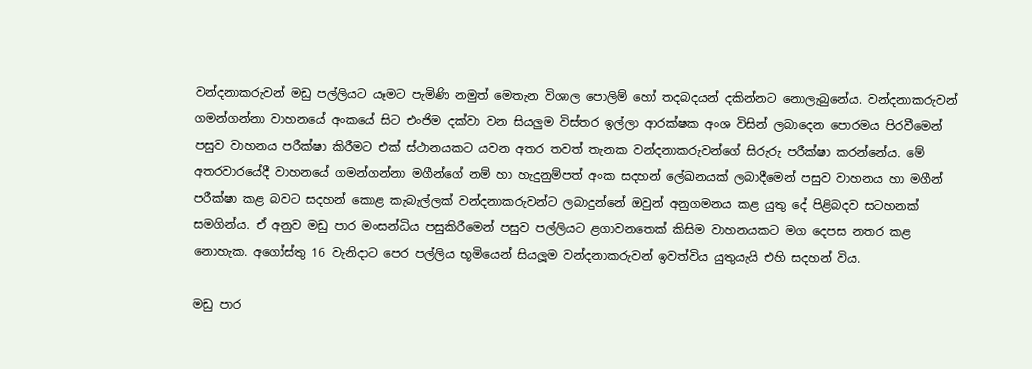වන්දනාකරුවන් මඩු පල්ලියට යෑමට පැමිණි නමුත් මෙතැන විශාල පොලිම් හෝ තදබදයන් දකින්නට නොලැබුනේය. වන්දනාකරුවන් ගමන්ගන්නා වාහනයේ අංකයේ සිට එංජිම දක්වා වන සියලුම විස්තර ඉල්ලා ආරක්ෂක අංශ විසින් ලබාදෙන පොරමය පිරවීමෙන් පසුව වාහනය පරීක්ෂා කිරීමට එක් ස්ථානයකට යවන අතර තවත් තැනක වන්දනාකරුවන්ගේ සිරුරු පරීක්ෂා කරන්නේය. මේ අතරවාරයේදී වාහනයේ ගමන්ගන්නා මගීන්ගේ නම් හා හැදුනුම්පත් අංක සදහන් ලේඛනයක් ලබාදීමෙන් පසුව වාහනය හා මගීන් පරීක්ෂා කළ බවට සදහන් කොළ කැබැල්ලක් වන්දනාකරුවන්ට ලබාදුන්නේ ඔවුන් අනුගමනය කළ යුතු දේ පිළිබදව සටහනක් සමගින්ය. ඒ අනුව මඩු පාර මංසන්ධිය පසුකිරීමෙන් පසුව පල්ලියට ළගාවනතෙක් කිසිම වාහනයකට මග දෙපස නතර කළ නොහැක. අගෝස්තු 16 වැනිදාට පෙර පල්ලිය භූමියෙන් සියලූම වන්දනාකරුවන් ඉවත්විය යුතුයැයි එහි සදහන් විය.

මඩු පාර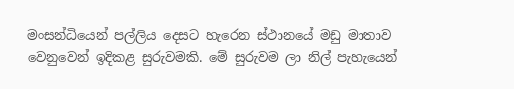මංසන්ධියෙන් පල්ලිය දෙසට හැරෙන ස්ථානයේ මඩු මාතාව වෙනුවෙන් ඉදිකළ සුරුවමකි. මේ සුරුවම ලා නිල් පැහැයෙන්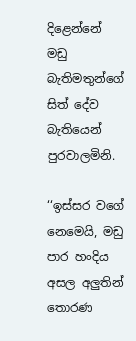දිළෙන්නේ මඩු බැතිමතුන්ගේ සිත් දේව බැතියෙන් පුරවාලමිනි.

‘‘ඉස්සර වගේ නෙමෙයි, මඩු පාර හංදිය අසල අලුතින් තොරණ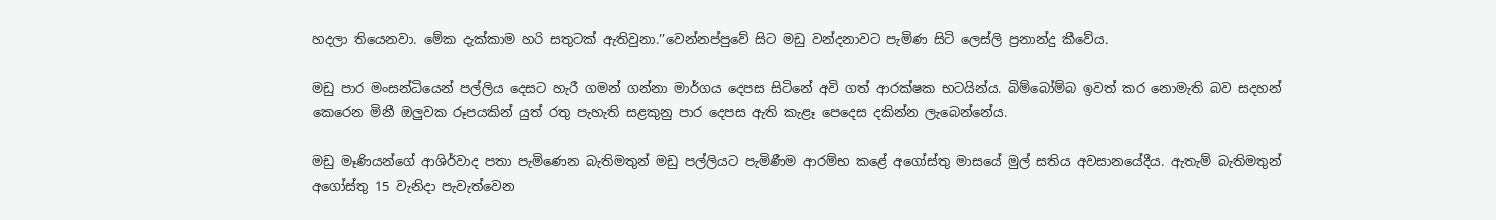හදලා තියෙනවා. මේක දැක්කාම හරි සතුටක් ඇතිවුනා.’’වෙන්නප්පුවේ සිට මඩු වන්දනාවට පැමිණ සිටි ලෙස්ලි ප්‍රනාන්දු කීවේය.

මඩු පාර මංසන්ධියෙන් පල්ලිය දෙසට හැරී ගමන් ගන්නා මාර්ගය දෙපස සිටිනේ අවි ගත් ආරක්ෂක භටයින්ය. බිම්බෝම්බ ඉවත් කර නොමැති බව සදහන් කෙරෙන මිනී ඔලුවක රූපයකින් යුත් රතු පැහැති සළකුනු පාර දෙපස ඇති කැළෑ පෙදෙස දකින්න ලැබෙන්නේය.

මඩු මෑණියන්ගේ ආශිර්වාද පතා පැමිණෙන බැතිමතුන් මඩු පල්ලියට පැමිණීම ආරම්භ කළේ අගෝස්තු මාසයේ මුල් සතිය අවසානයේදීය. ඇතැම් බැතිමතුන් අගෝස්තු 15 වැනිදා පැවැත්වෙන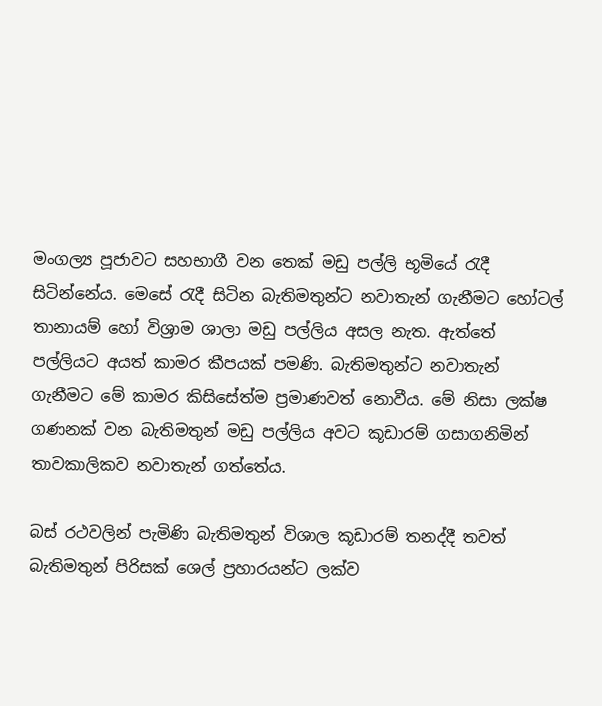මංගල්‍ය පූජාවට සහභාගී වන තෙක් මඩු පල්ලි භූමියේ රැදී සිටින්නේය. මෙසේ රැදී සිටින බැතිමතුන්ට නවාතැන් ගැනීමට හෝටල් තානායම් හෝ විශ්‍රාම ශාලා මඩු පල්ලිය අසල නැත. ඇත්තේ පල්ලියට අයත් කාමර කීපයක් පමණි. බැතිමතුන්ට නවාතැන් ගැනීමට මේ කාමර කිසිසේත්ම ප්‍රමාණවත් නොවීය. මේ නිසා ලක්ෂ ගණනක් වන බැතිමතුන් මඩු පල්ලිය අවට කූඩාරම් ගසාගනිමින් තාවකාලිකව නවාතැන් ගත්තේය.

බස් රථවලින් පැමිණි බැතිමතුන් විශාල කූඩාරම් තනද්දී තවත් බැතිමතුන් පිරිසක් ශෙල් ප්‍රහාරයන්ට ලක්ව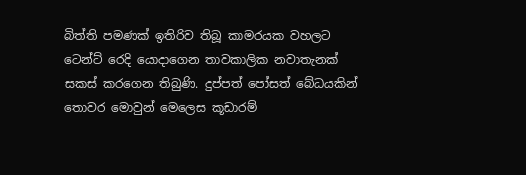බිත්ති පමණක් ඉතිරිව තිබූ කාමරයක වහලට ටෙන්ට් රෙදි යොදාගෙන තාවකාලික නවාතැනක් සකස් කරගෙන තිබුණි. දුප්පත් පෝසත් බේධයකින් තොවර මොවුන් මෙලෙස කූඩාරම්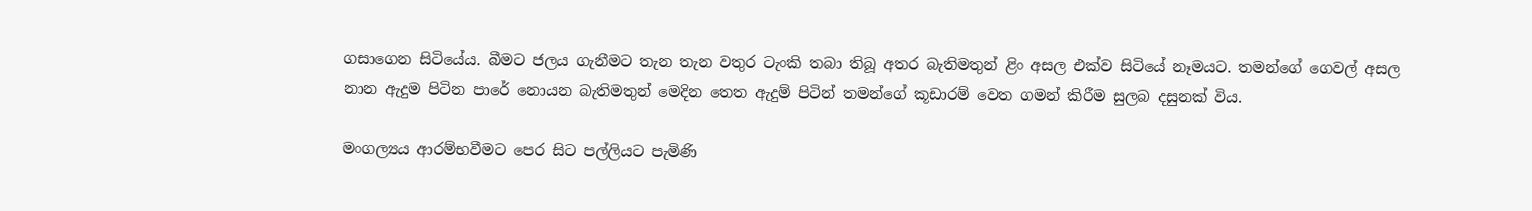ගසාගෙන සිටියේය. බීමට ජලය ගැනීමට තැන තැන වතුර ටැංකි තබා තිබූ අතර බැතිමතුන් ළිං අසල එක්ව සිටියේ නෑමයට. තමන්ගේ ගෙවල් අසල නාන ඇදුම පිටින පාරේ නොයන බැතිමතුන් මෙදින තෙත ඇදුම් පිටින් තමන්ගේ කූඩාරම් වෙත ගමන් කිරීම සුලබ දසුනක් විය.

මංගල්‍යය ආරම්භවීමට පෙර සිට පල්ලියට පැමිණි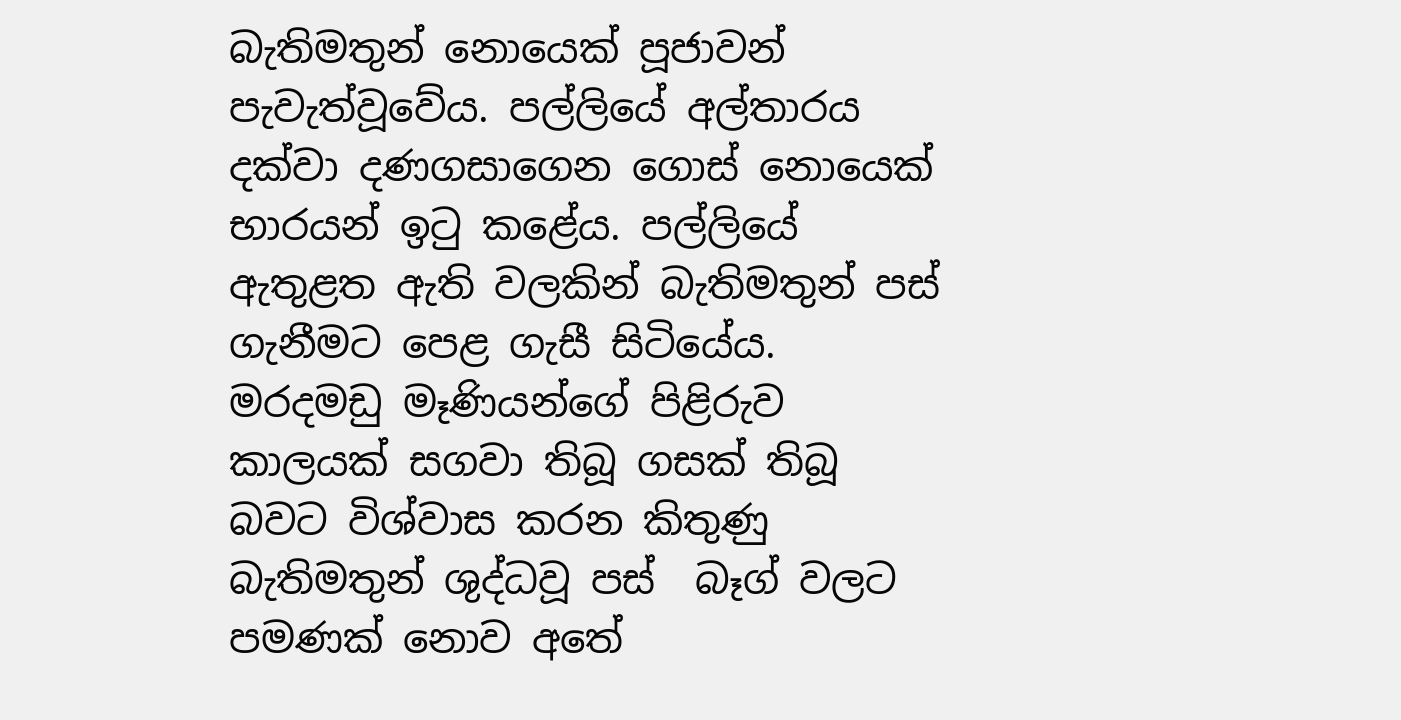බැතිමතුන් නොයෙක් පූජාවන් පැවැත්වූවේය. පල්ලියේ අල්තාරය දක්වා දණගසාගෙන ගොස් නොයෙක් භාරයන් ඉටු කළේය. පල්ලියේ ඇතුළත ඇති වලකින් බැතිමතුන් පස් ගැනීමට පෙළ ගැසී සිටියේය. මරදමඩු මෑණියන්ගේ පිළිරුව කාලයක් සගවා තිබූ ගසක් තිබූ බවට විශ්වාස කරන කිතුණු බැතිමතුන් ශුද්ධවූ පස්  බෑග් වලට පමණක් නොව අතේ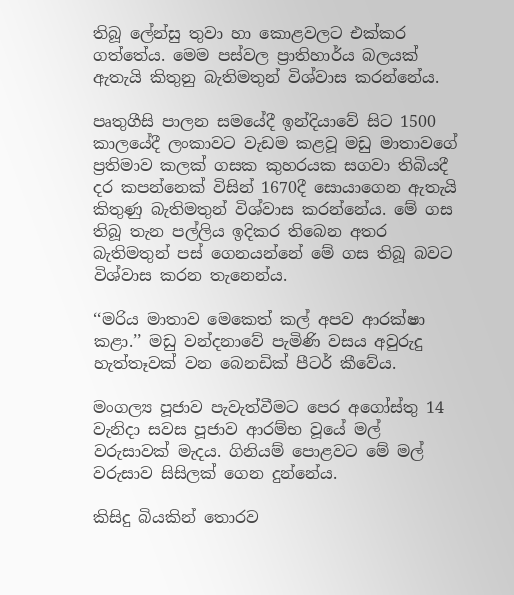තිබූ ලේන්සු තුවා හා කොළවලට එක්කර ගත්තේය. මෙම පස්වල ප්‍රාතිහාර්ය බලයක් ඇතැයි කිතුනු බැතිමතුන් විශ්වාස කරන්නේය.

පෘතුගීසි පාලන සමයේදී ඉන්දියාවේ සිට 1500 කාලයේදී ලංකාවට වැඩම කළවූ මඩු මාතාවගේ ප්‍රතිමාව කලක් ගසක කුහරයක සගවා තිබියදී දර කපන්නෙක් විසින් 1670දී සොයාගෙන ඇතැයි කිතුණු බැතිමතුන් විශ්වාස කරන්නේය. මේ ගස තිබූ තැන පල්ලිය ඉදිකර තිබෙන අතර බැතිමතුන් පස් ගෙනයන්නේ මේ ගස තිබූ බවට විශ්වාස කරන තැනෙන්ය.

‘‘මරිය මාතාව මෙකෙත් කල් අපව ආරක්ෂා කළා.’’ මඩු වන්දනාවේ පැමිණි වසය අවුරුදු හැත්තෑවක් වන බෙනඩික් පීටර් කීවේය.

මංගල්‍ය පූජාව පැවැත්වීමට පෙර අගෝස්තු 14 වැනිදා සවස පූජාව ආරම්භ වූයේ මල් වරුසාවක් මැදය. ගිනියම් පොළවට මේ මල් වරුසාව සිසිලක් ගෙන දුන්නේය.

කිසිදු බියකින් තොරව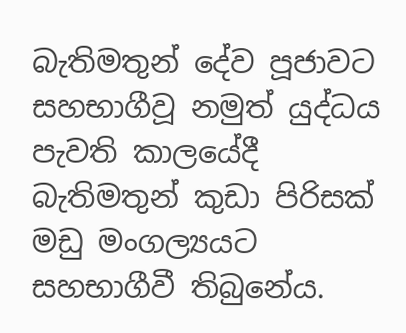බැතිමතුන් දේව පූජාවට සහභාගීවූ නමුත් යුද්ධය පැවති කාලයේදී බැතිමතුන් කුඩා පිරිසක් මඩු මංගල්‍යයට සහභාගීවී තිබුනේය.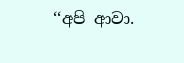‘‘අපි ආවා.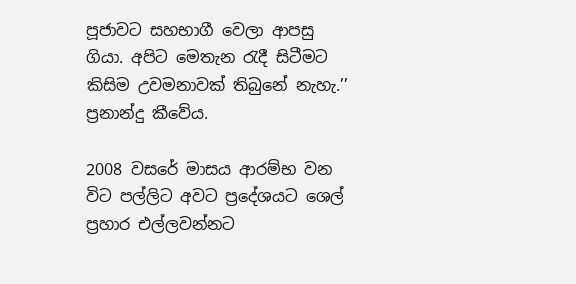පූජාවට සහභාගී වෙලා ආපසු ගියා. අපිට මෙතැන රැදී සිටීමට කිසිම උවමනාවක් තිබුනේ නැහැ.’’ ප්‍රනාන්දු කීවේය.

2008 වසරේ මාසය ආරම්භ වන විට පල්ලිට අවට ප්‍රදේශයට ශෙල් ප්‍රහාර එල්ලවන්නට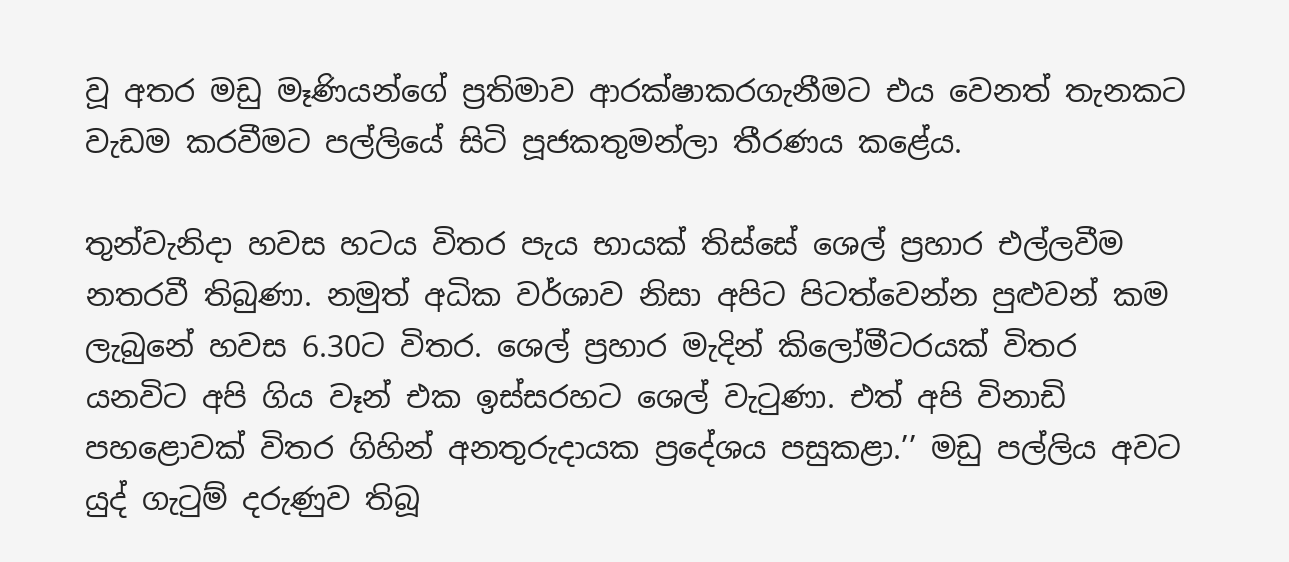වූ අතර මඩු මෑණියන්ගේ ප්‍රතිමාව ආරක්ෂාකරගැනීමට එය වෙනත් තැනකට වැඩම කරවීමට පල්ලියේ සිටි පූජකතුමන්ලා තීරණය කළේය.

තුන්වැනිදා හවස හටය විතර පැය භායක් තිස්සේ ශෙල් ප්‍රහාර එල්ලවීම නතරවී තිබුණා. නමුත් අධික වර්ශාව නිසා අපිට පිටත්වෙන්න පුළුවන් කම ලැබුනේ හවස 6.30ට විතර. ශෙල් ප්‍රහාර මැදින් කිලෝමීටරයක් විතර යනවිට අපි ගිය වෑන් එක ඉස්සරහට ශෙල් වැටුණා. එත් අපි විනාඩි පහළොවක් විතර ගිහින් අනතුරුදායක ප්‍රදේශය පසුකළා.’’ මඩු පල්ලිය අවට යුද් ගැටුම් දරුණුව තිබූ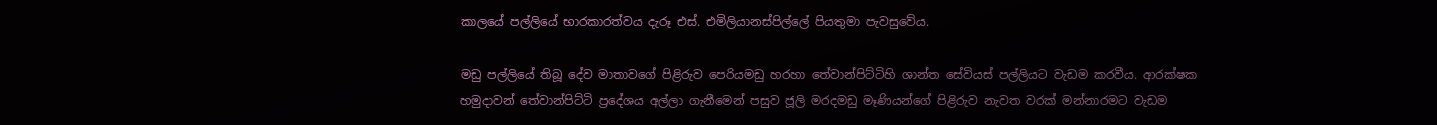කාලයේ පල්ලියේ භාරකාරත්වය දැරූ එස්. එමිලියානස්පිල්ලේ පියතුමා පැවසුවේය.

මඩු පල්ලියේ තිබූ දේව මාතාවගේ පිළිරුව පෙරියමඩු හරහා තේවාන්පිට්ටිහි ශාන්ත සේවියස් පල්ලියට වැඩම කරවීය. ආරක්ෂක හමුදාවන් තේවාන්පිට්ටි ප්‍රදේශය අල්ලා ගැනීමෙන් පසුව ජූලි මරදමඩු මෑණියන්ගේ පිළිරුව නැවත වරක් මන්නාරමට වැඩම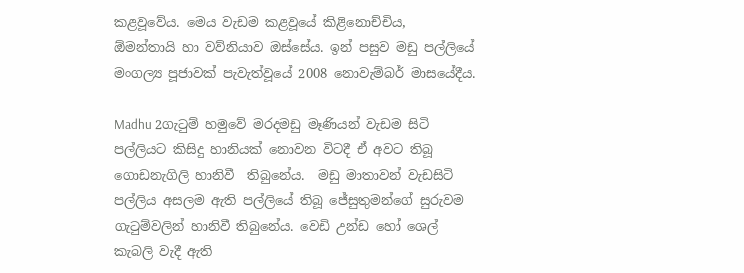කළවූවේය. මෙය වැඩම කළවූයේ කිළිනොච්චිය,  ඕමන්තායි හා වව්නියාව ඔස්සේය. ඉන් පසුව මඩු පල්ලියේ මංගල්‍ය පූජාවක් පැවැත්වූයේ 2008 නොවැම්බර් මාසයේදීය.

Madhu 2ගැටුම් හමුවේ මරදමඩු මෑණියන් වැඩම සිටි පල්ලියට කිසිදු හානියක් නොවන විටදී ඒ අවට තිබූ ගොඩනැගිලි හානිවී  තිබුනේය.  මඩු මාතාවන් වැඩසිටි පල්ලිය අසලම ඇති පල්ලියේ තිබූ ජේසුතුමන්ගේ සුරුවම ගැටුම්වලින් හානිවී තිබුනේය. වෙඩි උන්ඩ හෝ ශෙල් කැබලි වැදී ඇති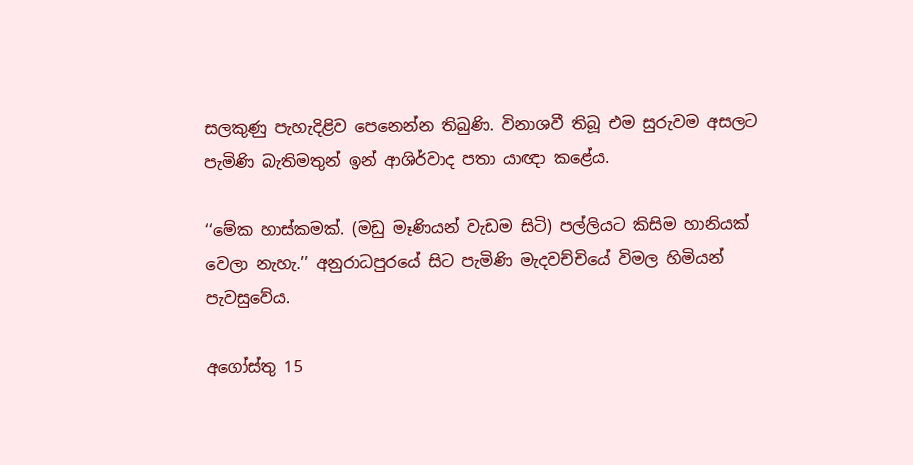සලකුණු පැහැදිළිව පෙනෙන්න තිබුණි. විනාශවී තිබූ එම සුරුවම අසලට පැමිණි බැතිමතුන් ඉන් ආශිර්වාද පතා යාඥා කළේය.

‘‘මේක හාස්කමක්. (මඩු මෑණියන් වැඩම සිටි) පල්ලියට කිසිම හානියක් වෙලා නැහැ.’’ අනුරාධපුරයේ සිට පැමිණි මැදවච්චියේ විමල හිමියන් පැවසුවේය.

අගෝස්තු 15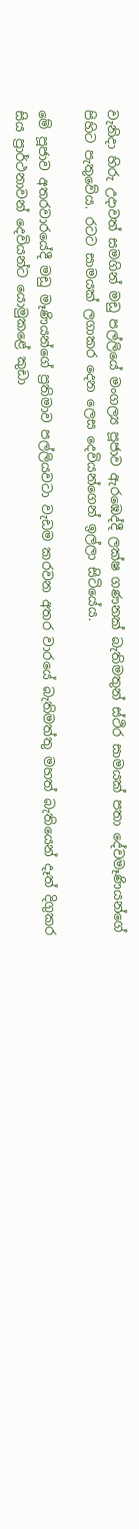වැනිදා හිරු උදාවත් සමගින් මඩු පල්ලියේ මංගල්‍ය පූජාව ඇරඹෙද්දී ලක්ෂ ගණනක් බැතිමතුන් ස්ථිර සාමයක් පතා දේවමෑණියන්ගේ පිහිට පැතුවේය. රටට සාමයක් ලගාකර දෙන ලෙස දෙවියන්ගෙන් ඉල්ලා සිටියේය.

මේ පූජාව අතරවාරයේදී මඩු මෑණියන්ගේ ප්‍රතිමාව පල්ලියවටා වැඩම කරවන අතර වාරයේ බැතිමත්තු මහත් බැතියෙන් දෑත් දිගුකර සිය ප්‍රාර්ථනාවන් දෙවියන්ට යොමුකළේ කුඩා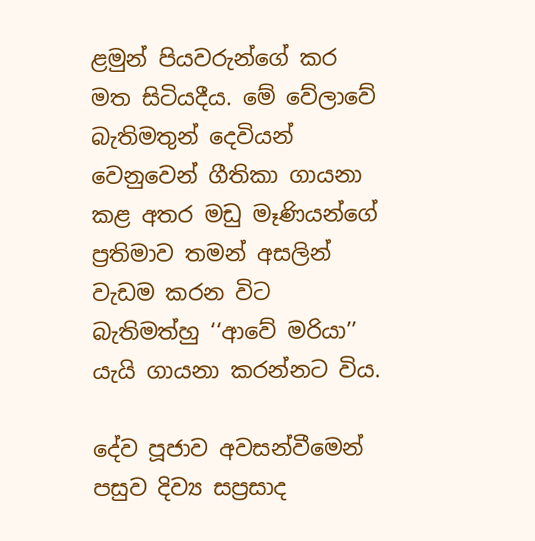ළමුන් පියවරුන්ගේ කර මත සිටියදීය. මේ වේලාවේ බැතිමතුන් දෙවියන් වෙනුවෙන් ගීතිකා ගායනා කළ අතර මඩු මෑණියන්ගේ ප්‍රතිමාව තමන් අසලින් වැඩම කරන විට බැතිමත්හු ‘‘ආවේ මරියා’’ යැයි ගායනා කරන්නට විය.

දේව පූජාව අවසන්වීමෙන් පසුව දිව්‍ය සප්‍රසාද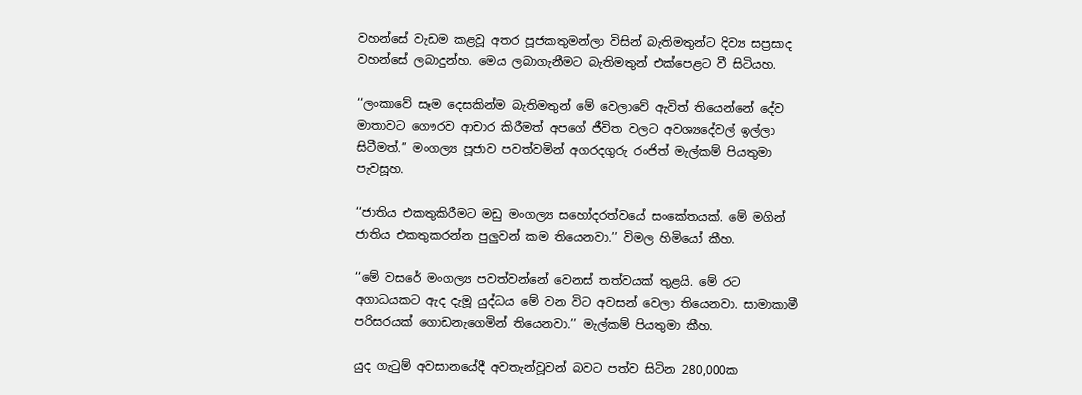වහන්සේ වැඩම කළවූ අතර පූජකතුමන්ලා විසින් බැතිමතුන්ට දිව්‍ය සප්‍රසාද වහන්සේ ලබාදුන්හ. මෙය ලබාගැනීමට බැතිමතුන් එක්පෙළට වී සිටියහ.

‘‘ලංකාවේ සෑම දෙසකින්ම බැතිමතුන් මේ වෙලාවේ ඇවිත් තියෙන්නේ දේව මාතාවට ගෞරව ආචාර කිරීමත් අපගේ ජීවිත වලට අවශ්‍යදේවල් ඉල්ලා සිටීමත්.’’ මංගල්‍ය පූජාව පවත්වමින් අගරදගුරු රංජිත් මැල්කම් පියතුමා පැවසූහ.

‘‘ජාතිය එකතුකිරීමට මඩු මංගල්‍ය සහෝදරත්වයේ සංකේතයක්. මේ මගින් ජාතිය එකතුකරන්න පුලුවන් කම තියෙනවා.’’ විමල හිමියෝ කීහ.

‘‘මේ වසරේ මංගල්‍ය පවත්වන්නේ වෙනස් තත්වයක් තුළයි. මේ රට අගාධයකට ඇද දැමූ යුද්ධය මේ වන විට අවසන් වෙලා තියෙනවා. සාමාකාමී පරිසරයක් ගොඩනැගෙමින් තියෙනවා.’’ මැල්කම් පියතුමා කීහ.

යුද ගැටුම් අවසානයේදී අවතැන්වූවන් බවට පත්ව සිටින 280,000ක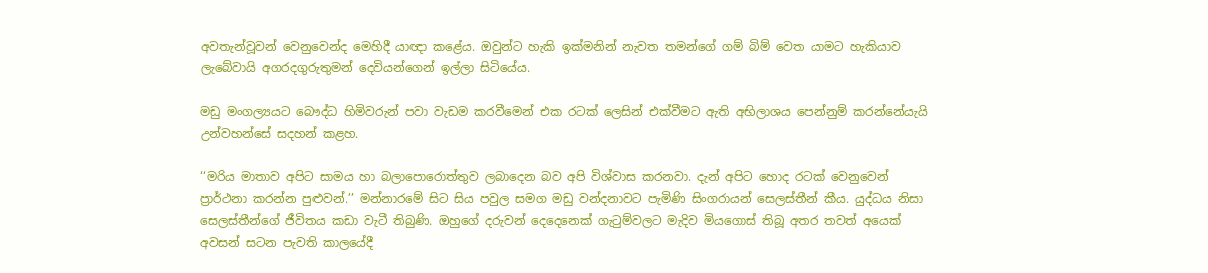අවතැන්වූවන් වෙනුවෙන්ද මෙහිදී යාඥා කළේය. ඔවුන්ට හැකි ඉක්මනින් නැවත තමන්ගේ ගම් බිම් වෙත යාමට හැකියාව ලැබේවායි අගරදගුරුතුමන් දෙවියන්ගෙන් ඉල්ලා සිටියේය.

මඩු මංගල්‍යයට බෞද්ධ හිමිවරුන් පවා වැඩම කරවීමෙන් එක රටක් ලෙසින් එක්වීමට ඇති අභිලාශය පෙන්නුම් කරන්නේයැයි උන්වහන්සේ සදහන් කළහ.

‘‘මරිය මාතාව අපිට සාමය හා බලාපොරොත්තුව ලබාදෙන බව අපි විශ්වාස කරනවා. දැන් අපිට හොද රටක් වෙනුවෙන් ප්‍රාර්ථනා කරන්න පුළුවන්.’’ මන්නාරමේ සිට සිය පවුල සමග මඩු වන්දනාවට පැමිණි සිංගරායන් සෙලස්තීන් කීය. යුද්ධය නිසා සෙලස්තීන්ගේ ජීවිතය කඩා වැටී තිබුණි. ඔහුගේ දරුවන් දෙදෙනෙක් ගැටුම්වලට මැදිව මියගොස් තිබූ අතර තවත් අයෙක් අවසන් සටන පැවති කාලයේදී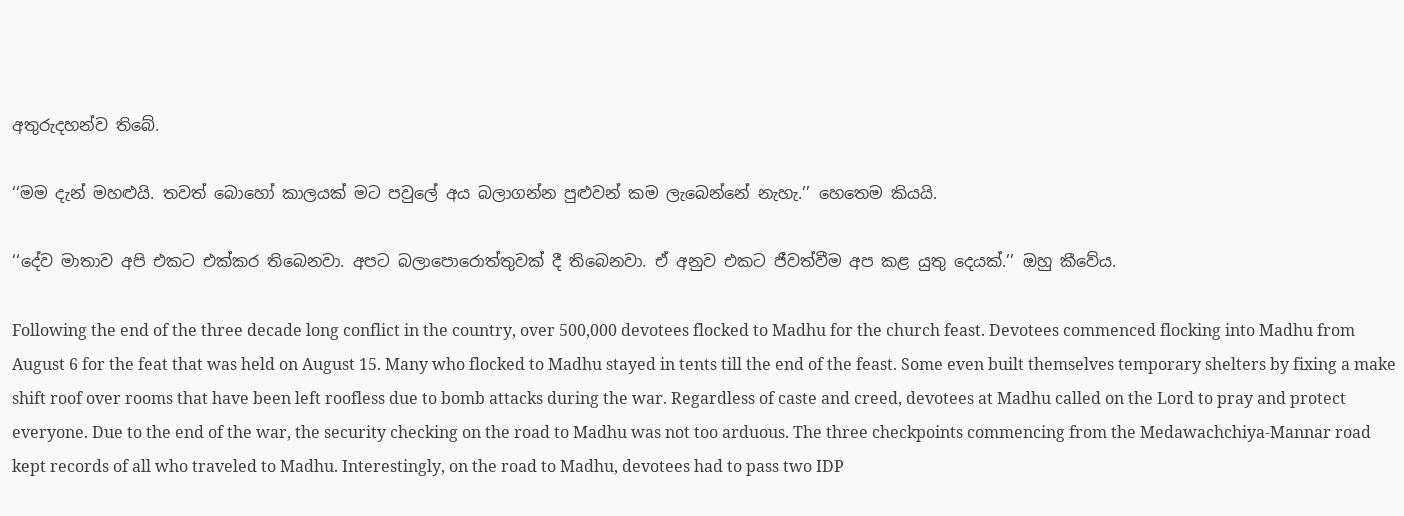අතුරුදහන්ව තිබේ.

‘‘මම දැන් මහළුයි. තවත් බොහෝ කාලයක් මට පවුලේ අය බලාගන්න පුළුවන් කම ලැබෙන්නේ නැහැ.’’ හෙතෙම කියයි.

‘‘දේව මාතාව අපි එකට එක්කර තිබෙනවා. අපට බලාපොරොත්තුවක් දී තිබෙනවා. ඒ අනුව එකට ජීවත්වීම අප කළ යුතු දෙයක්.’’ ඔහු කීවේය.

Following the end of the three decade long conflict in the country, over 500,000 devotees flocked to Madhu for the church feast. Devotees commenced flocking into Madhu from August 6 for the feat that was held on August 15. Many who flocked to Madhu stayed in tents till the end of the feast. Some even built themselves temporary shelters by fixing a make shift roof over rooms that have been left roofless due to bomb attacks during the war. Regardless of caste and creed, devotees at Madhu called on the Lord to pray and protect everyone. Due to the end of the war, the security checking on the road to Madhu was not too arduous. The three checkpoints commencing from the Medawachchiya-Mannar road kept records of all who traveled to Madhu. Interestingly, on the road to Madhu, devotees had to pass two IDP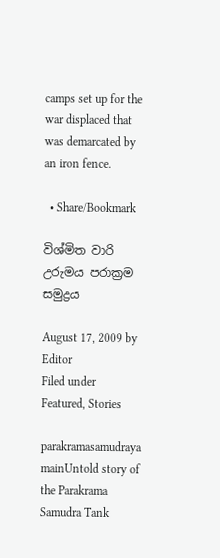camps set up for the war displaced that was demarcated by an iron fence.

  • Share/Bookmark

විශ්මිත වාරි උරුමය පරාක්‍රම සමුද්‍රය

August 17, 2009 by Editor
Filed under Featured, Stories

parakramasamudraya mainUntold story of the Parakrama Samudra Tank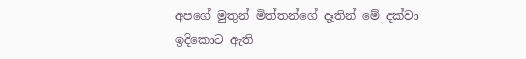අපගේ මුතුන් මිත්තන්ගේ දෑතින් මේ දක්වා ඉදිකොට ඇති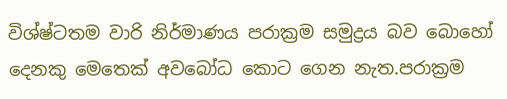විශ්ෂ්ටතම වාරි නිර්මාණය පරාක්‍රම සමුද්‍රය බව බොහෝ දෙනකු මෙතෙක් අවබෝධ කොට ගෙන නැත.පරාක්‍රම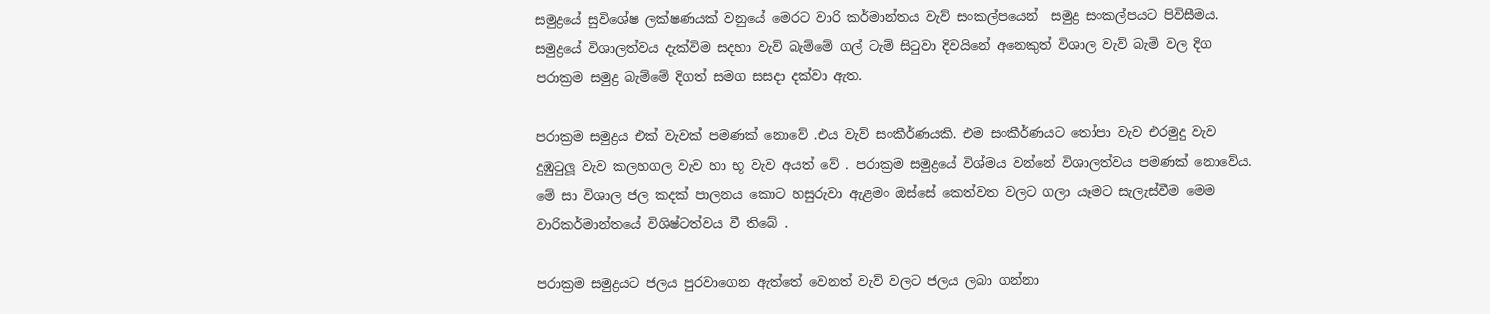සමුද්‍රයේ සුවිශේෂ ලක්ෂණයක් වනුයේ මෙරට වාරි කර්මාන්තය වැව් සංකල්පයෙන්  සමුද්‍ර සංකල්පයට පිවිසීමය. සමුද්‍රයේ විශාලත්වය දැක්විම සදහා වැව් බැම්මේ ගල් ටැම් සිටුවා දිවයිනේ අනෙකුත් විශාල වැව් බැමි වල දිග පරාක්‍රම සමුද්‍ර බැම්මේ දිගත් සමග සසදා දක්වා ඇත.

පරාක්‍රම සමුද්‍රය එක් වැවක් පමණක් නොවේ .එය වැව් සංකීර්ණයකි. එම සංකීර්ණයට තෝපා වැව එරමුදු වැව දුඹුටුලූ වැව කලහගල වැව හා භූ වැව අයත් වේ . පරාක්‍රම සමුද්‍රයේ විශ්මය වන්නේ විශාලත්වය පමණක් නොවේය. මේ සා විශාල ජල කදක් පාලනය කොට හසුරුවා ඇළමං ඔස්සේ කෙත්වත වලට ගලා යෑමට සැලැස්වීම මෙම වාරිකර්මාන්තයේ විශිෂ්ටත්වය වී තිබේ .

පරාක්‍රම සමුද්‍රයට ජලය පුරවාගෙන ඇත්තේ වෙනත් වැව් වලට ජලය ලබා ගන්නා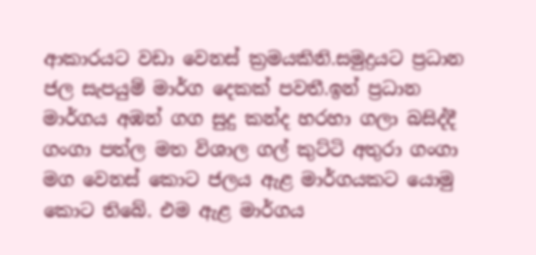ආකාරයට වඩා වෙනස් ක්‍රමයකිනි.සමුද්‍රයට ප්‍රධාන ජල සැපයුම් මාර්ග දෙකක් පවතී.ඉන් ප්‍රධාන මාර්ගය අඹන් ගග සුදු කන්ද හරහා ගලා බසිද්දී ගංගා පත්ල මත විශාල ගල් කුට්ටි අතුරා ගංගා මග වෙනස් කොට ජලය ඇළ මාර්ගයකට යොමු කොට තිබේ. එම ඇළ මාර්ගය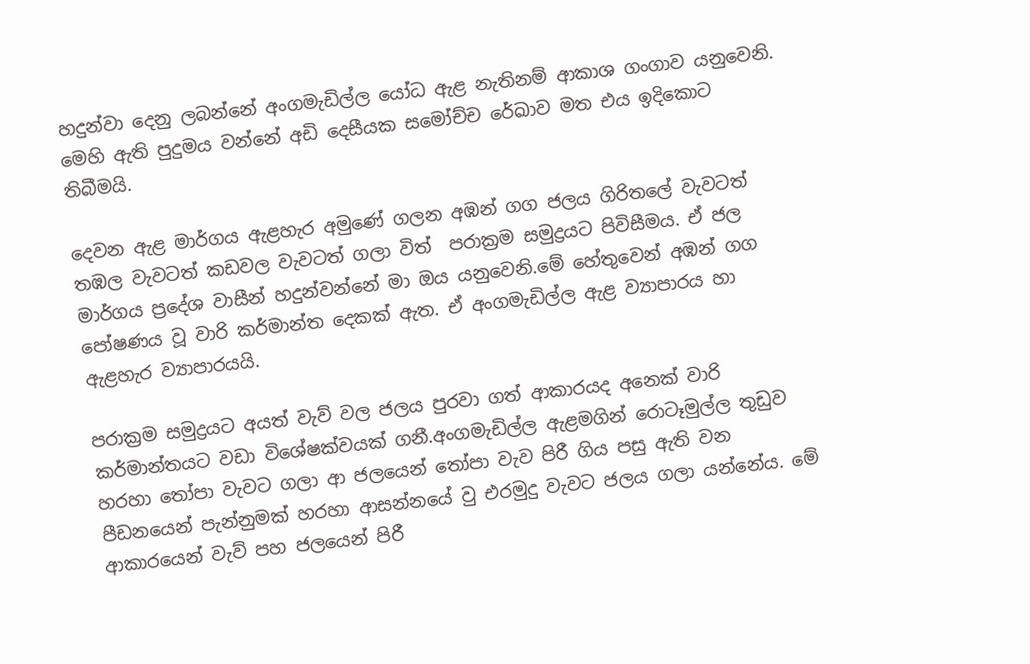හදුන්වා දෙනු ලබන්නේ අංගමැඩිල්ල යෝධ ඇළ නැතිනම් ආකාශ ගංගාව යනුවෙනි. මෙහි ඇති පුදුමය වන්නේ අඩි දෙසීයක සමෝච්ච රේඛාව මත එය ඉදිකොට තිබීමයි.

දෙවන ඇළ මාර්ගය ඇළහැර අමුණේ ගලන අඹන් ගග ජලය ගිරිතලේ වැවටත් තඹල වැවටත් කඩවල වැවටත් ගලා විත්  පරාක්‍රම සමුද්‍රයට පිවිසීමය. ඒ ජල මාර්ගය ප්‍රදේශ වාසීන් හදුන්වන්නේ මා ඔය යනුවෙනි.මේ හේතුවෙන් අඹන් ගග පෝෂණය වූ වාරි කර්මාන්ත දෙකක් ඇත. ඒ අංගමැඩිල්ල ඇළ ව්‍යාපාරය හා ඇළහැර ව්‍යාපාරයයි.

පරාක්‍රම සමුද්‍රයට අයත් වැව් වල ජලය පුරවා ගත් ආකාරයද අනෙක් වාරි කර්මාන්තයට වඩා විශේෂක්වයක් ගනී.අංගමැඩිල්ල ඇළමගින් රොටෑමුල්ල තුඩුව හරහා තෝපා වැවට ගලා ආ ජලයෙන් තෝපා වැව පිරී ගිය පසු ඇති වන පීඩනයෙන් පැන්නුමක් හරහා ආසන්නයේ වු එරමුදු වැවට ජලය ගලා යන්නේය. මේ ආකාරයෙන් වැව් පහ ජලයෙන් පිරී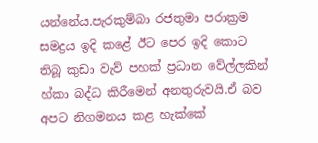යන්නේය.පැරකුම්බා රජතුමා පරාක්‍රම සමද්‍රය ඉදි කළේ ඊට පෙර ඉදි කොට තිබූ කුඩා වැව් පහක් ප්‍රධාන වේල්ලකින් හ්කා බද්ධ කිරීමෙන් අනතුරුවයි.ඒ බව අපට නිගමනය කළ හැක්කේ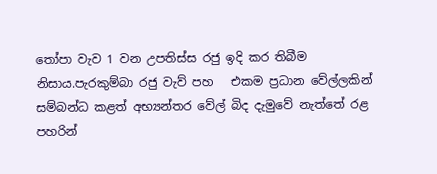තෝපා වැව 1 වන උපතිස්ස රජු ඉදි කර තිබීම නිසාය.පැරකුම්බා රජු වැව් පහ   එකම ප්‍රධාන වේල්ලකින් සම්බන්ධ කළත් අභ්‍යන්තර වේල් බිද දැමුවේ නැත්තේ රළ පහරින්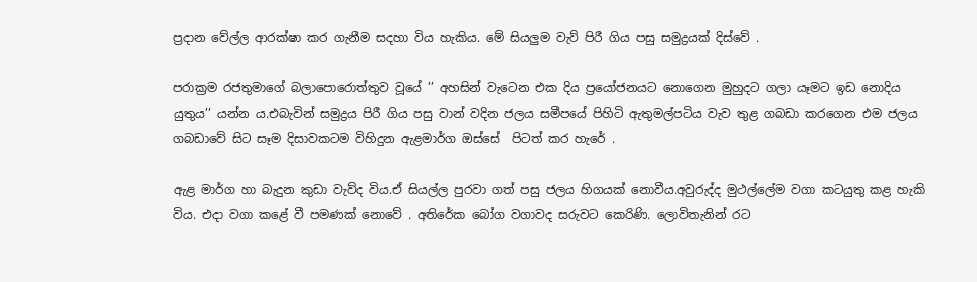ප්‍රදාන වේල්ල ආරක්ෂා කර ගැනීම සදහා විය හැකිය. මේ සියලුම වැව් පිරී ගිය පසු සමුද්‍රයක් දිස්වේ .

පරාක්‍රම රජතුමාගේ බලාපොරොත්තුව වූයේ ’’ අහසින් වැටෙන එක දිය ප්‍රයෝජනයට නොගෙන මුහුදට ගලා යෑමට ඉඩ නොදිය යුතුය’’ යන්න ය.එබැවින් සමුද්‍රය පිරී ගිය පසු වාන් වදින ජලය සමීපයේ පිහිටි ඇතුමල්පටිය වැව තුළ ගබඩා කරගෙන එම ජලය ගබඩාවේ සිට සෑම දිසාවකටම විහිදුන ඇළමාර්ග ඔස්සේ  පිටත් කර හැරේ .

ඇළ මාර්ග හා බැදුන කුඩා වැව්ද විය.ඒ සියල්ල පුරවා ගත් පසු ජලය හිගයක් නොවීය.අවුරුද්ද මුථල්ලේම වගා කටයුතු කළ හැකි විය. එදා වගා කළේ වී පමණක් නොවේ . අතිරේක බෝග වගාවද සරුවට කෙරිණි. ලොවිතැනින් රට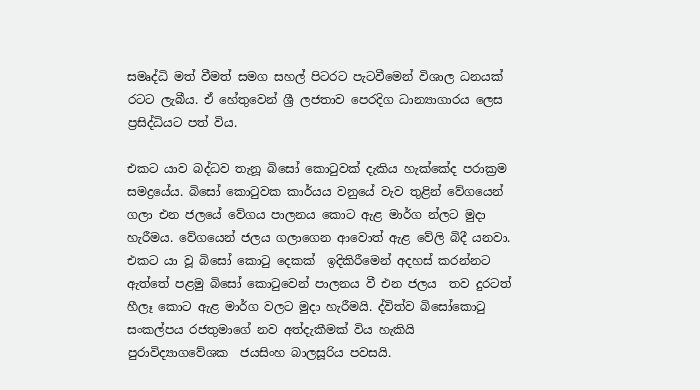සමෘද්ධි මත් වීමත් සමග සහල් පිටරට පැටවීමෙන් විශාල ධනයක් රටට ලැබීය. ඒ හේතුවෙන් ශ්‍රී ලජතාව පෙරදිග ධාන්‍යාගාරය ලෙස ප්‍රසිද්ධියට පත් විය.

එකට යාව බද්ධව තැනූ බිසෝ කොටුවක් දැකිය හැක්කේද පරාක්‍රම සමද්‍රයේය. බිසෝ කොටුවක කාර්යය වනුයේ වැව තුළින් වේගයෙන් ගලා එන ජලයේ වේගය පාලනය කොට ඇළ මාර්ග න්‍ලට මුදා හැරීමය. වේගයෙන් ජලය ගලාගෙන ආවොත් ඇළ වේලි බිදී යනවා. එකට යා වූ බිසෝ කොටු දෙකක්  ඉදිකිරීමෙන් අදහස් කරන්නට ඇත්තේ පළමු බිසෝ කොටුවෙන් පාලනය වී එන ජලය  තව දුරටත් හීලෑ කොට ඇළ මාර්ග වලට මුදා හැරීමයි. ද්විත්ව බිසෝකොටු සංකල්පය රජතුමාගේ නව අත්දැකීමක් විය හැකියි පුරාවිද්‍යාගවේශක  ජයසිංහ බාලසූරිය පවසයි.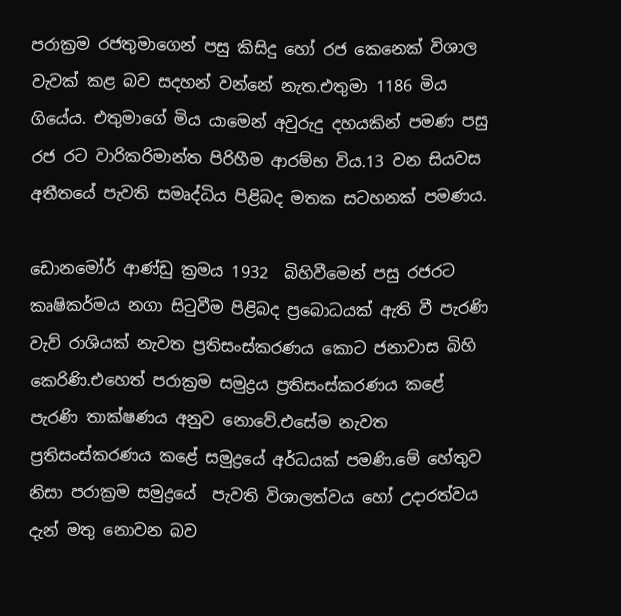පරාක්‍රම රජතුමාගෙන් පසු කිසිදු හෝ රජ කෙනෙක් විශාල වැවක් කළ බව සදහන් වන්නේ නැත.එතුමා 1186 මිය ගියේය. එතුමාගේ මිය යාමෙන් අවුරුදු දහයකින් පමණ පසු රජ රට වාරිකරිමාන්ත පිරිහීම ආරම්භ විය.13 වන සියවස අතීතයේ පැවති සමෘද්ධිය පිළිබද මතක සටහනක් පමණය.

ඩොනමෝර් ආණ්ඩු ක්‍රමය 1932  බිහිවීමෙන් පසු රජරට කෘෂිකර්මය නගා සිටුවීම පිළිබද ප්‍රබොධයක් ඇති වී පැරණි වැව් රාශියක් නැවත ප්‍රතිසංස්කරණය කොට ජනාවාස බිහි කෙරිණි.එහෙත් පරාක්‍රම සමුද්‍රය ප්‍රතිසංස්කරණය කළේ පැරණි තාක්ෂණය අනුව නොවේ.එසේම නැවත ප්‍රතිසංස්කරණය කළේ සමුද්‍රයේ අර්ධයක් පමණි.මේ හේතුව නිසා පරාක්‍රම සමුද්‍රයේ  පැවති විශාලත්වය හෝ උදාරත්වය දැන් මතු නොවන බව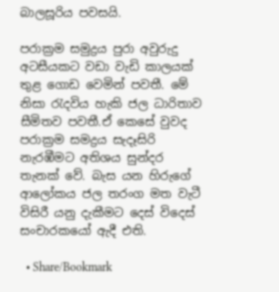බාලසූරිය පවසයි.

පරාක්‍රම සමුද්‍රය පුරා අවුරුදු අටසීයකට වඩා වැඩි කාලයක් තුළ ගොඩ වෙමින් පවතී. මේ නිසා රැදවිය හැකි ජල ධාරිතාව සීමිතව පවතී.ඒ කෙසේ වුවද පරාක්‍රම සමද්‍රය සැදෑසිරි නැරඹීමට අතිශය සුන්දර තැනක් වේ. බැස යන හිරුගේ ආලෝකය ජල තරංග මත වැටී විසිරී යනු දැකීමට දෙස් විදෙස් සංචාරකයෝ ඇදී එති.

  • Share/Bookmark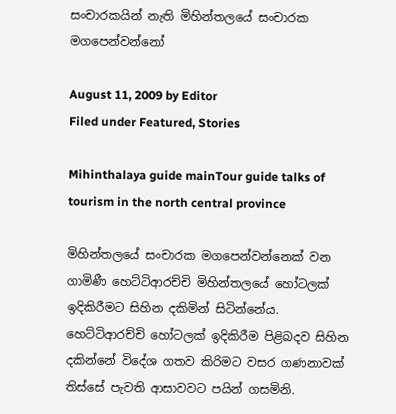සංචාරකයින් නැති මිහින්තලයේ සංචාරක මගපෙන්වන්නෝ

August 11, 2009 by Editor
Filed under Featured, Stories

Mihinthalaya guide mainTour guide talks of tourism in the north central province

මිහින්තලයේ සංචාරක මගපෙන්වන්නෙක් වන ගාමිණී හෙට්ටිආරච්චි මිහින්තලයේ හෝටලක් ඉදිකිරීමට සිහින දකිමින් සිටින්නේය. හෙට්ටිආරච්චි හෝටලක් ඉදිකිරීම පිළිබදව සිහින දකින්නේ විදේශ ගතව කිරිමට වසර ගණනාවක් තිස්සේ පැවති ආසාවවට පයින් ගසමිනි.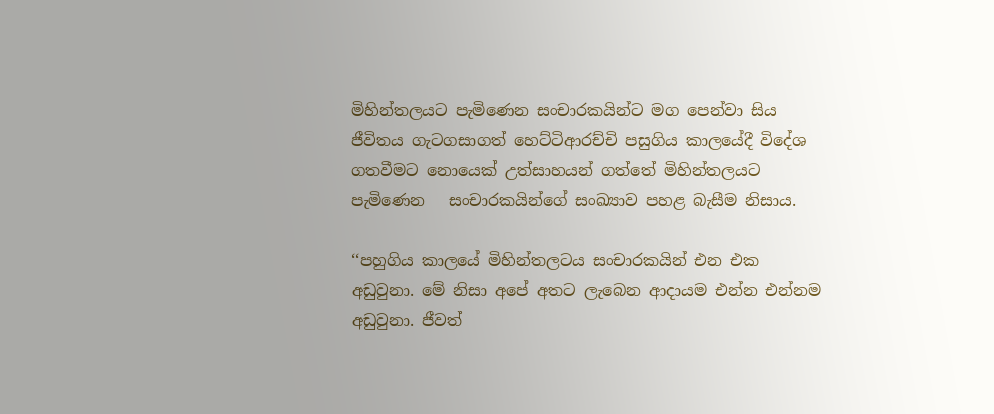මිහින්තලයට පැමිණෙන සංචාරකයින්ට මග පෙන්වා සිය ජීවිතය ගැටගසාගත් හෙට්ටිආරච්චි පසුගිය කාලයේදී විදේශ ගතවීමට නොයෙක් උත්සාහයන් ගත්තේ මිහින්තලයට පැමිණෙන   සංචාරකයින්ගේ සංඛ්‍යාව පහළ බැසීම නිසාය.

‘‘පහුගිය කාලයේ මිහින්තලටය සංචාරකයින් එන එක අඩුවුනා. මේ නිසා අපේ අතට ලැබෙන ආදායම එන්න එන්නම අඩුවුනා. ජීවත්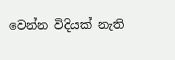වෙන්න විදියක් නැති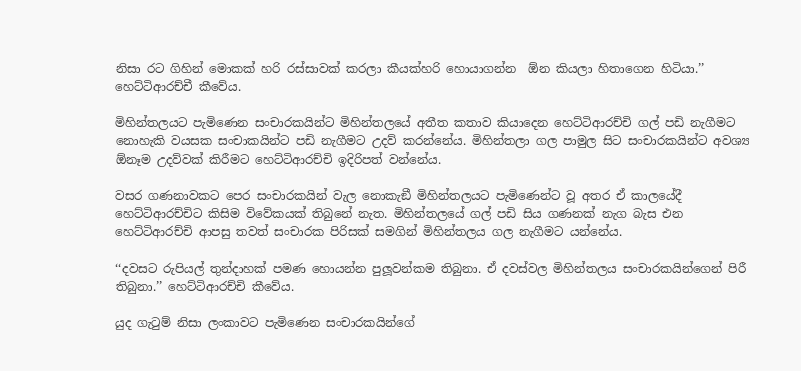නිසා රට ගිහින් මොකක් හරි රස්සාවක් කරලා කීයක්හරි හොයාගන්න  ඕන කියලා හිතාගෙන හිටියා.’’ හෙට්ටිආරච්චී කීවේය.

මිහින්තලයට පැමිණෙන සංචාරකයින්ට මිහින්තලයේ අතීත කතාව කියාදෙන හෙට්ටිආරච්චි ගල් පඩි නැගීමට නොහැකි වයසක සංචාකයින්ට පඩි නැගීමට උදව් කරන්නේය. මිහින්තලා ගල පාමුල සිට සංචාරකයින්ට අවශ්‍ය  ඕනෑම උදව්වක් කිරීමට හෙට්ටිආරච්චි ඉදිරිපත් වන්නේය.

වසර ගණනාවකට පෙර සංචාරකයින් වැල නොකැඞී මිහින්තලයට පැමිණෙන්ට වූ අතර ඒ කාලයේදී හෙට්ටිආරච්චිට කිසිම විවේකයක් තිබුනේ නැත. මිහින්තලයේ ගල් පඩි සිය ගණනක් නැග බැස එන හෙට්ටිආරච්චි ආපසු තවත් සංචාරක පිරිසක් සමගින් මිහින්තලය ගල නැගීමට යන්නේය.

‘‘දවසට රුපියල් තුන්දාහක් පමණ හොයන්න පුලූවන්කම තිබුනා. ඒ දවස්වල මිහින්තලය සංචාරකයින්ගෙන් පිරී තිබුනා.’’ හෙට්ටිආරච්චි කීවේය.

යුද ගැටුම් නිසා ලංකාවට පැමිණෙන සංචාරකයින්ගේ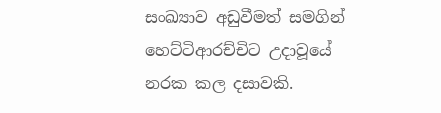සංඛ්‍යාව අඩුවීමත් සමගින් හෙට්ටිආරච්චිට උදාවූයේ නරක කල දසාවකි.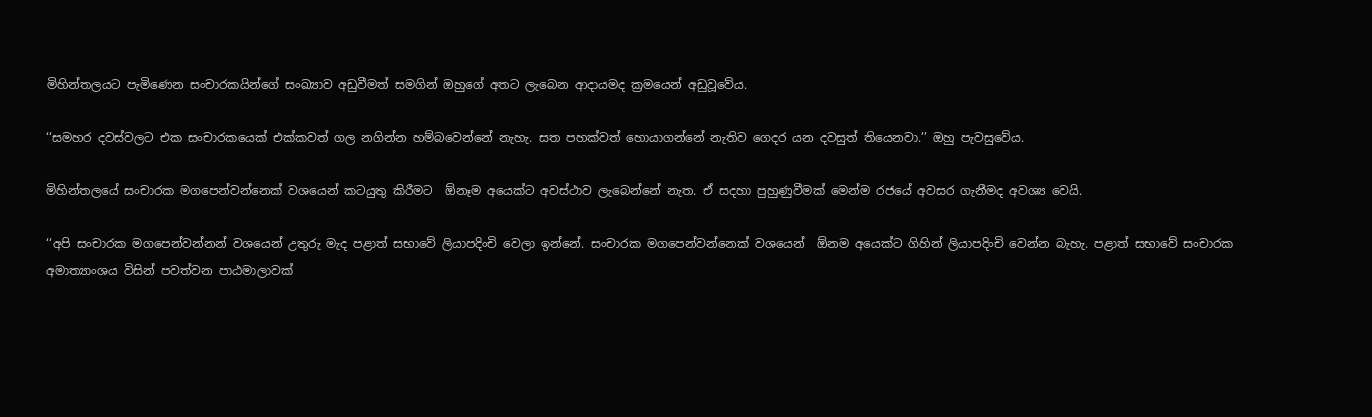මිහින්තලයට පැමිණෙන සංචාරකයින්ගේ සංඛ්‍යාව අඩුවීමත් සමගින් ඔහුගේ අතට ලැබෙන ආදායමද ක්‍රමයෙන් අඩුවූවේය.

‘‘සමහර දවස්වලට එක සංචාරකයෙක් එක්කවත් ගල නගින්න හම්බවෙන්නේ නැහැ. සත පහක්වත් හොයාගන්නේ නැතිව ගෙදර යන දවසුත් තියෙනවා.’’ ඔහු පැවසුවේය.

මිහින්තලයේ සංචාරක මගපෙන්වන්නෙක් වශයෙන් කටයුතු කිරීමට  ඕනෑම අයෙක්ට අවස්ථාව ලැබෙන්නේ නැත. ඒ සදහා පුහුණුවීමක් මෙන්ම රජයේ අවසර ගැනීමද අවශ්‍ය වෙයි.

‘‘අපි සංචාරක මගපෙන්වන්නන් වශයෙන් උතුරු මැද පළාත් සභාවේ ලියාපදිංචි වෙලා ඉන්නේ. සංචාරක මගපෙන්වන්නෙක් වශයෙන්  ඕනම අයෙක්ට ගිහින් ලියාපදිංචි වෙන්න බැහැ. පළාත් සභාවේ සංචාරක අමාත්‍යාංශය විසින් පවත්වන පාඨමාලාවක්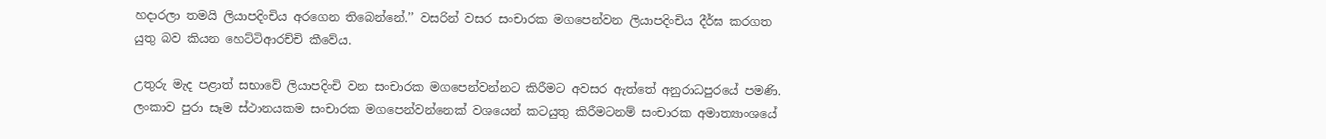හදාරලා තමයි ලියාපදිංචිය අරගෙන තිබෙන්නේ.’’ වසරින් වසර සංචාරක මගපෙන්වන ලියාපදිංචිය දීර්ඝ කරගත යුතු බව කියන හෙට්ටිආරච්චි කීවේය.

උතුරු මැද පළාත් සභාවේ ලියාපදිංචි වන සංචාරක මගපෙන්වන්නට කිරීමට අවසර ඇත්තේ අනුරාධපුරයේ පමණි. ලංකාව පුරා සෑම ස්ථානයකම සංචාරක මගපෙන්වන්නෙක් වශයෙන් කටයුතු කිරීමටනම් සංචාරක අමාත්‍යාංශයේ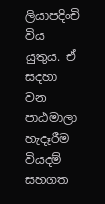ලියාපදිංචි විය යුතුය. ඒ සදහා වන පාඨමාලා හැදෑරීම වියදම් සහගත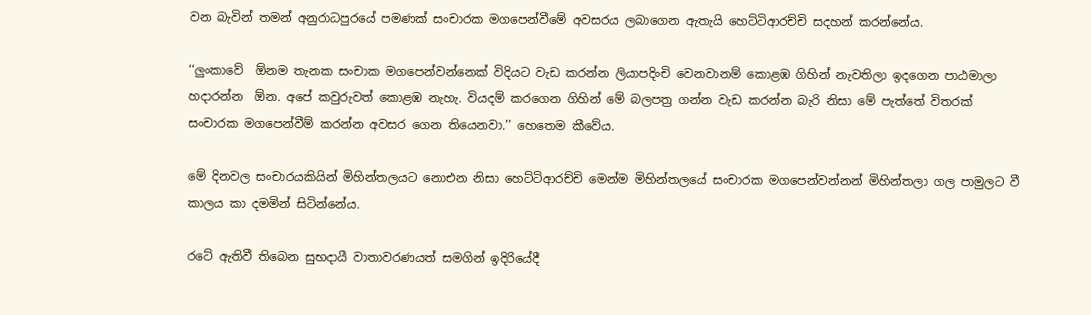වන බැවින් තමන් අනුරාධපුරයේ පමණක් සංචාරක මගපෙන්වීමේ අවසරය ලබාගෙන ඇතැයි හෙට්ටිආරච්චි සදහන් කරන්නේය.

‘‘ලුංකාවේ  ඕනම තැනක සංචාක මගපෙන්වන්නෙක් විදියට වැඩ කරන්න ලියාපදිංචි වෙනවානම් කොළඹ ගිහින් නැවතිලා ඉදගෙන පාඨමාලා හදාරන්න  ඕන. අපේ කවුරුවත් කොළඹ නැහැ. වියදම් කරගෙන ගිහින් මේ බලපත්‍ර ගන්න වැඩ කරන්න බැරි නිසා මේ පැත්තේ විතරක් සංචාරක මගපෙන්වීම් කරන්න අවසර ගෙන තියෙනවා.’’ හෙතෙම කීවේය.

මේ දිනවල සංචාරයකියින් මිහින්තලයට නොඑන නිසා හෙට්ටිආරච්චි මෙන්ම මිහින්තලයේ සංචාරක මගපෙන්වන්නන් මිහින්තලා ගල පාමුලට වී කාලය කා දමමින් සිටින්නේය.

රටේ ඇතිවී තිබෙන සුභදායී වාතාවරණයත් සමගින් ඉදිරියේදී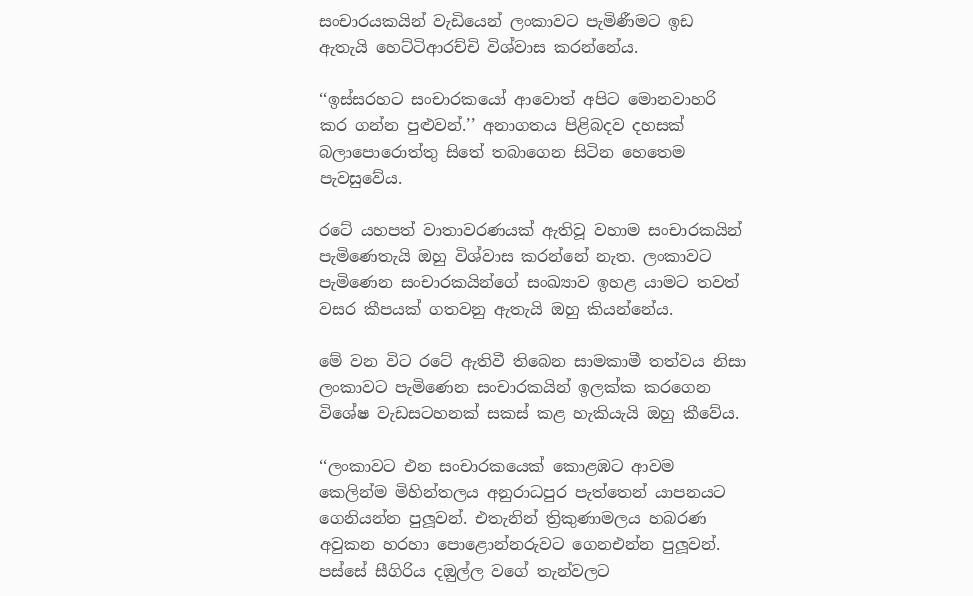සංචාරයකයින් වැඩියෙන් ලංකාවට පැමිණීමට ඉඩ ඇතැයි හෙට්ටිආරච්චි විශ්වාස කරන්නේය.

‘‘ඉස්සරහට සංචාරකයෝ ආවොත් අපිට මොනවාහරි කර ගන්න පුළුවන්.’’ අනාගතය පිළිබදව දහසක් බලාපොරොත්තු සිතේ තබාගෙන සිටින හෙතෙම පැවසුවේය.

රටේ යහපත් වාතාවරණයක් ඇතිවූ වහාම සංචාරකයින් පැමිණෙතැයි ඔහු විශ්වාස කරන්නේ නැත. ලංකාවට පැමිණෙන සංචාරකයින්ගේ සංඛ්‍යාව ඉහළ යාමට තවත් වසර කීපයක් ගතවනු ඇතැයි ඔහු කියන්නේය.

මේ වන විට රටේ ඇතිවී තිබෙන සාමකාමී තත්වය නිසා ලංකාවට පැමිණෙන සංචාරකයින් ඉලක්ක කරගෙන විශේෂ වැඩසටහනක් සකස් කළ හැකියැයි ඔහු කීවේය.

‘‘ලංකාවට එන සංචාරකයෙක් කොළඹට ආවම කෙලින්ම මිහින්තලය අනුරාධපුර පැත්තෙන් යාපනයට ගෙනියන්න පුලූවන්. එතැනින් ත්‍රිකුණාමලය හබරණ අවුකන හරහා පොළොන්නරුවට ගෙනඑන්න පුලූවන්. පස්සේ සීගිරිය දඔුල්ල වගේ තැන්වලට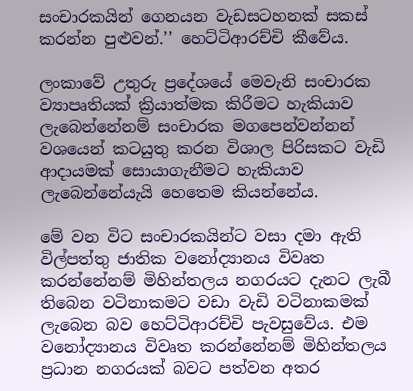සංචාරකයින් ගෙනයන වැඩසටහනක් සකස් කරන්න පුළුවන්.’’ හෙට්ටිආරච්චි කීවේය.

ලංකාවේ උතුරු ප්‍රදේශයේ මෙවැනි සංචාරක ව්‍යාපෘතියක් ක්‍රියාත්මක කිරීමට හැකියාව ලැබෙන්නේනම් සංචාරක මගපෙන්වන්නන් වශයෙන් කටයුතු කරන විශාල පිරිසකට වැඩි ආදායමක් සොයාගැනීමට හැකියාව ලැබෙන්නේයැයි හෙතෙම කියන්නේය.

මේ වන විට සංචාරකයින්ට වසා දමා ඇති විල්පත්තු ජාතික වනෝද්‍යානය විවෘත කරන්නේනම් මිහින්තලය නගරයට දැනට ලැබී තිබෙන වටිනාකමට වඩා වැඩි වටිනාකමක් ලැබෙන බව හෙට්ටිආරච්චි පැවසුවේය. එම වනෝද්‍යානය විවෘත කරන්නේනම් මිහින්තලය ප්‍රධාන නගරයක් බවට පත්වන අතර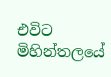එවිට මිහින්තලයේ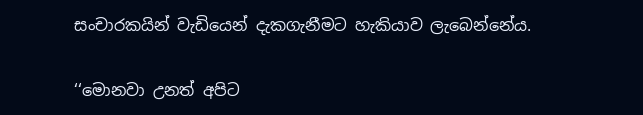සංචාරකයින් වැඩියෙන් දැකගැනීමට හැකියාව ලැබෙන්නේය.

‘‘මොනවා උනත් අපිට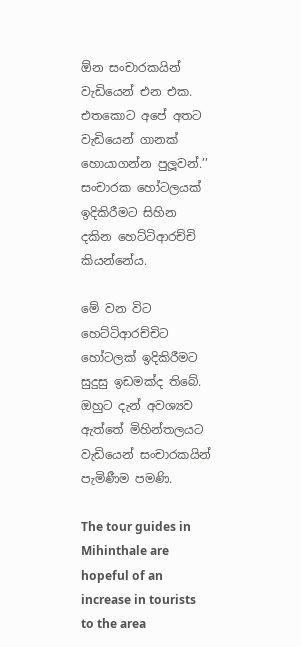ඕන සංචාරකයින් වැඩියෙන් එන එක. එතකොට අපේ අතට වැඩියෙන් ගානක් හොයාගන්න පුලූවන්.’’ සංචාරක හෝටලයක් ඉදිකිරීමට සිහින දකින හෙට්ටිආරච්චි කියන්නේය.

මේ වන විට හෙට්ටිආරච්චිට හෝටලක් ඉදිකිරීමට සුදුසු ඉඩමක්ද තිබේ. ඔහුට දැන් අවශ්‍යව ඇත්තේ මිහින්තලයට වැඩියෙන් සංචාරකයින් පැමිණීම පමණි.

The tour guides in Mihinthale are hopeful of an increase in tourists to the area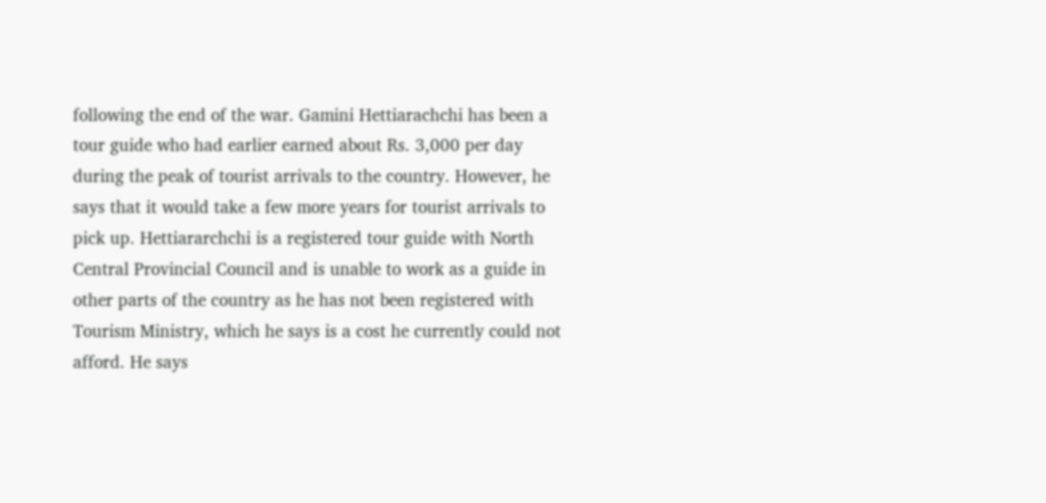following the end of the war. Gamini Hettiarachchi has been a tour guide who had earlier earned about Rs. 3,000 per day during the peak of tourist arrivals to the country. However, he says that it would take a few more years for tourist arrivals to pick up. Hettiararchchi is a registered tour guide with North Central Provincial Council and is unable to work as a guide in other parts of the country as he has not been registered with Tourism Ministry, which he says is a cost he currently could not afford. He says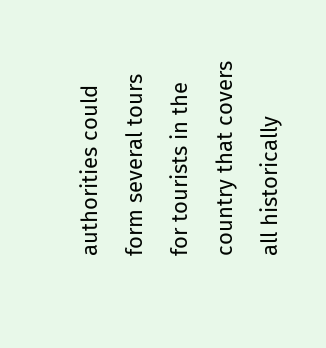authorities could form several tours for tourists in the country that covers all historically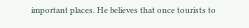important places. He believes that once tourists to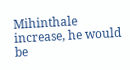Mihinthale increase, he would be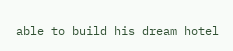able to build his dream hotel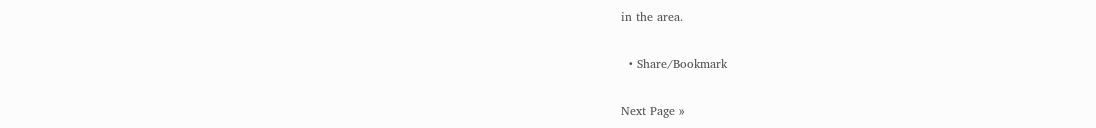in the area.

  • Share/Bookmark

Next Page »